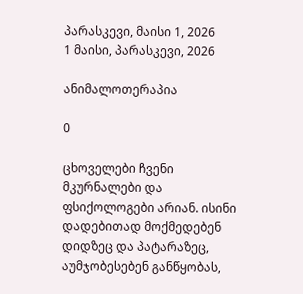პარასკევი, მაისი 1, 2026
1 მაისი, პარასკევი, 2026

ანიმალოთერაპია

0

ცხოველები ჩვენი მკურნალები და ფსიქოლოგები არიან. ისინი დადებითად მოქმედებენ დიდზეც და პატარაზეც, აუმჯობესებენ განწყობას,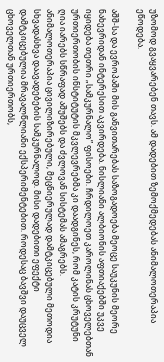უზომოდ გვაყვარებენ თავს. ამ დადებით ზემოქმედებას ანიმალოთერაპია ეწოდება.

აშშ-სა და ევროპაში მის განვითარებას საზოგადოება მეოცე საუკუნის მეორე ნახევრიდან ინტერესით აკვირდება. ნისლიანი ალბიონის აფთიაქებში უკვე იყიდება თეთრი „სამკურნალო” ფისოები. ჩრდილოეთ კაროლინას ცხოველებთან ურთიერთობის ინსტიტუტის მკვლევრებმა კი დაადგინეს, რომ კატის კრუტუნი ღია იარებს სწრაფად აშუშებს და ძვლოვან სისტემას ამაგრებს.
ანიმალოთერაპია ცივილიზირებული, მეცნიერულად დამტკიცებული მეთოდია სხვადასხვა დაავადებების სამკურნალოდ. მისი დადებითი ეფექტი დამტკიცებულია მრავალწლიანი ექსპერიმენტებით. როდესაც ბავშვი დაუცველ ცხოველთან ურთიერთობს,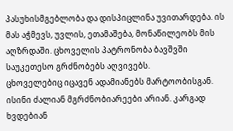პასუხისმგებლობა და დისპიცლინა უვითარდება. ის მას აჭმევს, უვლის, ეთამაშება, მონაწილეობს მის აღზრდაში. ცხოველის პატრონობა ბავშვში საუკეთესო გრძნობებს აღვივებს.
ცხოველებიც იცავენ ადამიანებს მარტოობისგან. ისინი ძალიან მგრძნობიარეები არიან. კარგად ხვდებიან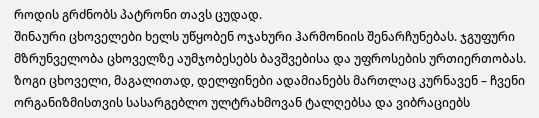როდის გრძნობს პატრონი თავს ცუდად.
შინაური ცხოველები ხელს უწყობენ ოჯახური ჰარმონიის შენარჩუნებას. ჯგუფური მზრუნველობა ცხოველზე აუმჯობესებს ბავშვებისა და უფროსების ურთიერთობას. ზოგი ცხოველი, მაგალითად, დელფინები ადამიანებს მართლაც კურნავენ – ჩვენი ორგანიზმისთვის სასარგებლო ულტრახმოვან ტალღებსა და ვიბრაციებს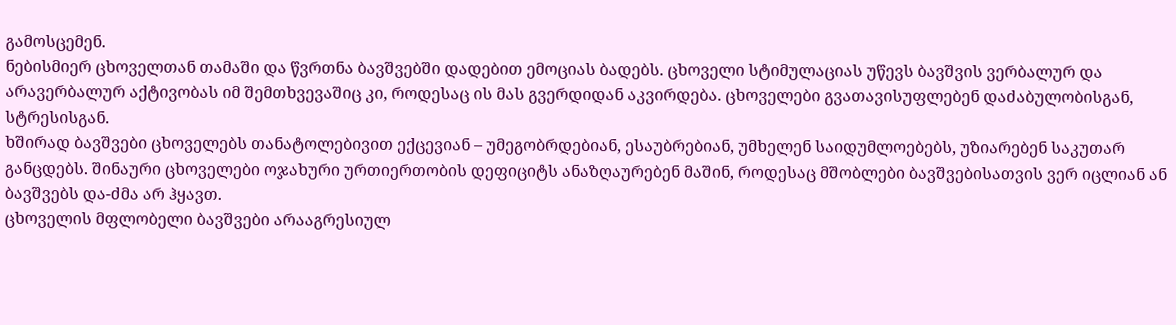გამოსცემენ.
ნებისმიერ ცხოველთან თამაში და წვრთნა ბავშვებში დადებით ემოციას ბადებს. ცხოველი სტიმულაციას უწევს ბავშვის ვერბალურ და არავერბალურ აქტივობას იმ შემთხვევაშიც კი, როდესაც ის მას გვერდიდან აკვირდება. ცხოველები გვათავისუფლებენ დაძაბულობისგან, სტრესისგან.
ხშირად ბავშვები ცხოველებს თანატოლებივით ექცევიან – უმეგობრდებიან, ესაუბრებიან, უმხელენ საიდუმლოებებს, უზიარებენ საკუთარ განცდებს. შინაური ცხოველები ოჯახური ურთიერთობის დეფიციტს ანაზღაურებენ მაშინ, როდესაც მშობლები ბავშვებისათვის ვერ იცლიან ან ბავშვებს და-ძმა არ ჰყავთ.
ცხოველის მფლობელი ბავშვები არააგრესიულ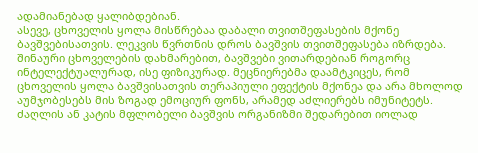ადამიანებად ყალიბდებიან.
ასევე, ცხოველის ყოლა მისწრებაა დაბალი თვითშეფასების მქონე ბავშვებისათვის. ლეკვის წვრთნის დროს ბავშვის თვითშეფასება იზრდება.
შინაური ცხოველების დახმარებით, ბავშვები ვითარდებიან როგორც ინტელექტუალურად, ისე ფიზიკურად. მეცნიერებმა დაამტკიცეს, რომ ცხოველის ყოლა ბავშვისათვის თერაპიული ეფექტის მქონეა და არა მხოლოდ აუმჯობესებს მის ზოგად ემოციურ ფონს, არამედ აძლიერებს იმუნიტეტს. ძაღლის ან კატის მფლობელი ბავშვის ორგანიზმი შედარებით იოლად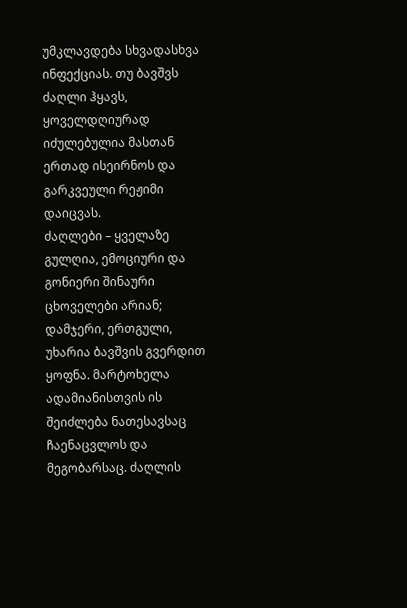უმკლავდება სხვადასხვა ინფექციას. თუ ბავშვს ძაღლი ჰყავს, ყოველდღიურად იძულებულია მასთან ერთად ისეირნოს და გარკვეული რეჟიმი დაიცვას.
ძაღლები – ყველაზე გულღია, ემოციური და გონიერი შინაური ცხოველები არიან; დამჯერი, ერთგული, უხარია ბავშვის გვერდით ყოფნა. მარტოხელა ადამიანისთვის ის შეიძლება ნათესავსაც ჩაენაცვლოს და მეგობარსაც. ძაღლის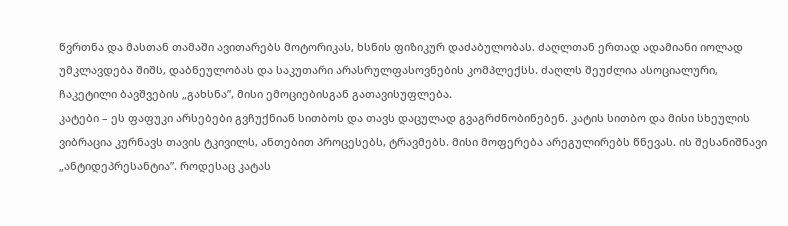წვრთნა და მასთან თამაში ავითარებს მოტორიკას, ხსნის ფიზიკურ დაძაბულობას. ძაღლთან ერთად ადამიანი იოლად უმკლავდება შიშს, დაბნეულობას და საკუთარი არასრულფასოვნების კომპლექსს. ძაღლს შეუძლია ასოციალური, ჩაკეტილი ბავშვების „გახსნა”, მისი ემოციებისგან გათავისუფლება.
კატები – ეს ფაფუკი არსებები გვჩუქნიან სითბოს და თავს დაცულად გვაგრძნობინებენ. კატის სითბო და მისი სხეულის ვიბრაცია კურნავს თავის ტკივილს, ანთებით პროცესებს, ტრავმებს. მისი მოფერება არეგულირებს წნევას. ის შესანიშნავი „ანტიდეპრესანტია”. როდესაც კატას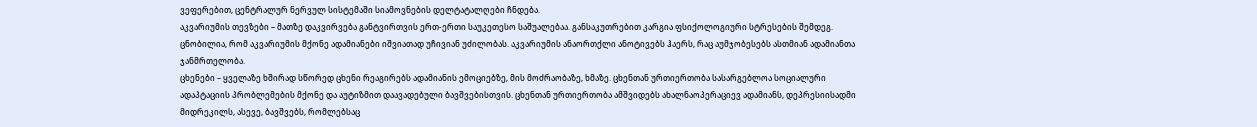ვეფერებით, ცენტრალურ ნერვულ სისტემაში სიამოვნების დელტატალღები ჩნდება.
აკვარიუმის თევზები – მათზე დაკვირვება განტვირთვის ერთ-ერთი საუკეთესო საშუალებაა. განსაკუთრებით კარგია ფსიქოლოგიური სტრესების შემდეგ. ცნობილია, რომ აკვარიუმის მქონე ადამიანები იშვიათად უჩივიან უძილობას. აკვარიუმის ანაორთქლი ანოტივებს ჰაერს, რაც აუმჯობესებს ასთმიან ადამიანთა ჯანმრთელობა.
ცხენები – ყველაზე ხშირად სწორედ ცხენი რეაგირებს ადამიანის ემოციებზე, მის მოძრაობაზე, ხმაზე. ცხენთან ურთიერთობა სასარგებლოა სოციალური ადაპტაციის პრობლემების მქონე და აუტიზმით დაავადებული ბავშვებისთვის. ცხენთან ურთიერთობა ამშვიდებს ახალნაოპერაციევ ადამიანს, დეპრესიისადმი მიდრეკილს, ასევე, ბავშვებს, რომლებსაც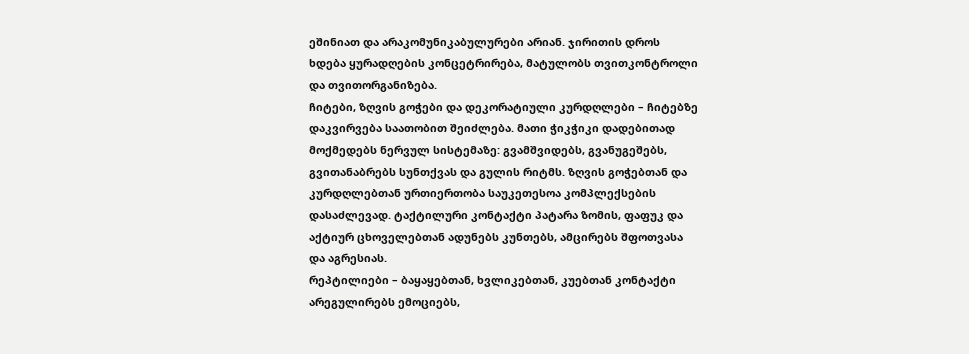ეშინიათ და არაკომუნიკაბულურები არიან. ჯირითის დროს ხდება ყურადღების კონცეტრირება, მატულობს თვითკონტროლი და თვითორგანიზება.
ჩიტები, ზღვის გოჭები და დეკორატიული კურდღლები – ჩიტებზე დაკვირვება საათობით შეიძლება. მათი ჭიკჭიკი დადებითად მოქმედებს ნერვულ სისტემაზე: გვამშვიდებს, გვანუგეშებს, გვითანაბრებს სუნთქვას და გულის რიტმს. ზღვის გოჭებთან და კურდღლებთან ურთიერთობა საუკეთესოა კომპლექსების დასაძლევად. ტაქტილური კონტაქტი პატარა ზომის, ფაფუკ და აქტიურ ცხოველებთან ადუნებს კუნთებს, ამცირებს შფოთვასა და აგრესიას.
რეპტილიები – ბაყაყებთან, ხვლიკებთან, კუებთან კონტაქტი არეგულირებს ემოციებს,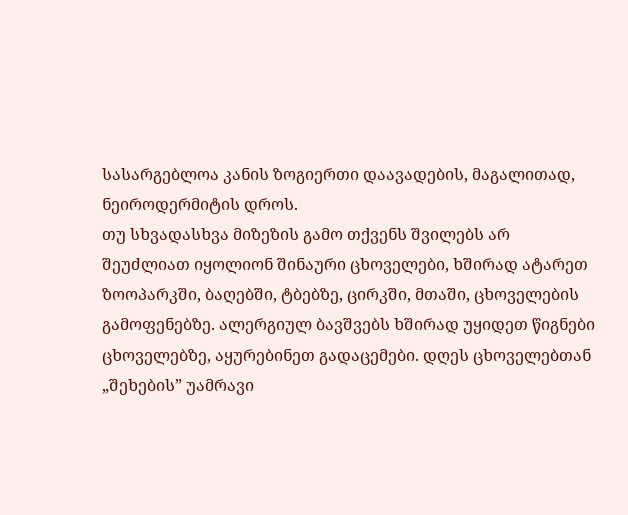სასარგებლოა კანის ზოგიერთი დაავადების, მაგალითად, ნეიროდერმიტის დროს.
თუ სხვადასხვა მიზეზის გამო თქვენს შვილებს არ შეუძლიათ იყოლიონ შინაური ცხოველები, ხშირად ატარეთ ზოოპარკში, ბაღებში, ტბებზე, ცირკში, მთაში, ცხოველების გამოფენებზე. ალერგიულ ბავშვებს ხშირად უყიდეთ წიგნები ცხოველებზე, აყურებინეთ გადაცემები. დღეს ცხოველებთან „შეხების” უამრავი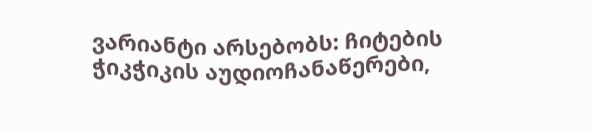ვარიანტი არსებობს: ჩიტების ჭიკჭიკის აუდიოჩანაწერები,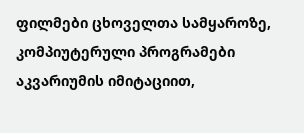ფილმები ცხოველთა სამყაროზე, კომპიუტერული პროგრამები აკვარიუმის იმიტაციით,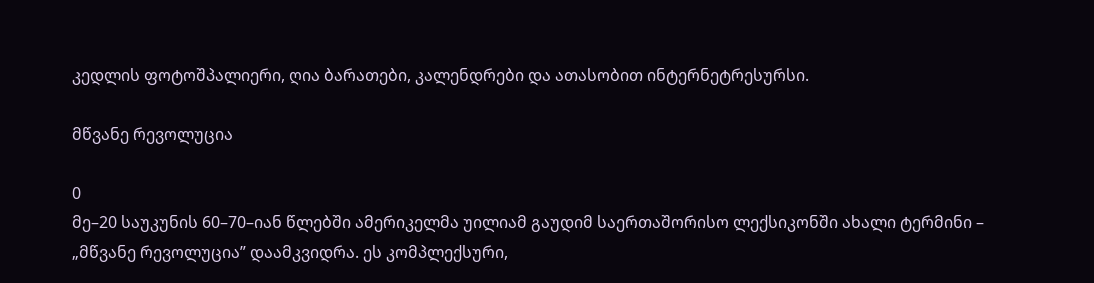კედლის ფოტოშპალიერი, ღია ბარათები, კალენდრები და ათასობით ინტერნეტრესურსი.

მწვანე რევოლუცია

0
მე–20 საუკუნის 60–70–იან წლებში ამერიკელმა უილიამ გაუდიმ საერთაშორისო ლექსიკონში ახალი ტერმინი – „მწვანე რევოლუცია” დაამკვიდრა. ეს კომპლექსური,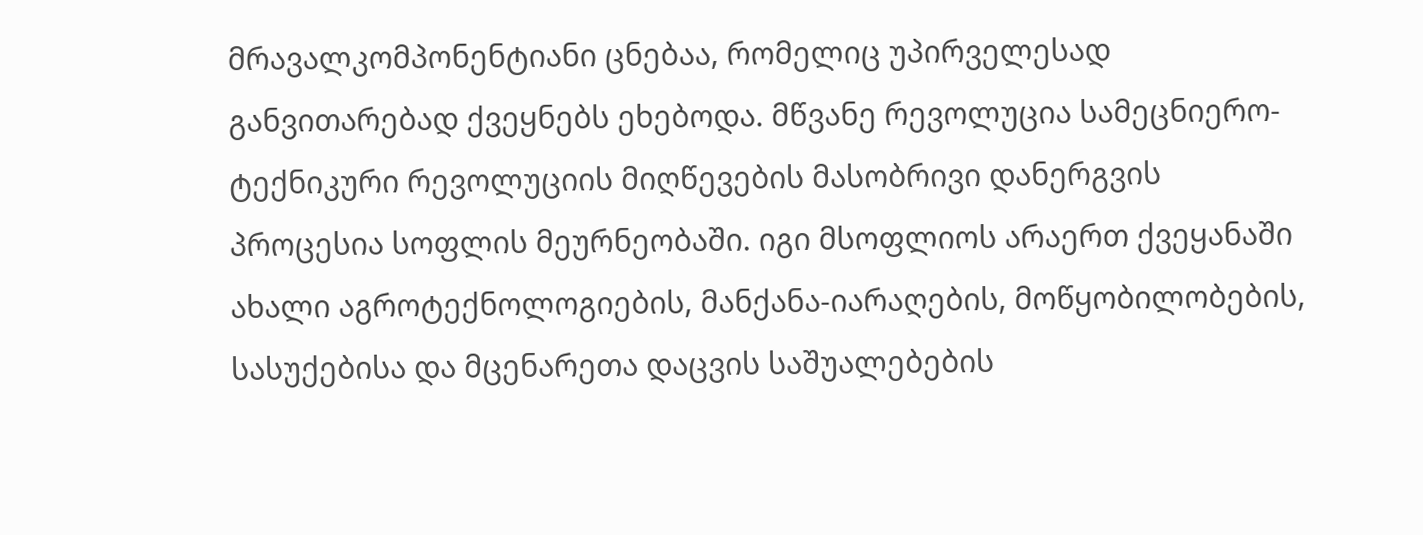მრავალკომპონენტიანი ცნებაა, რომელიც უპირველესად განვითარებად ქვეყნებს ეხებოდა. მწვანე რევოლუცია სამეცნიერო-ტექნიკური რევოლუციის მიღწევების მასობრივი დანერგვის პროცესია სოფლის მეურნეობაში. იგი მსოფლიოს არაერთ ქვეყანაში ახალი აგროტექნოლოგიების, მანქანა-იარაღების, მოწყობილობების, სასუქებისა და მცენარეთა დაცვის საშუალებების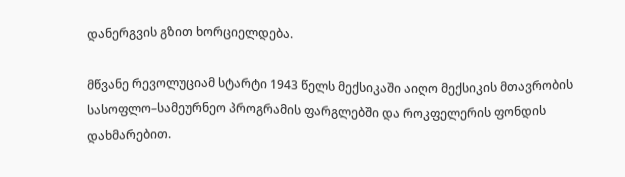დანერგვის გზით ხორციელდება.

მწვანე რევოლუციამ სტარტი 1943 წელს მექსიკაში აიღო მექსიკის მთავრობის სასოფლო–სამეურნეო პროგრამის ფარგლებში და როკფელერის ფონდის დახმარებით.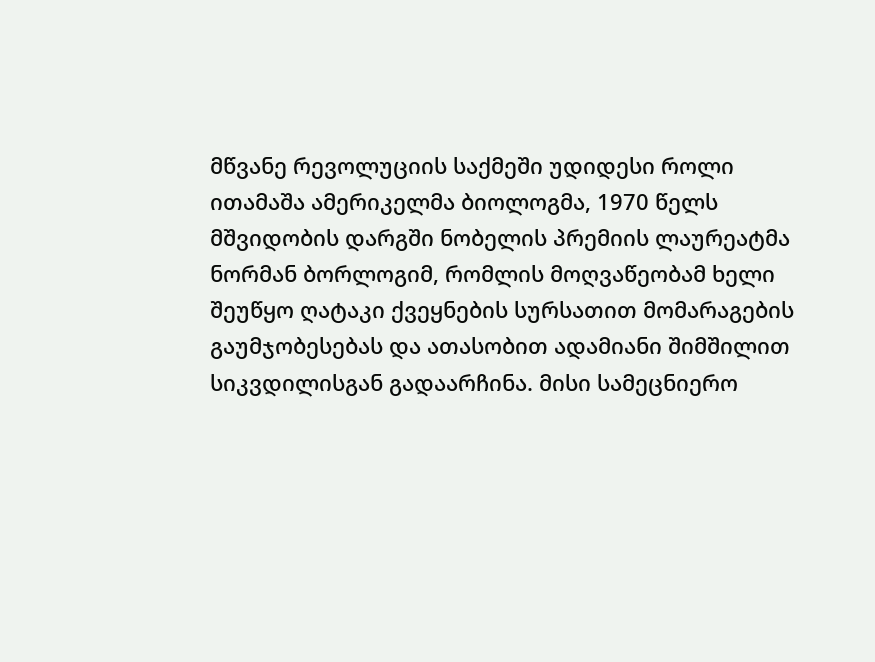მწვანე რევოლუციის საქმეში უდიდესი როლი ითამაშა ამერიკელმა ბიოლოგმა, 1970 წელს მშვიდობის დარგში ნობელის პრემიის ლაურეატმა ნორმან ბორლოგიმ, რომლის მოღვაწეობამ ხელი შეუწყო ღატაკი ქვეყნების სურსათით მომარაგების გაუმჯობესებას და ათასობით ადამიანი შიმშილით სიკვდილისგან გადაარჩინა. მისი სამეცნიერო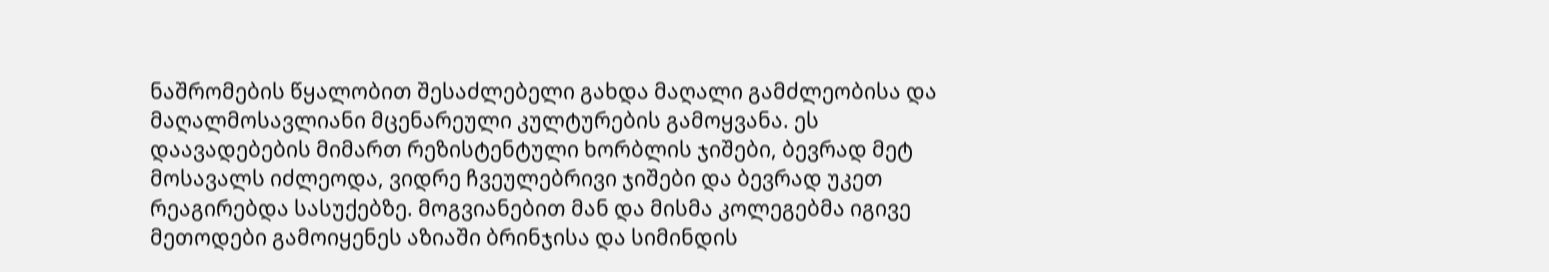ნაშრომების წყალობით შესაძლებელი გახდა მაღალი გამძლეობისა და მაღალმოსავლიანი მცენარეული კულტურების გამოყვანა. ეს დაავადებების მიმართ რეზისტენტული ხორბლის ჯიშები, ბევრად მეტ მოსავალს იძლეოდა, ვიდრე ჩვეულებრივი ჯიშები და ბევრად უკეთ რეაგირებდა სასუქებზე. მოგვიანებით მან და მისმა კოლეგებმა იგივე მეთოდები გამოიყენეს აზიაში ბრინჯისა და სიმინდის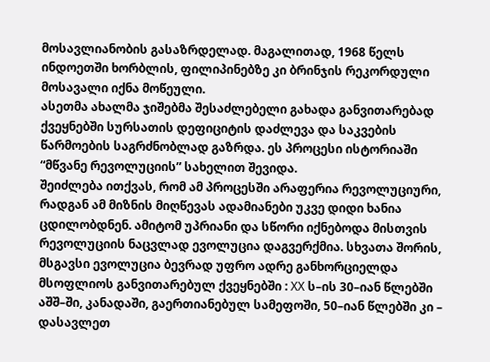მოსავლიანობის გასაზრდელად. მაგალითად, 1968 წელს ინდოეთში ხორბლის, ფილიპინებზე კი ბრინჯის რეკორდული მოსავალი იქნა მოწეული.
ასეთმა ახალმა ჯიშებმა შესაძლებელი გახადა განვითარებად ქვეყნებში სურსათის დეფიციტის დაძლევა და საკვების წარმოების საგრძნობლად გაზრდა. ეს პროცესი ისტორიაში “მწვანე რევოლუციის” სახელით შევიდა.
შეიძლება ითქვას, რომ ამ პროცესში არაფერია რევოლუციური, რადგან ამ მიზნის მიღწევას ადამიანები უკვე დიდი ხანია ცდილობდნენ. ამიტომ უპრიანი და სწორი იქნებოდა მისთვის რევოლუციის ნაცვლად ევოლუცია დაგვერქმია. სხვათა შორის, მსგავსი ევოლუცია ბევრად უფრო ადრე განხორციელდა მსოფლიოს განვითარებულ ქვეყნებში : ХХ ს–ის 30–იან წლებში აშშ–ში, კანადაში, გაერთიანებულ სამეფოში, 50–იან წლებში კი – დასავლეთ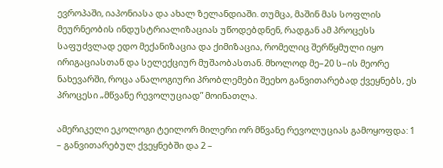ევროპაში, იაპონიასა და ახალ ზელანდიაში. თუმცა, მაშინ მას სოფლის მეურნეობის ინდუსტრიალიზაციას უწოდებდნენ, რადგან ამ პროცესს საფუძვლად ედო მექანიზაცია და ქიმიზაცია, რომელიც შერწყმული იყო ირიგაციასთან და სელექციურ მუშაობასთან. მხოლოდ მე–20 ს–ის მეორე ნახევარში, როცა ანალოგიური პრობლემები შეეხო განვითარებად ქვეყნებს, ეს პროცესი „მწვანე რევოლუციად” მოინათლა.

ამერიკელი ეკოლოგი ტეილორ მილერი ორ მწვანე რევოლუციას გამოყოფდა: 1 – განვითარებულ ქვეყნებში და 2 –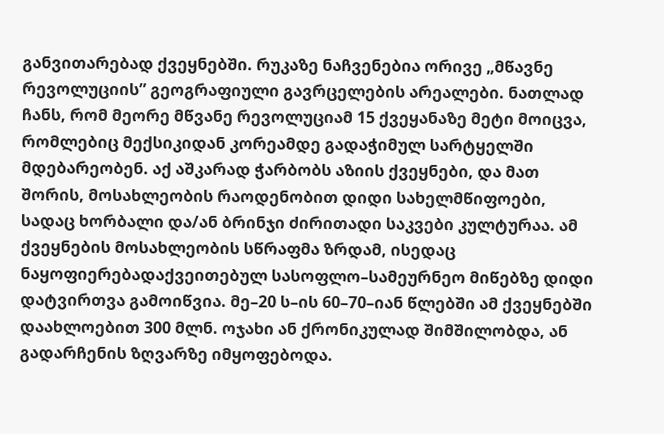განვითარებად ქვეყნებში. რუკაზე ნაჩვენებია ორივე „მწავნე რევოლუციის” გეოგრაფიული გავრცელების არეალები. ნათლად ჩანს, რომ მეორე მწვანე რევოლუციამ 15 ქვეყანაზე მეტი მოიცვა, რომლებიც მექსიკიდან კორეამდე გადაჭიმულ სარტყელში მდებარეობენ. აქ აშკარად ჭარბობს აზიის ქვეყნები, და მათ შორის, მოსახლეობის რაოდენობით დიდი სახელმწიფოები, სადაც ხორბალი და/ან ბრინჯი ძირითადი საკვები კულტურაა. ამ ქვეყნების მოსახლეობის სწრაფმა ზრდამ, ისედაც ნაყოფიერებადაქვეითებულ სასოფლო–სამეურნეო მიწებზე დიდი დატვირთვა გამოიწვია. მე–20 ს–ის 60–70–იან წლებში ამ ქვეყნებში დაახლოებით 300 მლნ. ოჯახი ან ქრონიკულად შიმშილობდა, ან გადარჩენის ზღვარზე იმყოფებოდა.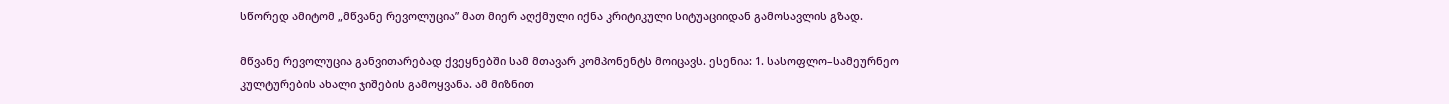სწორედ ამიტომ „მწვანე რევოლუცია” მათ მიერ აღქმული იქნა კრიტიკული სიტუაციიდან გამოსავლის გზად.

მწვანე რევოლუცია განვითარებად ქვეყნებში სამ მთავარ კომპონენტს მოიცავს. ესენია: 1. სასოფლო–სამეურნეო კულტურების ახალი ჯიშების გამოყვანა. ამ მიზნით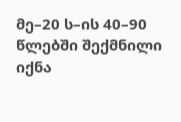მე–20 ს–ის 40–90 წლებში შექმნილი იქნა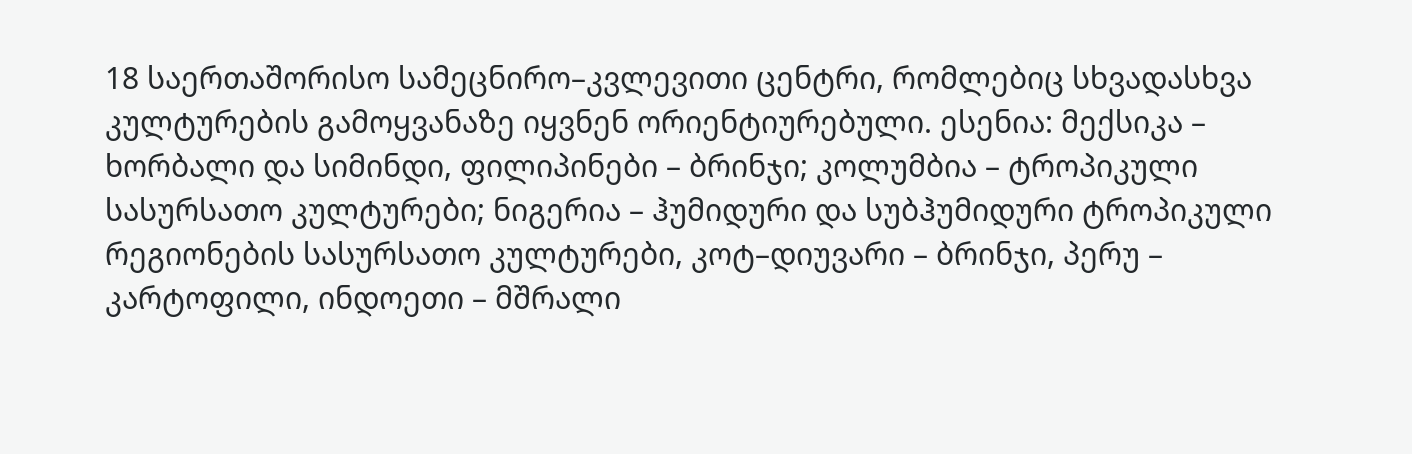18 საერთაშორისო სამეცნირო–კვლევითი ცენტრი, რომლებიც სხვადასხვა კულტურების გამოყვანაზე იყვნენ ორიენტიურებული. ესენია: მექსიკა – ხორბალი და სიმინდი, ფილიპინები – ბრინჯი; კოლუმბია – ტროპიკული სასურსათო კულტურები; ნიგერია – ჰუმიდური და სუბჰუმიდური ტროპიკული რეგიონების სასურსათო კულტურები, კოტ–დიუვარი – ბრინჯი, პერუ – კარტოფილი, ინდოეთი – მშრალი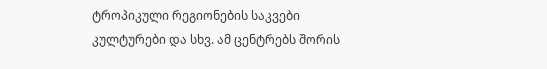ტროპიკული რეგიონების საკვები კულტურები და სხვ. ამ ცენტრებს შორის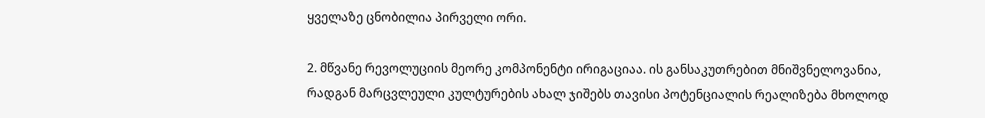ყველაზე ცნობილია პირველი ორი.

2. მწვანე რევოლუციის მეორე კომპონენტი ირიგაციაა. ის განსაკუთრებით მნიშვნელოვანია, რადგან მარცვლეული კულტურების ახალ ჯიშებს თავისი პოტენციალის რეალიზება მხოლოდ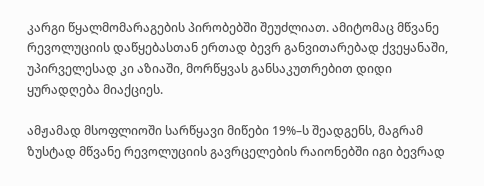კარგი წყალმომარაგების პირობებში შეუძლიათ. ამიტომაც მწვანე რევოლუციის დაწყებასთან ერთად ბევრ განვითარებად ქვეყანაში, უპირველესად კი აზიაში, მორწყვას განსაკუთრებით დიდი ყურადღება მიაქციეს.

ამჟამად მსოფლიოში სარწყავი მიწები 19%–ს შეადგენს, მაგრამ ზუსტად მწვანე რევოლუციის გავრცელების რაიონებში იგი ბევრად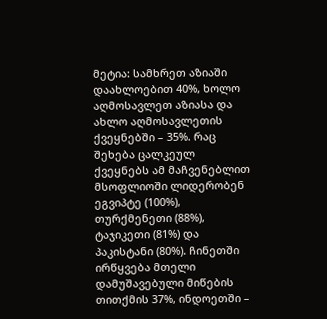მეტია: სამხრეთ აზიაში დაახლოებით 40%, ხოლო აღმოსავლეთ აზიასა და ახლო აღმოსავლეთის ქვეყნებში – 35%. რაც შეხება ცალკეულ ქვეყნებს ამ მაჩვენებლით მსოფლიოში ლიდერობენ ეგვიპტე (100%), თურქმენეთი (88%), ტაჯიკეთი (81%) და პაკისტანი (80%). ჩინეთში ირწყვება მთელი დამუშავებული მიწების თითქმის 37%, ინდოეთში –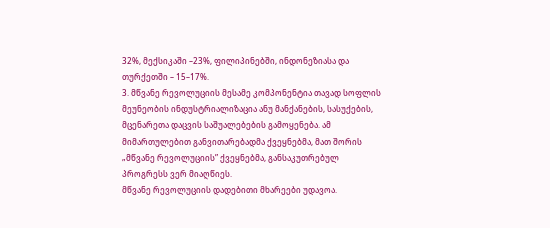32%, მექსიკაში –23%, ფილიპინებში, ინდონეზიასა და თურქეთში – 15–17%.
3. მწვანე რევოლუციის მესამე კომპონენტია თავად სოფლის მეუნეობის ინდუსტრიალიზაცია ანუ მანქანების, სასუქების, მცენარეთა დაცვის საშუალებების გამოყენება. ამ მიმართულებით განვითარებადმა ქვეყნებმა, მათ შორის „მწვანე რევოლუციის” ქვეყნებმა, განსაკუთრებულ პროგრესს ვერ მიაღწიეს.
მწვანე რევოლუციის დადებითი მხარეები უდავოა.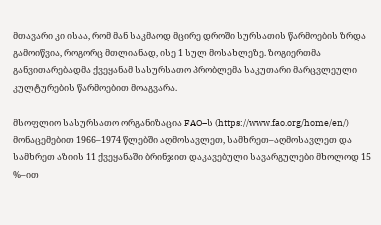მთავარი კი ისაა, რომ მან საკმაოდ მცირე დროში სურსათის წარმოების ზრდა გამოიწვია, როგორც მთლიანად, ისე 1 სულ მოსახლეზე. ზოგიერთმა განვითარებადმა ქვეყანამ სასურსათო პრობლემა საკუთარი მარცვლეული კულტურების წარმოებით მოაგვარა.

მსოფლიო სასურსათო ორგანიზაცია FAO–ს (https://www.fao.org/home/en/) მონაცემებით 1966–1974 წლებში აღმოსავლეთ, სამხრეთ–აღმოსავლეთ და სამხრეთ აზიის 11 ქვეყანაში ბრინჯით დაკავებული სავარგულები მხოლოდ 15 %–ით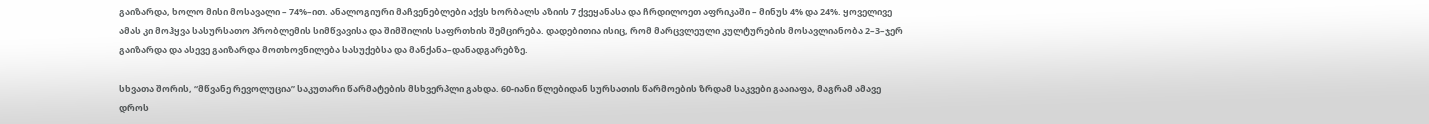გაიზარდა, ხოლო მისი მოსავალი – 74%–ით. ანალოგიური მაჩვენებლები აქვს ხორბალს აზიის 7 ქვეყანასა და ჩრდილოეთ აფრიკაში – მინუს 4% და 24%. ყოველივე ამას კი მოჰყვა სასურსათო პრობლემის სიმწვავისა და შიმშილის საფრთხის შემცირება. დადებითია ისიც, რომ მარცვლეული კულტურების მოსავლიანობა 2–3–ჯერ გაიზარდა და ასევე გაიზარდა მოთხოვნილება სასუქებსა და მანქანა–დანადგარებზე.

სხვათა შორის, “მწვანე რევოლუცია” საკუთარი წარმატების მსხვერპლი გახდა. 60-იანი წლებიდან სურსათის წარმოების ზრდამ საკვები გააიაფა, მაგრამ ამავე დროს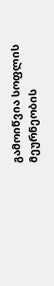გამოიწვია სოფლის მეურნეობის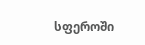სფეროში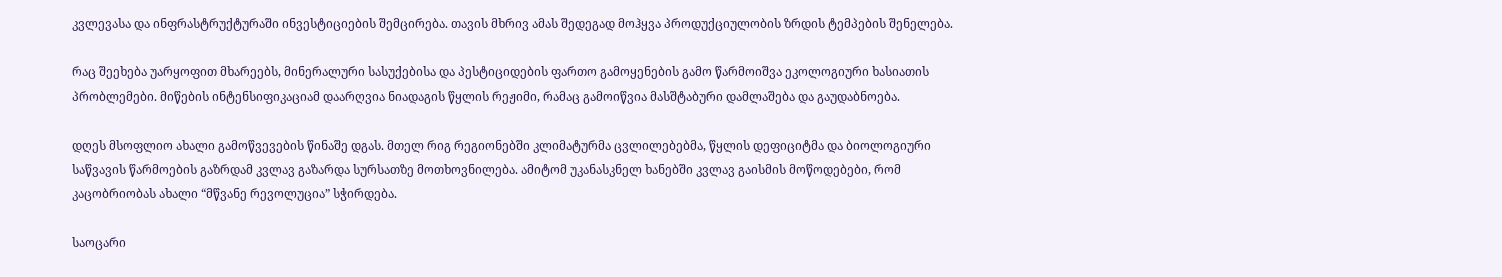კვლევასა და ინფრასტრუქტურაში ინვესტიციების შემცირება. თავის მხრივ ამას შედეგად მოჰყვა პროდუქციულობის ზრდის ტემპების შენელება.

რაც შეეხება უარყოფით მხარეებს, მინერალური სასუქებისა და პესტიციდების ფართო გამოყენების გამო წარმოიშვა ეკოლოგიური ხასიათის პრობლემები. მიწების ინტენსიფიკაციამ დაარღვია ნიადაგის წყლის რეჟიმი, რამაც გამოიწვია მასშტაბური დამლაშება და გაუდაბნოება.

დღეს მსოფლიო ახალი გამოწვევების წინაშე დგას. მთელ რიგ რეგიონებში კლიმატურმა ცვლილებებმა, წყლის დეფიციტმა და ბიოლოგიური საწვავის წარმოების გაზრდამ კვლავ გაზარდა სურსათზე მოთხოვნილება. ამიტომ უკანასკნელ ხანებში კვლავ გაისმის მოწოდებები, რომ კაცობრიობას ახალი “მწვანე რევოლუცია” სჭირდება.

საოცარი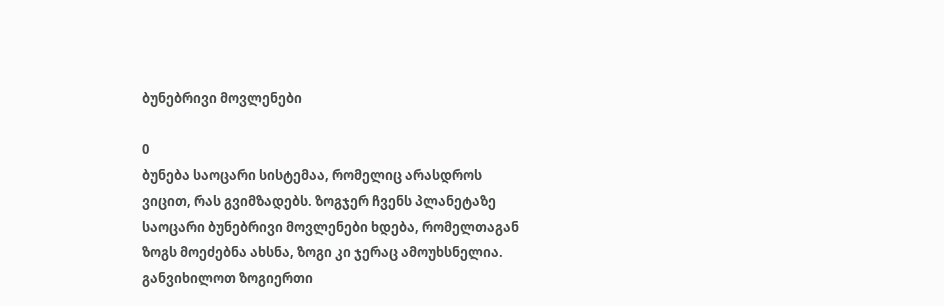ბუნებრივი მოვლენები

0
ბუნება საოცარი სისტემაა, რომელიც არასდროს ვიცით, რას გვიმზადებს. ზოგჯერ ჩვენს პლანეტაზე საოცარი ბუნებრივი მოვლენები ხდება, რომელთაგან ზოგს მოეძებნა ახსნა, ზოგი კი ჯერაც ამოუხსნელია. განვიხილოთ ზოგიერთი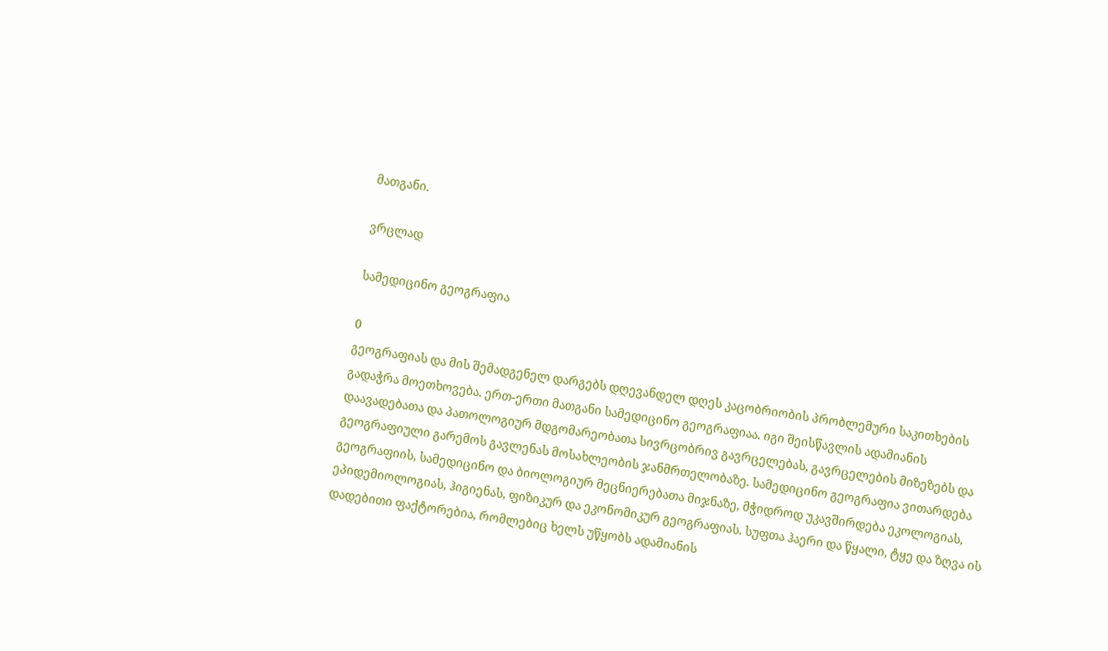მათგანი.

ვრცლად

სამედიცინო გეოგრაფია

0
გეოგრაფიას და მის შემადგენელ დარგებს დღევანდელ დღეს კაცობრიობის პრობლემური საკითხების გადაჭრა მოეთხოვება. ერთ-ერთი მათგანი სამედიცინო გეოგრაფიაა. იგი შეისწავლის ადამიანის დაავადებათა და პათოლოგიურ მდგომარეობათა სივრცობრივ გავრცელებას, გავრცელების მიზეზებს და გეოგრაფიული გარემოს გავლენას მოსახლეობის ჯანმრთელობაზე. სამედიცინო გეოგრაფია ვითარდება გეოგრაფიის, სამედიცინო და ბიოლოგიურ მეცნიერებათა მიჯნაზე, მჭიდროდ უკავშირდება ეკოლოგიას, ეპიდემიოლოგიას, ჰიგიენას, ფიზიკურ და ეკონომიკურ გეოგრაფიას. სუფთა ჰაერი და წყალი, ტყე და ზღვა ის დადებითი ფაქტორებია, რომლებიც ხელს უწყობს ადამიანის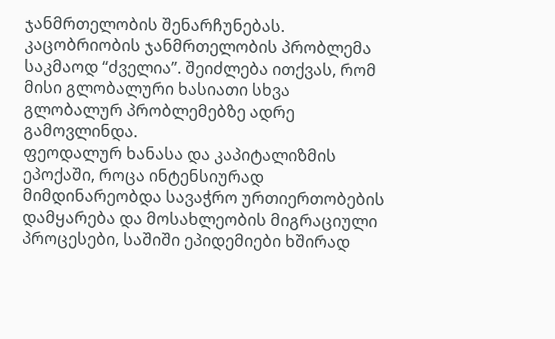ჯანმრთელობის შენარჩუნებას.
კაცობრიობის ჯანმრთელობის პრობლემა საკმაოდ “ძველია”. შეიძლება ითქვას, რომ მისი გლობალური ხასიათი სხვა გლობალურ პრობლემებზე ადრე გამოვლინდა.
ფეოდალურ ხანასა და კაპიტალიზმის ეპოქაში, როცა ინტენსიურად მიმდინარეობდა სავაჭრო ურთიერთობების დამყარება და მოსახლეობის მიგრაციული პროცესები, საშიში ეპიდემიები ხშირად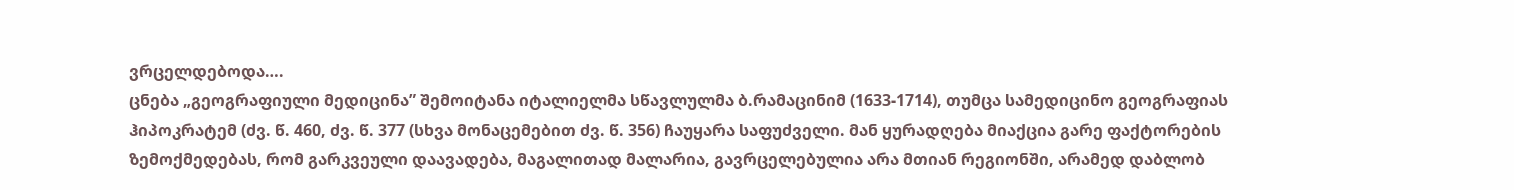ვრცელდებოდა….
ცნება „გეოგრაფიული მედიცინა” შემოიტანა იტალიელმა სწავლულმა ბ.რამაცინიმ (1633-1714), თუმცა სამედიცინო გეოგრაფიას ჰიპოკრატემ (ძვ. წ. 460, ძვ. წ. 377 (სხვა მონაცემებით ძვ. წ. 356) ჩაუყარა საფუძველი. მან ყურადღება მიაქცია გარე ფაქტორების ზემოქმედებას, რომ გარკვეული დაავადება, მაგალითად მალარია, გავრცელებულია არა მთიან რეგიონში, არამედ დაბლობ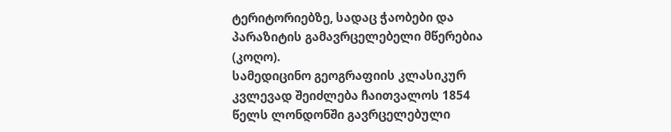ტერიტორიებზე, სადაც ჭაობები და პარაზიტის გამავრცელებელი მწერებია (კოღო).
სამედიცინო გეოგრაფიის კლასიკურ კვლევად შეიძლება ჩაითვალოს 1854 წელს ლონდონში გავრცელებული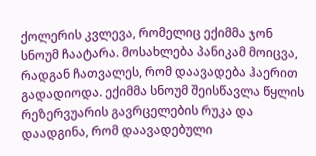ქოლერის კვლევა, რომელიც ექიმმა ჯონ სნოუმ ჩაატარა. მოსახლება პანიკამ მოიცვა, რადგან ჩათვალეს, რომ დაავადება ჰაერით გადადიოდა. ექიმმა სნოუმ შეისწავლა წყლის რეზერვუარის გავრცელების რუკა და დაადგინა, რომ დაავადებული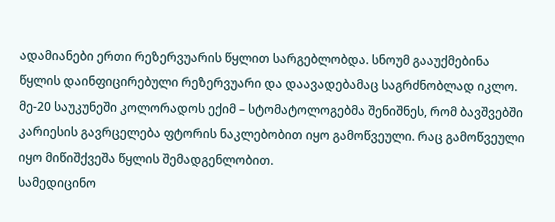ადამიანები ერთი რეზერვუარის წყლით სარგებლობდა. სნოუმ გააუქმებინა წყლის დაინფიცირებული რეზერვუარი და დაავადებამაც საგრძნობლად იკლო.
მე-20 საუკუნეში კოლორადოს ექიმ – სტომატოლოგებმა შენიშნეს, რომ ბავშვებში კარიესის გავრცელება ფტორის ნაკლებობით იყო გამოწვეული. რაც გამოწვეული იყო მიწიშქვეშა წყლის შემადგენლობით.
სამედიცინო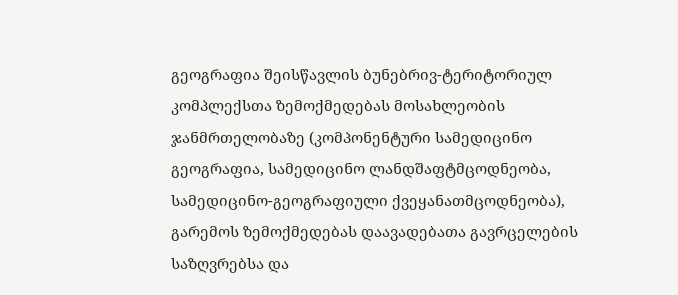გეოგრაფია შეისწავლის ბუნებრივ-ტერიტორიულ კომპლექსთა ზემოქმედებას მოსახლეობის ჯანმრთელობაზე (კომპონენტური სამედიცინო გეოგრაფია, სამედიცინო ლანდშაფტმცოდნეობა, სამედიცინო-გეოგრაფიული ქვეყანათმცოდნეობა), გარემოს ზემოქმედებას დაავადებათა გავრცელების საზღვრებსა და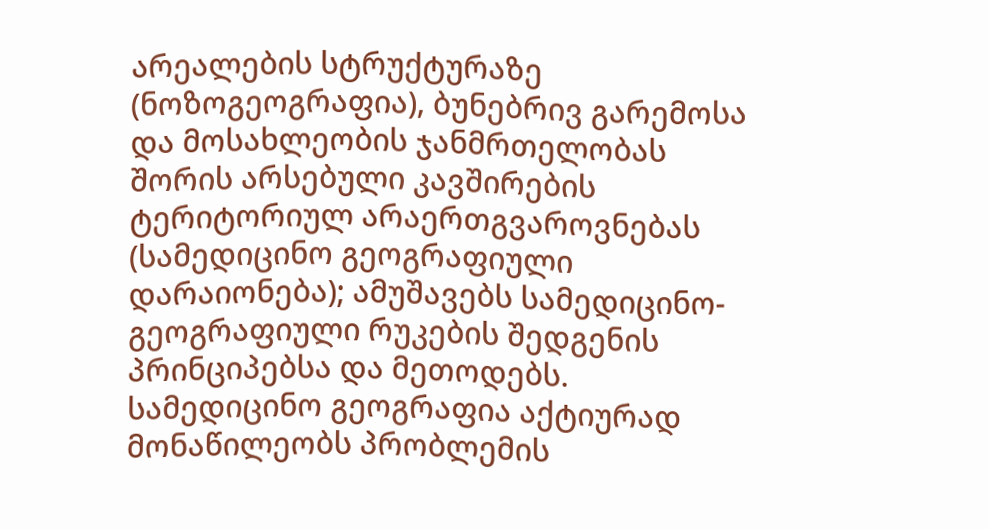არეალების სტრუქტურაზე (ნოზოგეოგრაფია), ბუნებრივ გარემოსა და მოსახლეობის ჯანმრთელობას შორის არსებული კავშირების ტერიტორიულ არაერთგვაროვნებას (სამედიცინო გეოგრაფიული დარაიონება); ამუშავებს სამედიცინო-გეოგრაფიული რუკების შედგენის პრინციპებსა და მეთოდებს.
სამედიცინო გეოგრაფია აქტიურად მონაწილეობს პრობლემის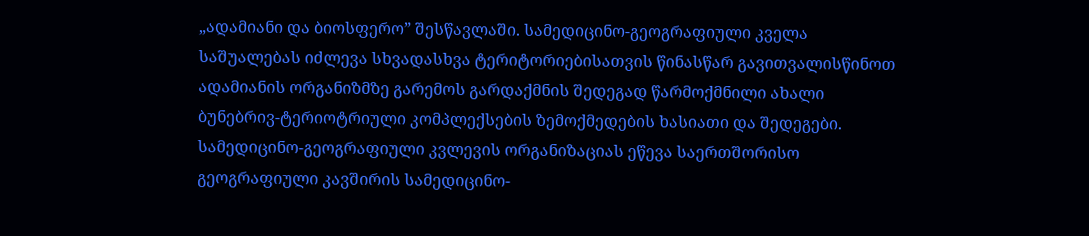„ადამიანი და ბიოსფერო” შესწავლაში. სამედიცინო-გეოგრაფიული კველა საშუალებას იძლევა სხვადასხვა ტერიტორიებისათვის წინასწარ გავითვალისწინოთ ადამიანის ორგანიზმზე გარემოს გარდაქმნის შედეგად წარმოქმნილი ახალი ბუნებრივ-ტერიოტრიული კომპლექსების ზემოქმედების ხასიათი და შედეგები.
სამედიცინო-გეოგრაფიული კვლევის ორგანიზაციას ეწევა საერთშორისო გეოგრაფიული კავშირის სამედიცინო-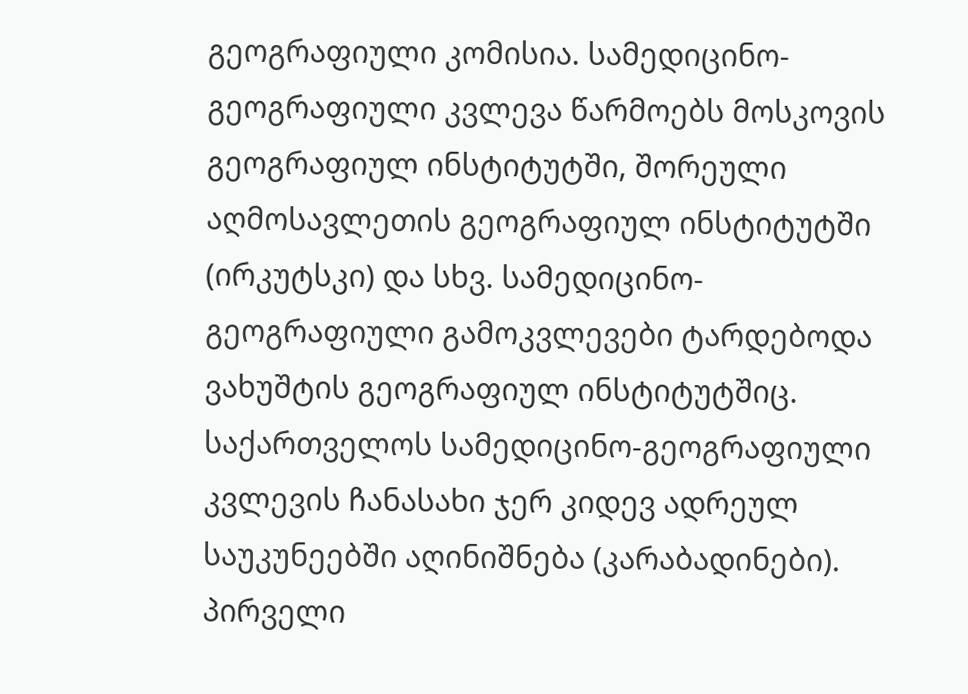გეოგრაფიული კომისია. სამედიცინო-გეოგრაფიული კვლევა წარმოებს მოსკოვის გეოგრაფიულ ინსტიტუტში, შორეული აღმოსავლეთის გეოგრაფიულ ინსტიტუტში (ირკუტსკი) და სხვ. სამედიცინო-გეოგრაფიული გამოკვლევები ტარდებოდა ვახუშტის გეოგრაფიულ ინსტიტუტშიც.
საქართველოს სამედიცინო-გეოგრაფიული კვლევის ჩანასახი ჯერ კიდევ ადრეულ საუკუნეებში აღინიშნება (კარაბადინები). პირველი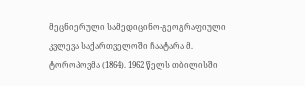მეცნიერული სამედიცინო-გეოგრაფიული კვლევა საქართველოში ჩაატარა მ. ტოროპოვმა (1864). 1962 წელს თბილისში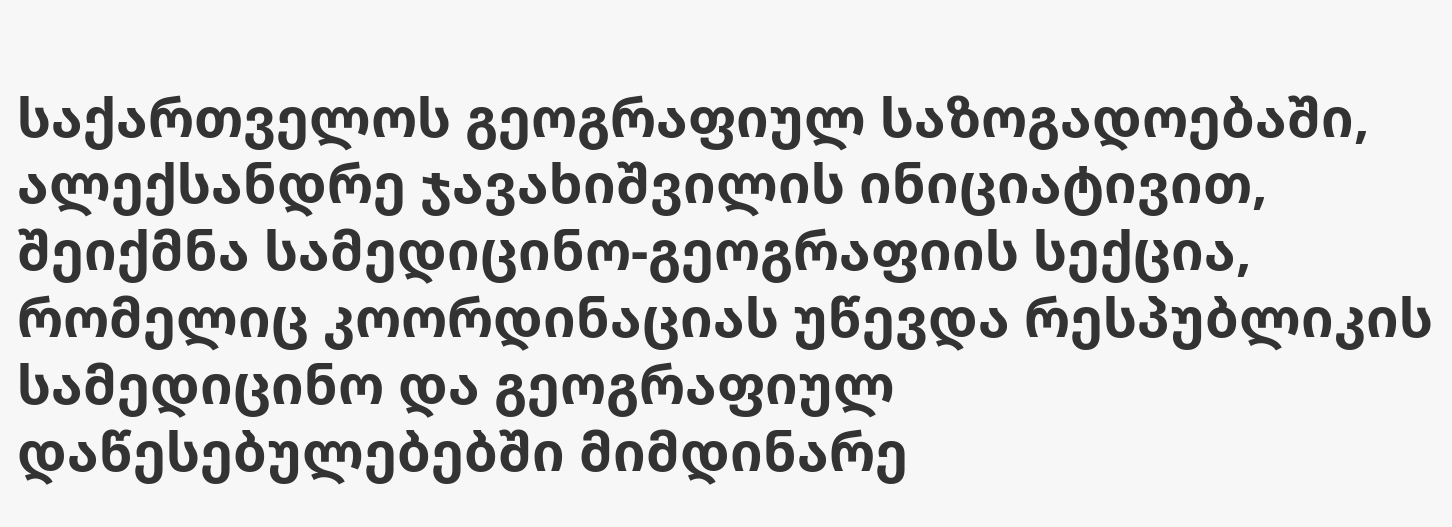საქართველოს გეოგრაფიულ საზოგადოებაში, ალექსანდრე ჯავახიშვილის ინიციატივით, შეიქმნა სამედიცინო-გეოგრაფიის სექცია, რომელიც კოორდინაციას უწევდა რესპუბლიკის სამედიცინო და გეოგრაფიულ დაწესებულებებში მიმდინარე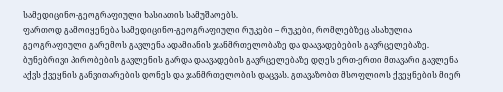სამედიცინო-გეოგრაფიული ხასიათის სამუშაოებს.
ფართოდ გამოიყენება სამედიცინო-გეოგრაფიული რუკები – რუკები, რომლებზეც ასახულია გეოგრაფიული გარემოს გავლენა ადამიანის ჯანმრთელობაზე და დაავადებების გავრცელებაზე.
ბუნებრივი პირობების გავლენის გარდა დაავადების გავრცელებაზე დღეს ერთ-ერთი მთავარი გავლენა აქვს ქვეყნის განვითარების დონეს და ჯანმრთელობის დაცვას. გთავაზობთ მსოფლიოს ქვეყნების მიერ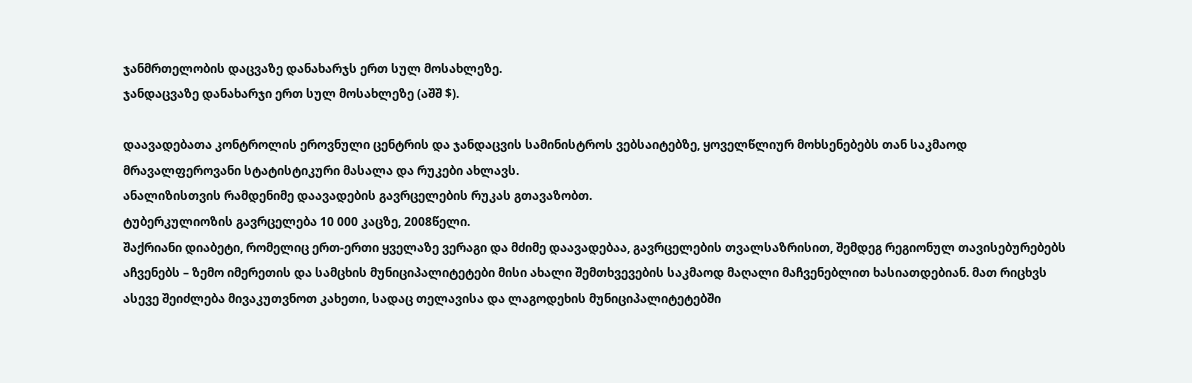ჯანმრთელობის დაცვაზე დანახარჯს ერთ სულ მოსახლეზე.
ჯანდაცვაზე დანახარჯი ერთ სულ მოსახლეზე (აშშ $).

დაავადებათა კონტროლის ეროვნული ცენტრის და ჯანდაცვის სამინისტროს ვებსაიტებზე, ყოველწლიურ მოხსენებებს თან საკმაოდ მრავალფეროვანი სტატისტიკური მასალა და რუკები ახლავს.
ანალიზისთვის რამდენიმე დაავადების გავრცელების რუკას გთავაზობთ.
ტუბერკულიოზის გავრცელება 10 000 კაცზე, 2008წელი.
შაქრიანი დიაბეტი, რომელიც ერთ-ერთი ყველაზე ვერაგი და მძიმე დაავადებაა, გავრცელების თვალსაზრისით, შემდეგ რეგიონულ თავისებურებებს აჩვენებს – ზემო იმერეთის და სამცხის მუნიციპალიტეტები მისი ახალი შემთხვევების საკმაოდ მაღალი მაჩვენებლით ხასიათდებიან. მათ რიცხვს ასევე შეიძლება მივაკუთვნოთ კახეთი, სადაც თელავისა და ლაგოდეხის მუნიციპალიტეტებში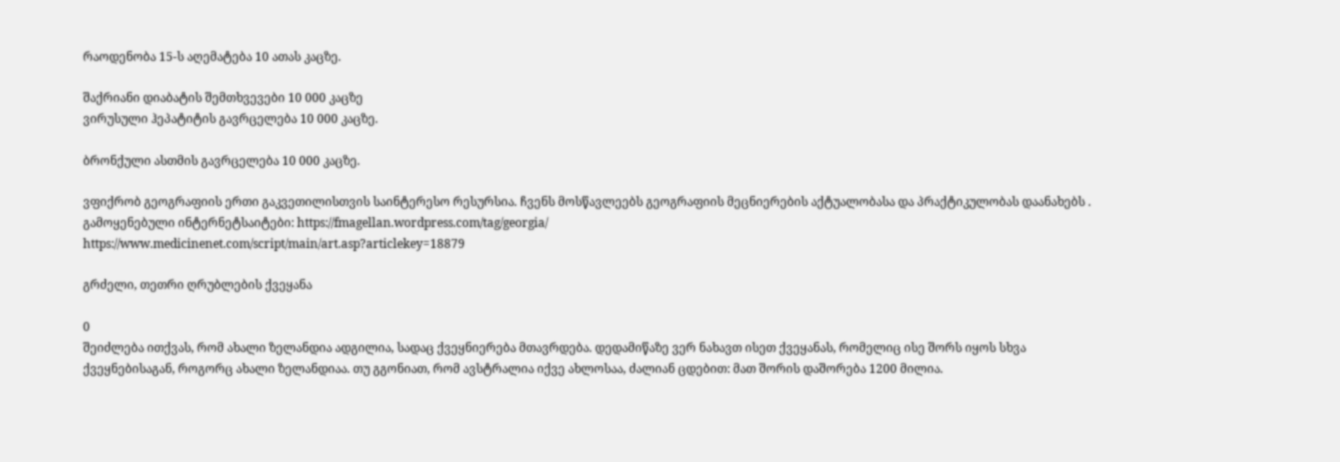რაოდენობა 15-ს აღემატება 10 ათას კაცზე.

შაქრიანი დიაბატის შემთხვევები 10 000 კაცზე
ვირუსული ჰეპატიტის გავრცელება 10 000 კაცზე.

ბრონქული ასთმის გავრცელება 10 000 კაცზე.

ვფიქრობ გეოგრაფიის ერთი გაკვეთილისთვის საინტერესო რესურსია. ჩვენს მოსწავლეებს გეოგრაფიის მეცნიერების აქტუალობასა და პრაქტიკულობას დაანახებს .
გამოყენებული ინტერნეტსაიტები: https://fmagellan.wordpress.com/tag/georgia/
https://www.medicinenet.com/script/main/art.asp?articlekey=18879

გრძელი, თეთრი ღრუბლების ქვეყანა

0
შეიძლება ითქვას, რომ ახალი ზელანდია ადგილია, სადაც ქვეყნიერება მთავრდება. დედამიწაზე ვერ ნახავთ ისეთ ქვეყანას, რომელიც ისე შორს იყოს სხვა ქვეყნებისაგან, როგორც ახალი ზელანდიაა. თუ გგონიათ, რომ ავსტრალია იქვე ახლოსაა, ძალიან ცდებით: მათ შორის დაშორება 1200 მილია.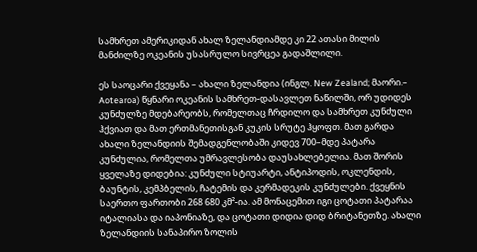სამხრეთ ამერიკიდან ახალ ზელანდიამდე კი 22 ათასი მილის მანძილზე ოკეანის უსასრულო სივრცეა გადაშლილი.

ეს საოცარი ქვეყანა – ახალი ზელანდია (ინგლ. New Zealand; მაორი.– Aotearoa) წყნარი ოკეანის სამხრეთ-დასავლეთ ნაწილში, ორ უდიდეს კუნძულზე მდებარეობს, რომელთაც ჩრდილო და სამხრეთ კუნძული ჰქვიათ და მათ ერთმანეთისგან კუკის სრუტე ჰყოფთ. მათ გარდა ახალი ზელანდიის შემადგენლობაში კიდევ 700–მდე პატარა კუნძულია, რომელთა უმრავლესობა დაუსახლებელია. მათ შორის ყველაზე დიდებია: კუნძული სტიუარტი, ანტიპოდის, ოკლენდის, ბაუნტის, კემპბელის, ჩატემის და კერმადეკის კუნძულები. ქვეყნის საერთო ფართობი 268 680 კმ²-ია. ამ მონაცემით იგი ცოტათი პატარაა იტალიასა და იაპონიაზე, და ცოტათი დიდია დიდ ბრიტანეთზე. ახალი ზელანდიის სანაპირო ზოლის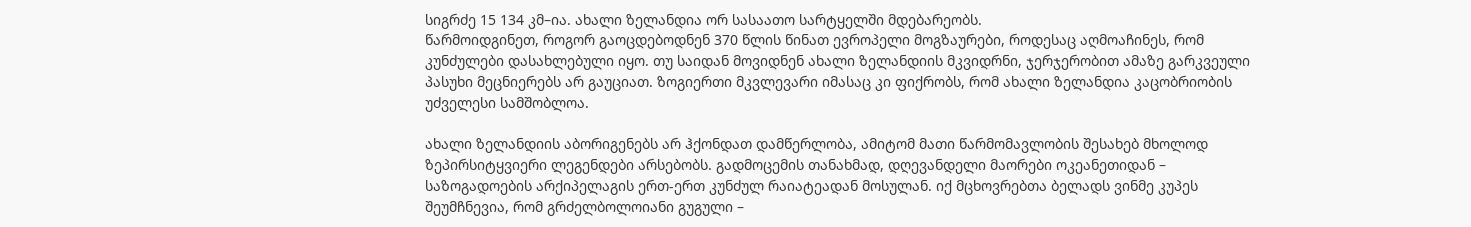სიგრძე 15 134 კმ–ია. ახალი ზელანდია ორ სასაათო სარტყელში მდებარეობს.
წარმოიდგინეთ, როგორ გაოცდებოდნენ 370 წლის წინათ ევროპელი მოგზაურები, როდესაც აღმოაჩინეს, რომ კუნძულები დასახლებული იყო. თუ საიდან მოვიდნენ ახალი ზელანდიის მკვიდრნი, ჯერჯერობით ამაზე გარკვეული პასუხი მეცნიერებს არ გაუციათ. ზოგიერთი მკვლევარი იმასაც კი ფიქრობს, რომ ახალი ზელანდია კაცობრიობის უძველესი სამშობლოა.

ახალი ზელანდიის აბორიგენებს არ ჰქონდათ დამწერლობა, ამიტომ მათი წარმომავლობის შესახებ მხოლოდ ზეპირსიტყვიერი ლეგენდები არსებობს. გადმოცემის თანახმად, დღევანდელი მაორები ოკეანეთიდან – საზოგადოების არქიპელაგის ერთ-ერთ კუნძულ რაიატეადან მოსულან. იქ მცხოვრებთა ბელადს ვინმე კუპეს შეუმჩნევია, რომ გრძელბოლოიანი გუგული –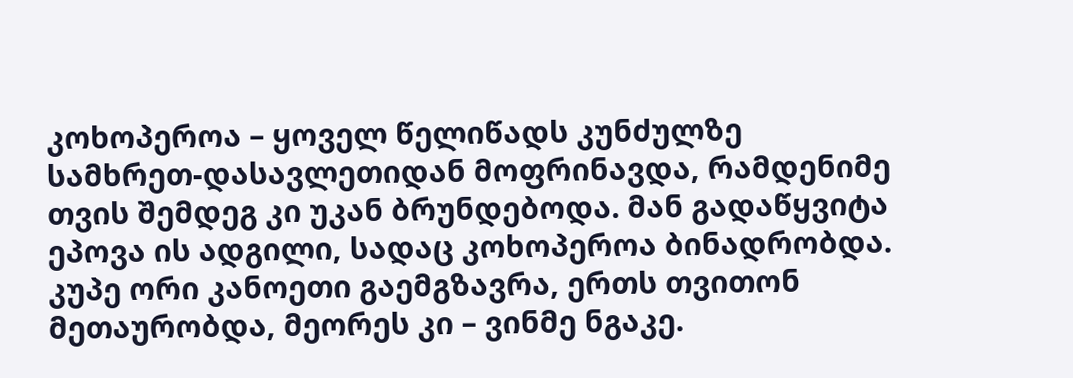კოხოპეროა – ყოველ წელიწადს კუნძულზე სამხრეთ-დასავლეთიდან მოფრინავდა, რამდენიმე თვის შემდეგ კი უკან ბრუნდებოდა. მან გადაწყვიტა ეპოვა ის ადგილი, სადაც კოხოპეროა ბინადრობდა. კუპე ორი კანოეთი გაემგზავრა, ერთს თვითონ მეთაურობდა, მეორეს კი – ვინმე ნგაკე.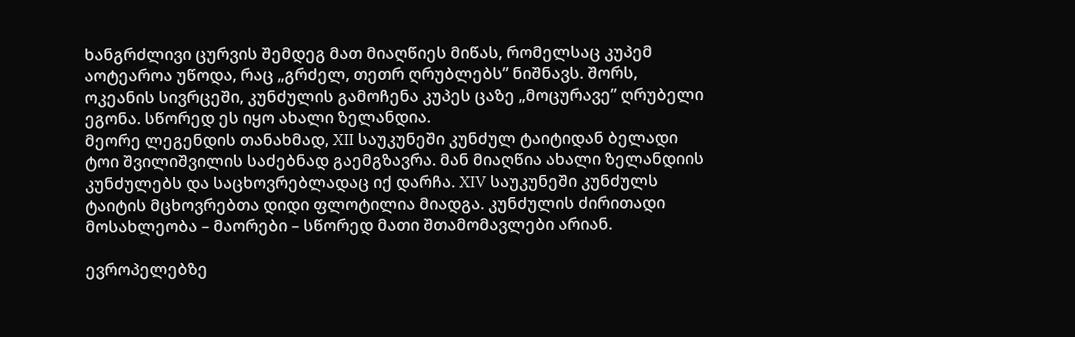ხანგრძლივი ცურვის შემდეგ მათ მიაღწიეს მიწას, რომელსაც კუპემ აოტეაროა უწოდა, რაც „გრძელ, თეთრ ღრუბლებს” ნიშნავს. შორს, ოკეანის სივრცეში, კუნძულის გამოჩენა კუპეს ცაზე „მოცურავე” ღრუბელი ეგონა. სწორედ ეს იყო ახალი ზელანდია.
მეორე ლეგენდის თანახმად, XII საუკუნეში კუნძულ ტაიტიდან ბელადი ტოი შვილიშვილის საძებნად გაემგზავრა. მან მიაღწია ახალი ზელანდიის კუნძულებს და საცხოვრებლადაც იქ დარჩა. XIV საუკუნეში კუნძულს ტაიტის მცხოვრებთა დიდი ფლოტილია მიადგა. კუნძულის ძირითადი მოსახლეობა – მაორები – სწორედ მათი შთამომავლები არიან.

ევროპელებზე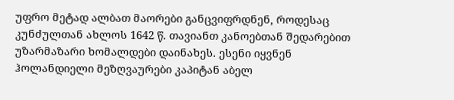უფრო მეტად ალბათ მაორები განცვიფრდნენ, როდესაც კუნძულთან ახლოს 1642 წ. თავიანთ კანოებთან შედარებით უზარმაზარი ხომალდები დაინახეს. ესენი იყვნენ ჰოლანდიელი მეზღვაურები კაპიტან აბელ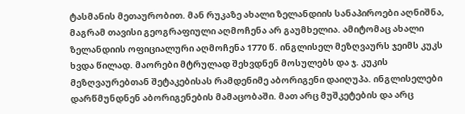ტასმანის მეთაურობით. მან რუკაზე ახალი ზელანდიის სანაპიროები აღნიშნა, მაგრამ თავისი გეოგრაფიული აღმოჩენა არ გაუმხელია. ამიტომაც ახალი ზელანდიის ოფიციალური აღმოჩენა 1770 წ. ინგლისელ მეზღვაურს ჯეიმს კუკს ხვდა წილად. მაორები მტრულად შეხვდნენ მოსულებს და ჯ. კუკის მეზღვაურებთან შეტაკებისას რამდენიმე აბორიგენი დაიღუპა. ინგლისელები დარწმუნდნენ აბორიგენების მამაცობაში. მათ არც მუშკეტების და არც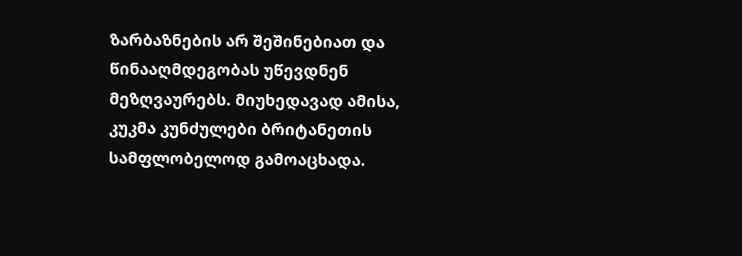ზარბაზნების არ შეშინებიათ და წინააღმდეგობას უწევდნენ მეზღვაურებს. მიუხედავად ამისა, კუკმა კუნძულები ბრიტანეთის სამფლობელოდ გამოაცხადა.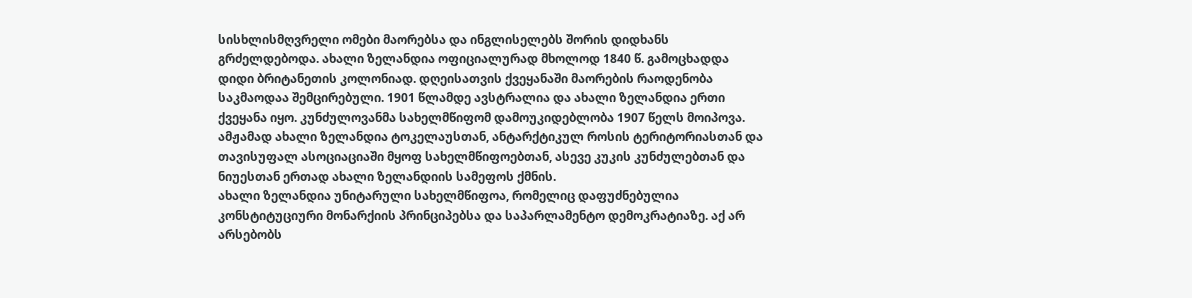სისხლისმღვრელი ომები მაორებსა და ინგლისელებს შორის დიდხანს გრძელდებოდა. ახალი ზელანდია ოფიციალურად მხოლოდ 1840 წ. გამოცხადდა დიდი ბრიტანეთის კოლონიად. დღეისათვის ქვეყანაში მაორების რაოდენობა საკმაოდაა შემცირებული. 1901 წლამდე ავსტრალია და ახალი ზელანდია ერთი ქვეყანა იყო. კუნძულოვანმა სახელმწიფომ დამოუკიდებლობა 1907 წელს მოიპოვა. ამჟამად ახალი ზელანდია ტოკელაუსთან, ანტარქტიკულ როსის ტერიტორიასთან და თავისუფალ ასოციაციაში მყოფ სახელმწიფოებთან, ასევე კუკის კუნძულებთან და ნიუესთან ერთად ახალი ზელანდიის სამეფოს ქმნის.
ახალი ზელანდია უნიტარული სახელმწიფოა, რომელიც დაფუძნებულია კონსტიტუციური მონარქიის პრინციპებსა და საპარლამენტო დემოკრატიაზე. აქ არ არსებობს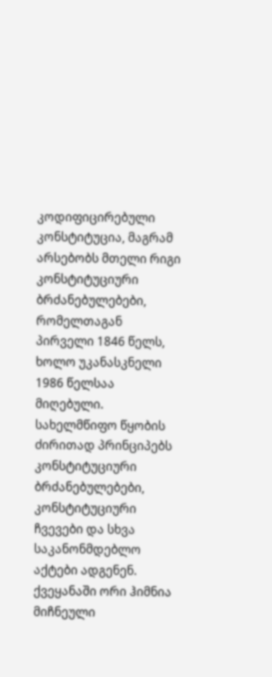კოდიფიცირებული კონსტიტუცია, მაგრამ არსებობს მთელი რიგი კონსტიტუციური ბრძანებულებები, რომელთაგან პირველი 1846 წელს, ხოლო უკანასკნელი 1986 წელსაა მიღებული. სახელმწიფო წყობის ძირითად პრინციპებს კონსტიტუციური ბრძანებულებები, კონსტიტუციური ჩვევები და სხვა საკანონმდებლო აქტები ადგენენ. ქვეყანაში ორი ჰიმნია მიჩნეული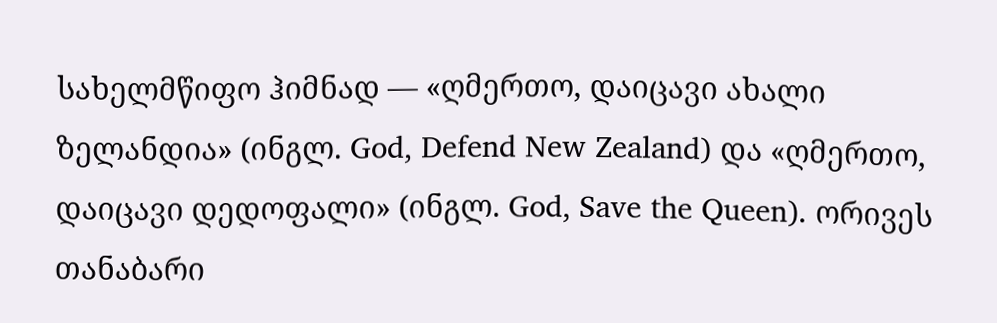სახელმწიფო ჰიმნად — «ღმერთო, დაიცავი ახალი ზელანდია» (ინგლ. God, Defend New Zealand) და «ღმერთო, დაიცავი დედოფალი» (ინგლ. God, Save the Queen). ორივეს თანაბარი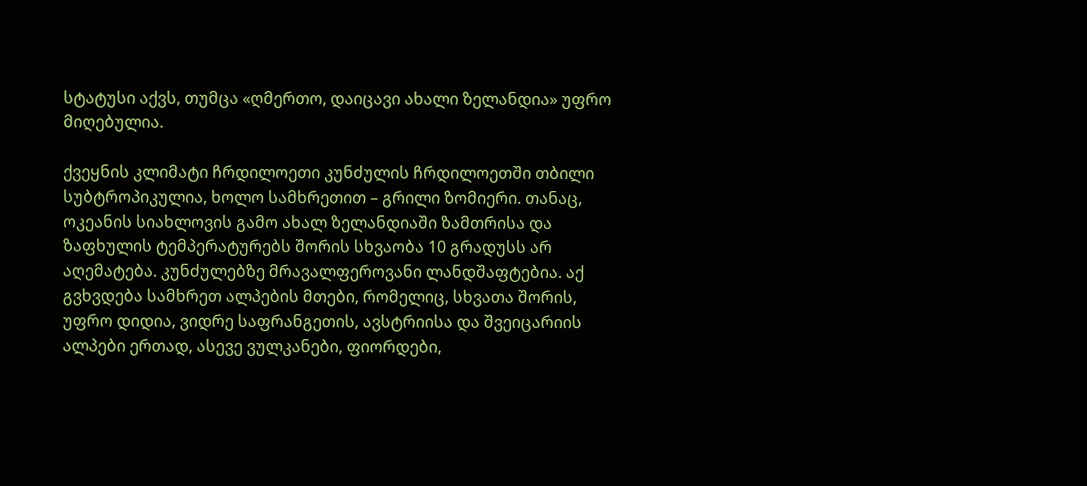სტატუსი აქვს, თუმცა «ღმერთო, დაიცავი ახალი ზელანდია» უფრო მიღებულია.

ქვეყნის კლიმატი ჩრდილოეთი კუნძულის ჩრდილოეთში თბილი სუბტროპიკულია, ხოლო სამხრეთით – გრილი ზომიერი. თანაც, ოკეანის სიახლოვის გამო ახალ ზელანდიაში ზამთრისა და ზაფხულის ტემპერატურებს შორის სხვაობა 10 გრადუსს არ აღემატება. კუნძულებზე მრავალფეროვანი ლანდშაფტებია. აქ გვხვდება სამხრეთ ალპების მთები, რომელიც, სხვათა შორის, უფრო დიდია, ვიდრე საფრანგეთის, ავსტრიისა და შვეიცარიის ალპები ერთად, ასევე ვულკანები, ფიორდები,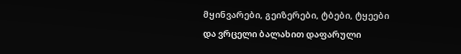მყინვარები, გეიზერები, ტბები, ტყეები და ვრცელი ბალახით დაფარული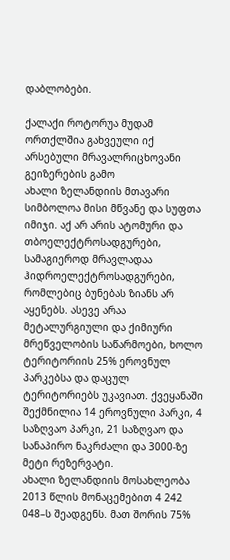დაბლობები.

ქალაქი როტორუა მუდამ ორთქლშია გახვეული იქ არსებული მრავალრიცხოვანი გეიზერების გამო
ახალი ზელანდიის მთავარი სიმბოლოა მისი მწვანე და სუფთა იმიჯი. აქ არ არის ატომური და თბოელექტროსადგურები, სამაგიეროდ მრავლადაა ჰიდროელექტროსადგურები, რომლებიც ბუნებას ზიანს არ აყენებს. ასევე არაა მეტალურგიული და ქიმიური მრეწველობის საწარმოები, ხოლო ტერიტორიის 25% ეროვნულ პარკებსა და დაცულ ტერიტორიებს უკავიათ. ქვეყანაში შექმნილია 14 ეროვნული პარკი, 4 საზღვაო პარკი, 21 საზღვაო და სანაპირო ნაკრძალი და 3000-ზე მეტი რეზერვატი.
ახალი ზელანდიის მოსახლეობა 2013 წლის მონაცემებით 4 242 048–ს შეადგენს. მათ შორის 75%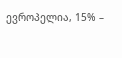ევროპელია, 15% –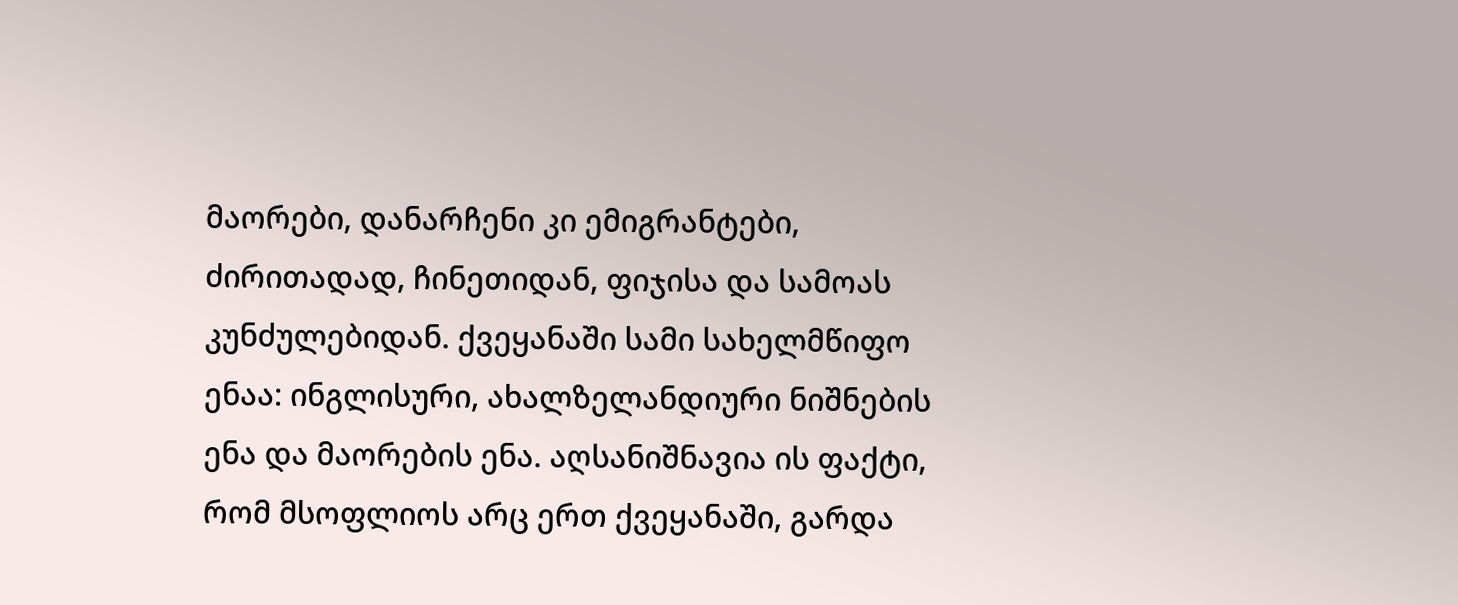მაორები, დანარჩენი კი ემიგრანტები, ძირითადად, ჩინეთიდან, ფიჯისა და სამოას კუნძულებიდან. ქვეყანაში სამი სახელმწიფო ენაა: ინგლისური, ახალზელანდიური ნიშნების ენა და მაორების ენა. აღსანიშნავია ის ფაქტი, რომ მსოფლიოს არც ერთ ქვეყანაში, გარდა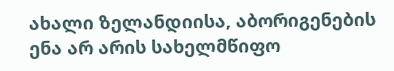ახალი ზელანდიისა, აბორიგენების ენა არ არის სახელმწიფო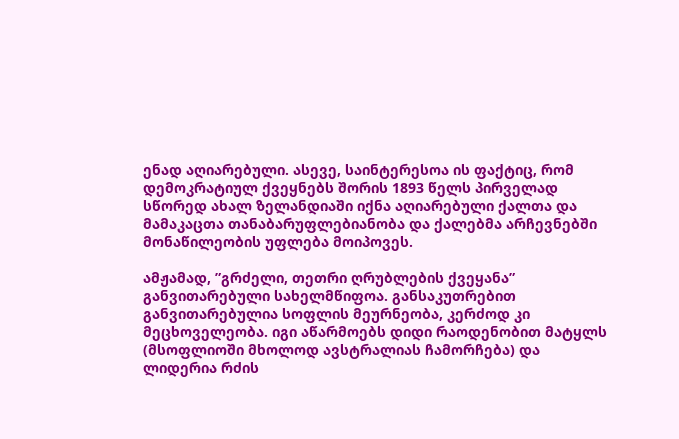ენად აღიარებული. ასევე, საინტერესოა ის ფაქტიც, რომ დემოკრატიულ ქვეყნებს შორის 1893 წელს პირველად სწორედ ახალ ზელანდიაში იქნა აღიარებული ქალთა და მამაკაცთა თანაბარუფლებიანობა და ქალებმა არჩევნებში მონაწილეობის უფლება მოიპოვეს.

ამჟამად, ”გრძელი, თეთრი ღრუბლების ქვეყანა” განვითარებული სახელმწიფოა. განსაკუთრებით განვითარებულია სოფლის მეურნეობა, კერძოდ კი მეცხოველეობა. იგი აწარმოებს დიდი რაოდენობით მატყლს (მსოფლიოში მხოლოდ ავსტრალიას ჩამორჩება) და ლიდერია რძის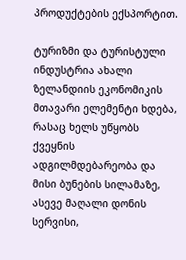პროდუქტების ექსპორტით.

ტურიზმი და ტურისტული ინდუსტრია ახალი ზელანდიის ეკონომიკის მთავარი ელემენტი ხდება, რასაც ხელს უწყობს ქვეყნის ადგილმდებარეობა და მისი ბუნების სილამაზე, ასევე მაღალი დონის სერვისი,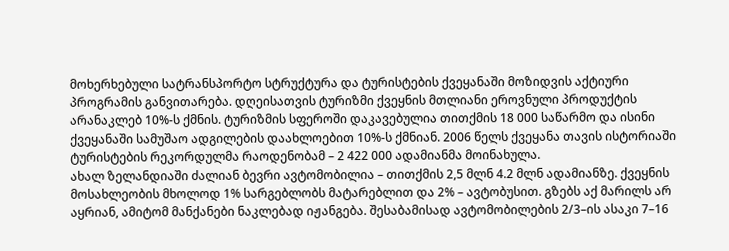მოხერხებული სატრანსპორტო სტრუქტურა და ტურისტების ქვეყანაში მოზიდვის აქტიური პროგრამის განვითარება. დღეისათვის ტურიზმი ქვეყნის მთლიანი ეროვნული პროდუქტის არანაკლებ 10%-ს ქმნის. ტურიზმის სფეროში დაკავებულია თითქმის 18 000 საწარმო და ისინი ქვეყანაში სამუშაო ადგილების დაახლოებით 10%-ს ქმნიან. 2006 წელს ქვეყანა თავის ისტორიაში ტურისტების რეკორდულმა რაოდენობამ – 2 422 000 ადამიანმა მოინახულა.
ახალ ზელანდიაში ძალიან ბევრი ავტომობილია – თითქმის 2,5 მლნ 4.2 მლნ ადამიანზე. ქვეყნის მოსახლეობის მხოლოდ 1% სარგებლობს მატარებლით და 2% – ავტობუსით. გზებს აქ მარილს არ აყრიან, ამიტომ მანქანები ნაკლებად იჟანგება. შესაბამისად ავტომობილების 2/3–ის ასაკი 7–16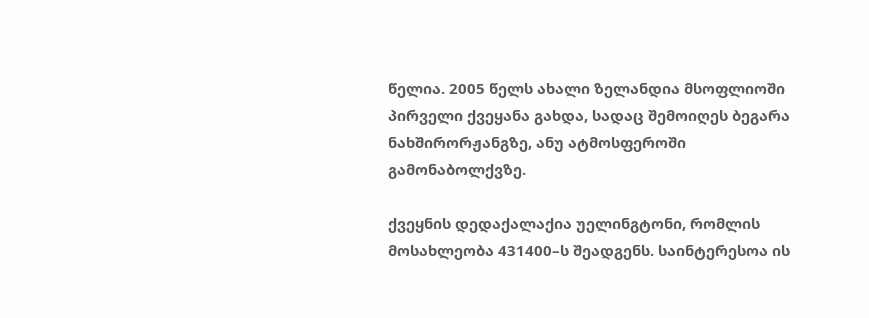წელია. 2005 წელს ახალი ზელანდია მსოფლიოში პირველი ქვეყანა გახდა, სადაც შემოიღეს ბეგარა ნახშირორჟანგზე, ანუ ატმოსფეროში გამონაბოლქვზე.

ქვეყნის დედაქალაქია უელინგტონი, რომლის მოსახლეობა 431400–ს შეადგენს. საინტერესოა ის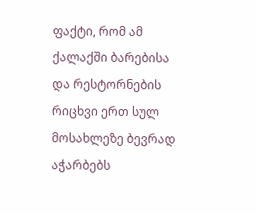ფაქტი, რომ ამ ქალაქში ბარებისა და რესტორნების რიცხვი ერთ სულ მოსახლეზე ბევრად აჭარბებს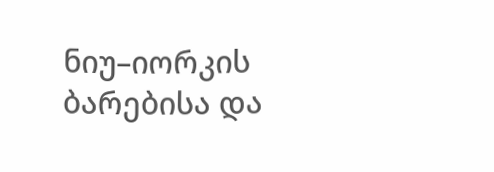ნიუ–იორკის ბარებისა და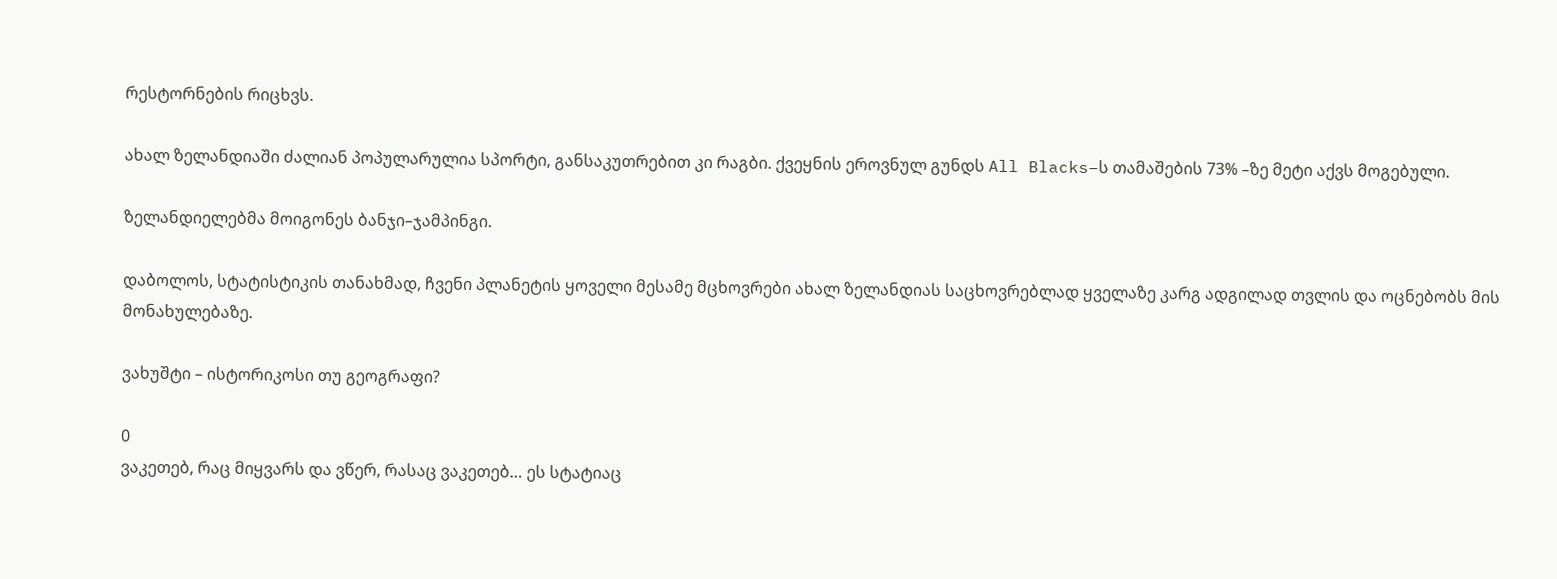რესტორნების რიცხვს.

ახალ ზელანდიაში ძალიან პოპულარულია სპორტი, განსაკუთრებით კი რაგბი. ქვეყნის ეროვნულ გუნდს All Blacks–ს თამაშების 73% –ზე მეტი აქვს მოგებული.

ზელანდიელებმა მოიგონეს ბანჯი–ჯამპინგი.

დაბოლოს, სტატისტიკის თანახმად, ჩვენი პლანეტის ყოველი მესამე მცხოვრები ახალ ზელანდიას საცხოვრებლად ყველაზე კარგ ადგილად თვლის და ოცნებობს მის მონახულებაზე.

ვახუშტი – ისტორიკოსი თუ გეოგრაფი?

0
ვაკეთებ, რაც მიყვარს და ვწერ, რასაც ვაკეთებ… ეს სტატიაც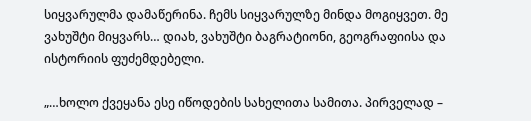სიყვარულმა დამაწერინა. ჩემს სიყვარულზე მინდა მოგიყვეთ. მე ვახუშტი მიყვარს… დიახ, ვახუშტი ბაგრატიონი, გეოგრაფიისა და ისტორიის ფუძემდებელი.

„…ხოლო ქვეყანა ესე იწოდების სახელითა სამითა. პირველად –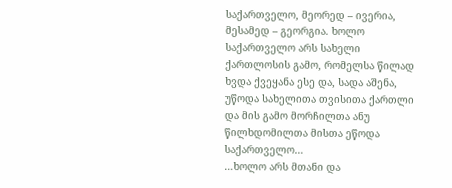საქართველო, მეორედ – ივერია, მესამედ – გეორგია. ხოლო საქართველო არს სახელი ქართლოსის გამო, რომელსა წილად ხვდა ქვეყანა ესე და, სადა აშენა, უწოდა სახელითა თვისითა ქართლი და მის გამო მორჩილთა ანუ წილხდომილთა მისთა ეწოდა საქართველო…
…ხოლო არს მთანი და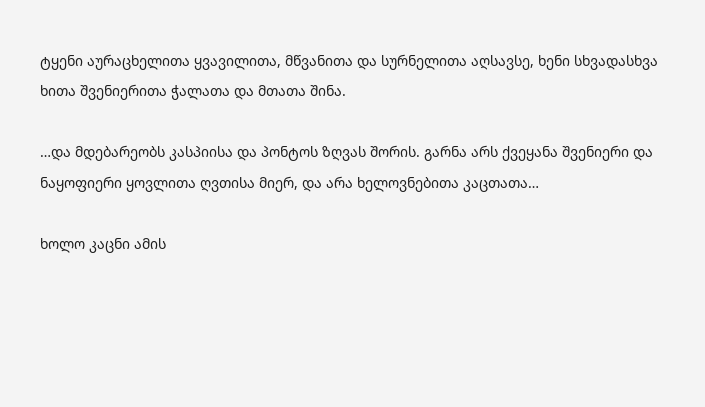ტყენი აურაცხელითა ყვავილითა, მწვანითა და სურნელითა აღსავსე, ხენი სხვადასხვა ხითა შვენიერითა ჭალათა და მთათა შინა.

…და მდებარეობს კასპიისა და პონტოს ზღვას შორის. გარნა არს ქვეყანა შვენიერი და ნაყოფიერი ყოვლითა ღვთისა მიერ, და არა ხელოვნებითა კაცთათა…

ხოლო კაცნი ამის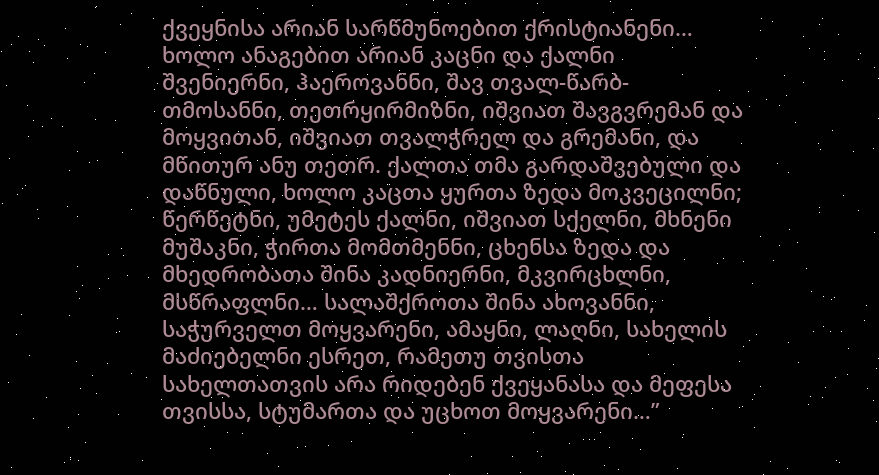ქვეყნისა არიან სარწმუნოებით ქრისტიანენი… ხოლო ანაგებით არიან კაცნი და ქალნი შვენიერნი, ჰაეროვანნი, შავ თვალ-წარბ-თმოსანნი, თეთრყირმიზნი, იშვიათ შავგვრემან და მოყვითან, იშვიათ თვალჭრელ და გრემანი, და მწითურ ანუ თეთრ. ქალთა თმა გარდაშვებული და დაწნული, ხოლო კაცთა ყურთა ზედა მოკვეცილნი; წერწეტნი, უმეტეს ქალნი, იშვიათ სქელნი, მხნენი მუშაკნი, ჭირთა მომთმენნი, ცხენსა ზედა და მხედრობათა შინა კადნიერნი, მკვირცხლნი, მსწრაფლნი… სალაშქროთა შინა ახოვანნი, საჭურველთ მოყვარენი, ამაყნი, ლაღნი, სახელის მაძიებელნი ესრეთ, რამეთუ თვისთა სახელთათვის არა რიდებენ ქვეყანასა და მეფესა თვისსა, სტუმართა და უცხოთ მოყვარენი…”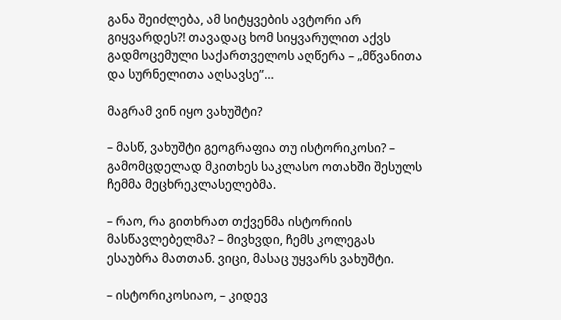განა შეიძლება, ამ სიტყვების ავტორი არ გიყვარდეს?! თავადაც ხომ სიყვარულით აქვს გადმოცემული საქართველოს აღწერა – „მწვანითა და სურნელითა აღსავსე”…

მაგრამ ვინ იყო ვახუშტი?

– მასწ, ვახუშტი გეოგრაფია თუ ისტორიკოსი? – გამომცდელად მკითხეს საკლასო ოთახში შესულს ჩემმა მეცხრეკლასელებმა.

– რაო, რა გითხრათ თქვენმა ისტორიის მასწავლებელმა? – მივხვდი, ჩემს კოლეგას ესაუბრა მათთან. ვიცი, მასაც უყვარს ვახუშტი.

– ისტორიკოსიაო, – კიდევ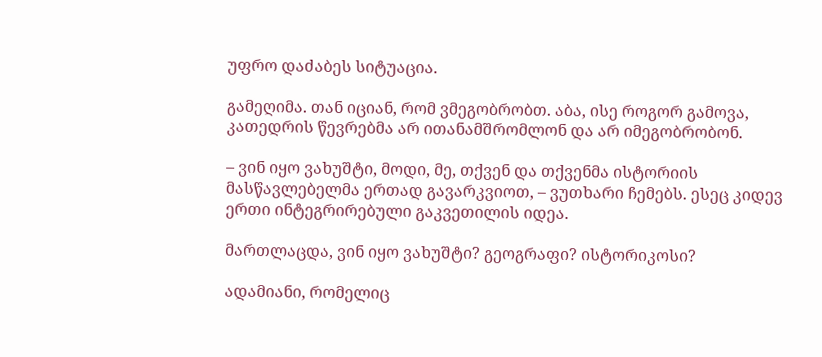უფრო დაძაბეს სიტუაცია.

გამეღიმა. თან იციან, რომ ვმეგობრობთ. აბა, ისე როგორ გამოვა, კათედრის წევრებმა არ ითანამშრომლონ და არ იმეგობრობონ.

– ვინ იყო ვახუშტი, მოდი, მე, თქვენ და თქვენმა ისტორიის მასწავლებელმა ერთად გავარკვიოთ, – ვუთხარი ჩემებს. ესეც კიდევ ერთი ინტეგრირებული გაკვეთილის იდეა.

მართლაცდა, ვინ იყო ვახუშტი? გეოგრაფი? ისტორიკოსი?

ადამიანი, რომელიც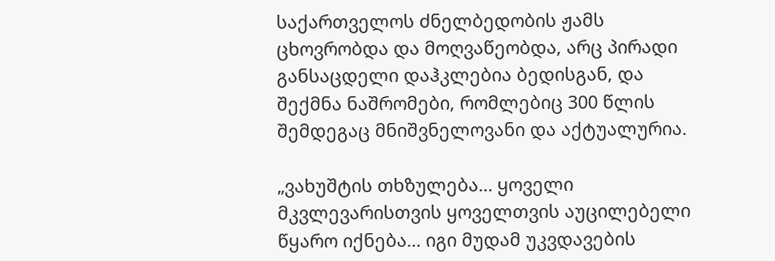საქართველოს ძნელბედობის ჟამს ცხოვრობდა და მოღვაწეობდა, არც პირადი განსაცდელი დაჰკლებია ბედისგან, და შექმნა ნაშრომები, რომლებიც 300 წლის შემდეგაც მნიშვნელოვანი და აქტუალურია.

„ვახუშტის თხზულება… ყოველი მკვლევარისთვის ყოველთვის აუცილებელი წყარო იქნება… იგი მუდამ უკვდავების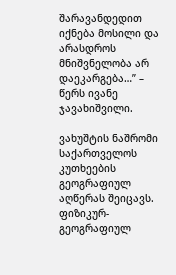შარავანდედით იქნება მოსილი და არასდროს მნიშვნელობა არ დაეკარგება…” – წერს ივანე ჯავახიშვილი.

ვახუშტის ნაშრომი საქართველოს კუთხეების გეოგრაფიულ აღწერას შეიცავს. ფიზიკურ-გეოგრაფიულ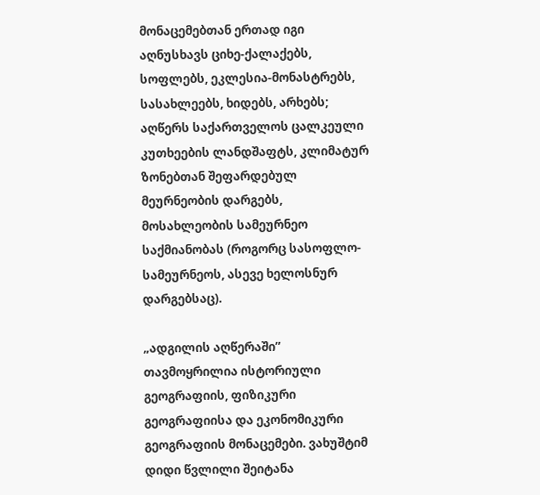მონაცემებთან ერთად იგი აღნუსხავს ციხე-ქალაქებს, სოფლებს, ეკლესია-მონასტრებს, სასახლეებს, ხიდებს, არხებს; აღწერს საქართველოს ცალკეული კუთხეების ლანდშაფტს, კლიმატურ ზონებთან შეფარდებულ მეურნეობის დარგებს, მოსახლეობის სამეურნეო საქმიანობას (როგორც სასოფლო-სამეურნეოს, ასევე ხელოსნურ დარგებსაც).

„ადგილის აღწერაში” თავმოყრილია ისტორიული გეოგრაფიის, ფიზიკური გეოგრაფიისა და ეკონომიკური გეოგრაფიის მონაცემები. ვახუშტიმ დიდი წვლილი შეიტანა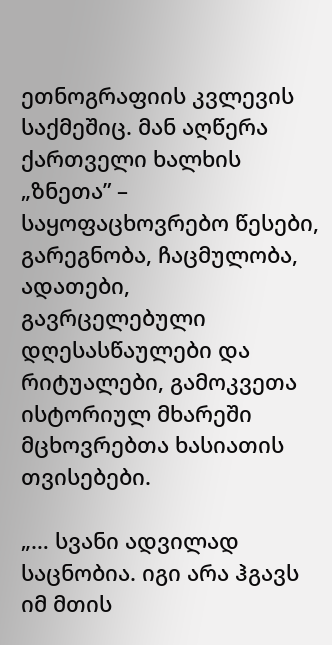ეთნოგრაფიის კვლევის საქმეშიც. მან აღწერა ქართველი ხალხის „ზნეთა” – საყოფაცხოვრებო წესები, გარეგნობა, ჩაცმულობა, ადათები, გავრცელებული დღესასწაულები და რიტუალები, გამოკვეთა ისტორიულ მხარეში მცხოვრებთა ხასიათის თვისებები.

„… სვანი ადვილად საცნობია. იგი არა ჰგავს იმ მთის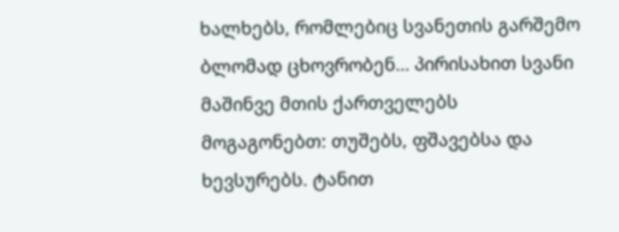ხალხებს, რომლებიც სვანეთის გარშემო ბლომად ცხოვრობენ… პირისახით სვანი მაშინვე მთის ქართველებს მოგაგონებთ: თუშებს, ფშავებსა და ხევსურებს. ტანით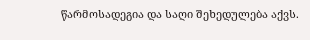წარმოსადეგია და საღი შეხედულება აქვს.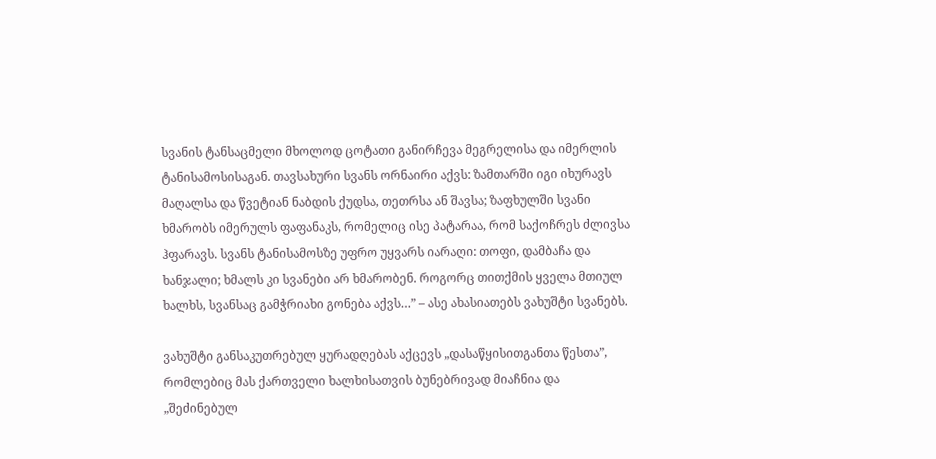სვანის ტანსაცმელი მხოლოდ ცოტათი განირჩევა მეგრელისა და იმერლის ტანისამოსისაგან. თავსახური სვანს ორნაირი აქვს: ზამთარში იგი იხურავს მაღალსა და წვეტიან ნაბდის ქუდსა, თეთრსა ან შავსა; ზაფხულში სვანი ხმარობს იმერულს ფაფანაკს, რომელიც ისე პატარაა, რომ საქოჩრეს ძლივსა ჰფარავს. სვანს ტანისამოსზე უფრო უყვარს იარაღი: თოფი, დამბაჩა და ხანჯალი; ხმალს კი სვანები არ ხმარობენ. როგორც თითქმის ყველა მთიულ ხალხს, სვანსაც გამჭრიახი გონება აქვს…” – ასე ახასიათებს ვახუშტი სვანებს.

ვახუშტი განსაკუთრებულ ყურადღებას აქცევს „დასაწყისითგანთა წესთა”, რომლებიც მას ქართველი ხალხისათვის ბუნებრივად მიაჩნია და „შეძინებულ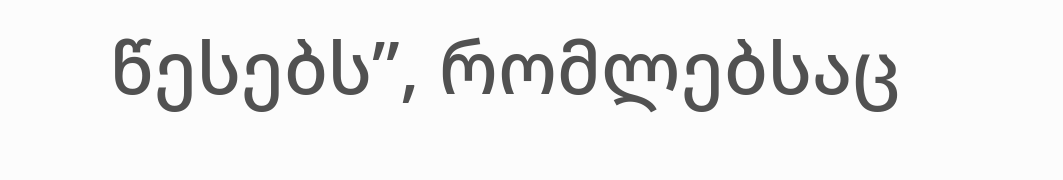წესებს”, რომლებსაც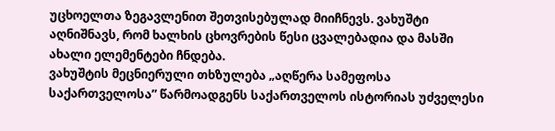უცხოელთა ზეგავლენით შეთვისებულად მიიჩნევს. ვახუშტი აღნიშნავს, რომ ხალხის ცხოვრების წესი ცვალებადია და მასში ახალი ელემენტები ჩნდება.
ვახუშტის მეცნიერული თხზულება „აღწერა სამეფოსა საქართველოსა” წარმოადგენს საქართველოს ისტორიას უძველესი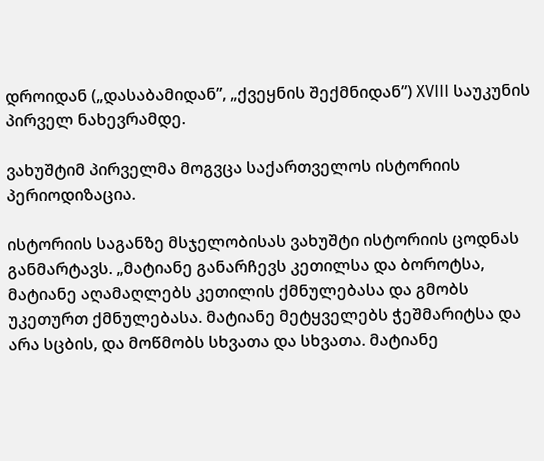დროიდან („დასაბამიდან”, „ქვეყნის შექმნიდან”) XVIII საუკუნის პირველ ნახევრამდე.

ვახუშტიმ პირველმა მოგვცა საქართველოს ისტორიის პერიოდიზაცია.

ისტორიის საგანზე მსჯელობისას ვახუშტი ისტორიის ცოდნას განმარტავს. „მატიანე განარჩევს კეთილსა და ბოროტსა, მატიანე აღამაღლებს კეთილის ქმნულებასა და გმობს უკეთურთ ქმნულებასა. მატიანე მეტყველებს ჭეშმარიტსა და არა სცბის, და მოწმობს სხვათა და სხვათა. მატიანე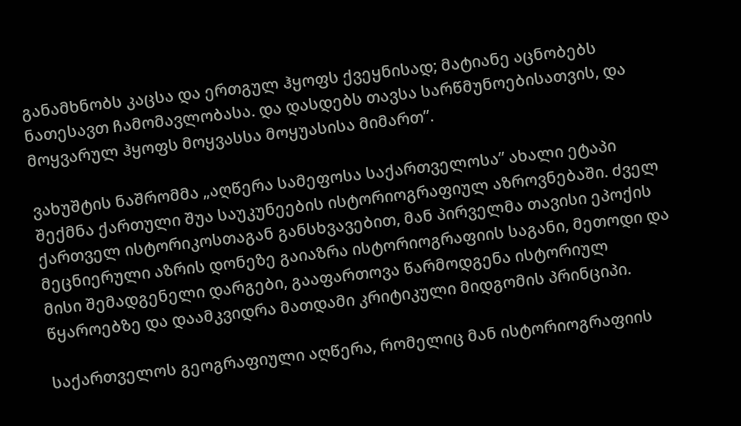განამხნობს კაცსა და ერთგულ ჰყოფს ქვეყნისად; მატიანე აცნობებს ნათესავთ ჩამომავლობასა. და დასდებს თავსა სარწმუნოებისათვის, და მოყვარულ ჰყოფს მოყვასსა მოყუასისა მიმართ”.

ვახუშტის ნაშრომმა „აღწერა სამეფოსა საქართველოსა” ახალი ეტაპი შექმნა ქართული შუა საუკუნეების ისტორიოგრაფიულ აზროვნებაში. ძველ ქართველ ისტორიკოსთაგან განსხვავებით, მან პირველმა თავისი ეპოქის მეცნიერული აზრის დონეზე გაიაზრა ისტორიოგრაფიის საგანი, მეთოდი და მისი შემადგენელი დარგები, გააფართოვა წარმოდგენა ისტორიულ წყაროებზე და დაამკვიდრა მათდამი კრიტიკული მიდგომის პრინციპი.

საქართველოს გეოგრაფიული აღწერა, რომელიც მან ისტორიოგრაფიის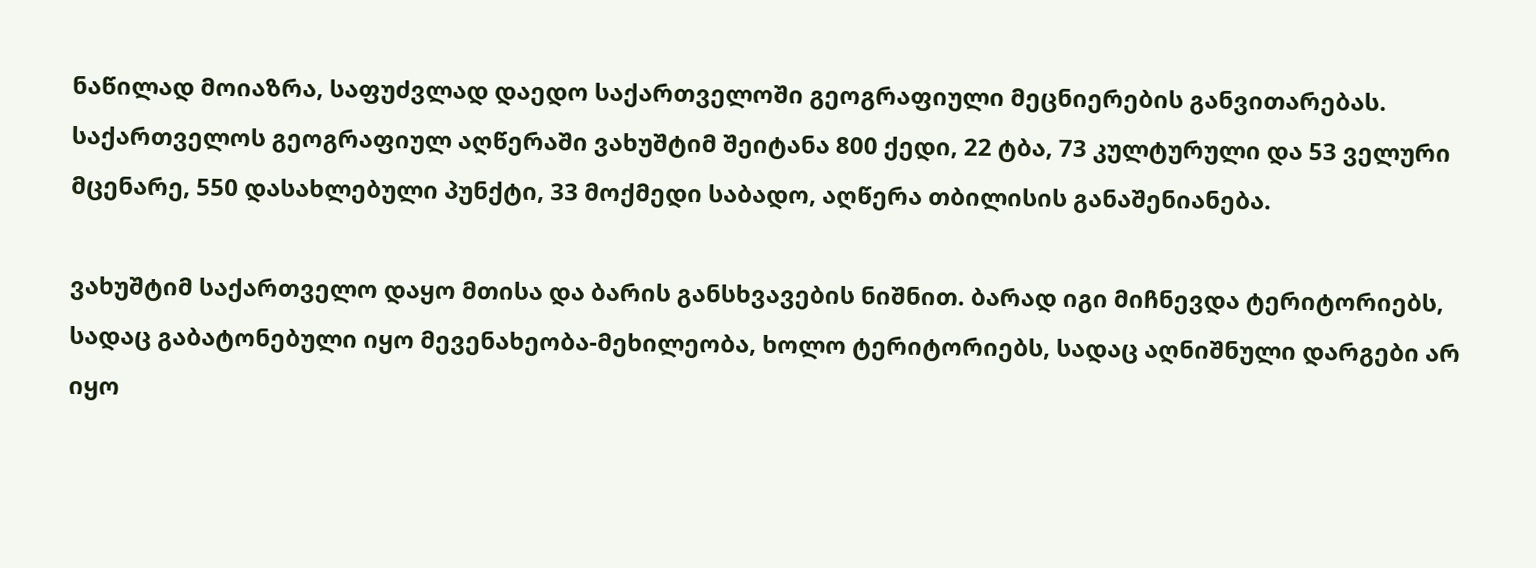ნაწილად მოიაზრა, საფუძვლად დაედო საქართველოში გეოგრაფიული მეცნიერების განვითარებას. საქართველოს გეოგრაფიულ აღწერაში ვახუშტიმ შეიტანა 800 ქედი, 22 ტბა, 73 კულტურული და 53 ველური მცენარე, 550 დასახლებული პუნქტი, 33 მოქმედი საბადო, აღწერა თბილისის განაშენიანება.

ვახუშტიმ საქართველო დაყო მთისა და ბარის განსხვავების ნიშნით. ბარად იგი მიჩნევდა ტერიტორიებს, სადაც გაბატონებული იყო მევენახეობა-მეხილეობა, ხოლო ტერიტორიებს, სადაც აღნიშნული დარგები არ იყო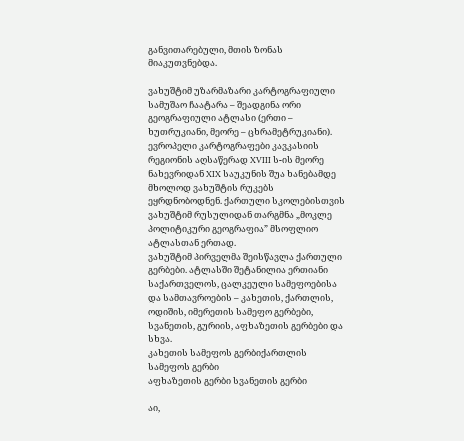განვითარებული, მთის ზონას მიაკუთვნებდა.

ვახუშტიმ უზარმაზარი კარტოგრაფიული სამუშაო ჩაატარა – შეადგინა ორი გეოგრაფიული ატლასი (ერთი – ხუთრუკიანი, მეორე – ცხრამეტრუკიანი). ევროპელი კარტოგრაფები კავკასიის რეგიონის აღსაწერად XVIII ს-ის მეორე ნახევრიდან XIX საუკუნის შუა ხანებამდე მხოლოდ ვახუშტის რუკებს ეყრდნობოდნენ. ქართული სკოლებისთვის ვახუშტიმ რუსულიდან თარგმნა „მოკლე პოლიტიკური გეოგრაფია” მსოფლიო ატლასთან ერთად.
ვახუშტიმ პირველმა შეისწავლა ქართული გერბები. ატლასში შეტანილია ერთიანი საქართველოს, ცალკეული სამეფოებისა და სამთავროების – კახეთის, ქართლის, ოდიშის, იმერეთის სამეფო გერბები, სვანეთის, გურიის, აფხაზეთის გერბები და სხვა.
კახეთის სამეფოს გერბიქართლის სამეფოს გერბი
აფხაზეთის გერბი სვანეთის გერბი

აი,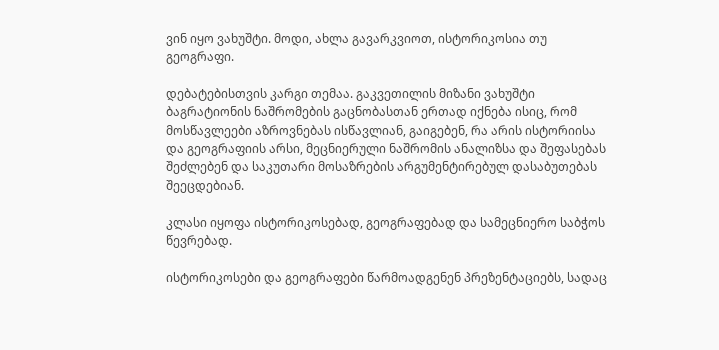ვინ იყო ვახუშტი. მოდი, ახლა გავარკვიოთ, ისტორიკოსია თუ გეოგრაფი.

დებატებისთვის კარგი თემაა. გაკვეთილის მიზანი ვახუშტი ბაგრატიონის ნაშრომების გაცნობასთან ერთად იქნება ისიც, რომ მოსწავლეები აზროვნებას ისწავლიან, გაიგებენ, რა არის ისტორიისა და გეოგრაფიის არსი, მეცნიერული ნაშრომის ანალიზსა და შეფასებას შეძლებენ და საკუთარი მოსაზრების არგუმენტირებულ დასაბუთებას შეეცდებიან.

კლასი იყოფა ისტორიკოსებად, გეოგრაფებად და სამეცნიერო საბჭოს წევრებად.

ისტორიკოსები და გეოგრაფები წარმოადგენენ პრეზენტაციებს, სადაც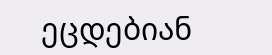ეცდებიან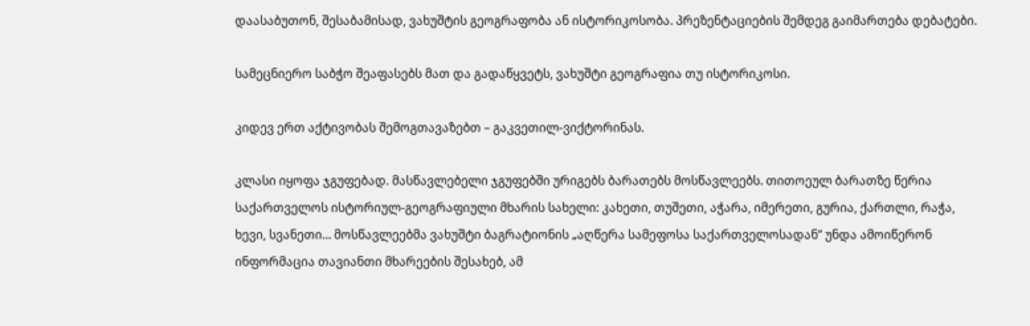დაასაბუთონ, შესაბამისად, ვახუშტის გეოგრაფობა ან ისტორიკოსობა. პრეზენტაციების შემდეგ გაიმართება დებატები.

სამეცნიერო საბჭო შეაფასებს მათ და გადაწყვეტს, ვახუშტი გეოგრაფია თუ ისტორიკოსი.

კიდევ ერთ აქტივობას შემოგთავაზებთ – გაკვეთილ-ვიქტორინას.

კლასი იყოფა ჯგუფებად. მასწავლებელი ჯგუფებში ურიგებს ბარათებს მოსწავლეებს. თითოეულ ბარათზე წერია საქართველოს ისტორიულ-გეოგრაფიული მხარის სახელი: კახეთი, თუშეთი, აჭარა, იმერეთი, გურია, ქართლი, რაჭა, ხევი, სვანეთი… მოსწავლეებმა ვახუშტი ბაგრატიონის „აღწერა სამეფოსა საქართველოსადან” უნდა ამოიწერონ ინფორმაცია თავიანთი მხარეების შესახებ, ამ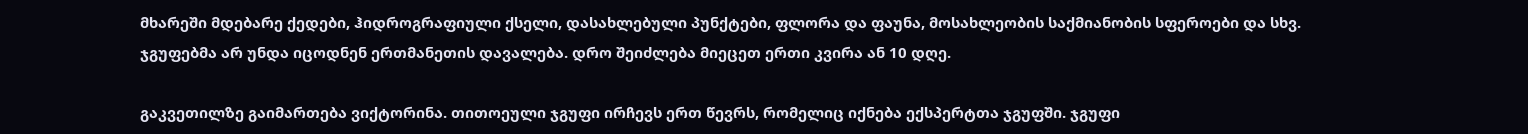მხარეში მდებარე ქედები, ჰიდროგრაფიული ქსელი, დასახლებული პუნქტები, ფლორა და ფაუნა, მოსახლეობის საქმიანობის სფეროები და სხვ. ჯგუფებმა არ უნდა იცოდნენ ერთმანეთის დავალება. დრო შეიძლება მიეცეთ ერთი კვირა ან 10 დღე.

გაკვეთილზე გაიმართება ვიქტორინა. თითოეული ჯგუფი ირჩევს ერთ წევრს, რომელიც იქნება ექსპერტთა ჯგუფში. ჯგუფი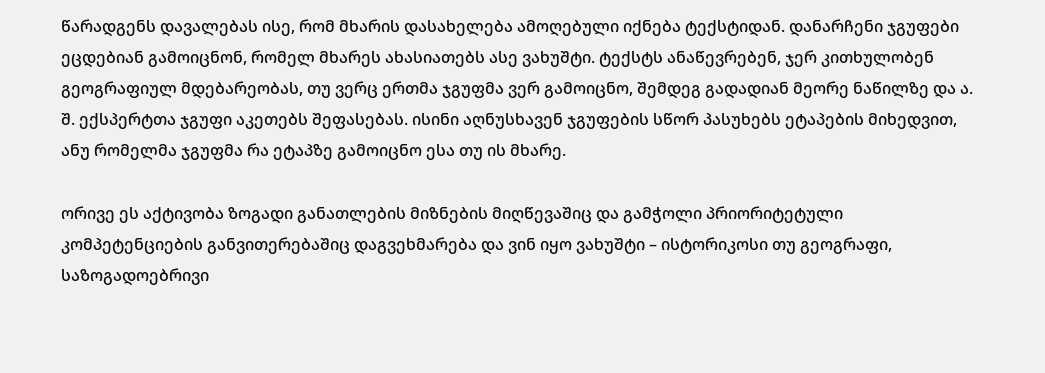წარადგენს დავალებას ისე, რომ მხარის დასახელება ამოღებული იქნება ტექსტიდან. დანარჩენი ჯგუფები ეცდებიან გამოიცნონ, რომელ მხარეს ახასიათებს ასე ვახუშტი. ტექსტს ანაწევრებენ, ჯერ კითხულობენ გეოგრაფიულ მდებარეობას, თუ ვერც ერთმა ჯგუფმა ვერ გამოიცნო, შემდეგ გადადიან მეორე ნაწილზე და ა. შ. ექსპერტთა ჯგუფი აკეთებს შეფასებას. ისინი აღნუსხავენ ჯგუფების სწორ პასუხებს ეტაპების მიხედვით, ანუ რომელმა ჯგუფმა რა ეტაპზე გამოიცნო ესა თუ ის მხარე.

ორივე ეს აქტივობა ზოგადი განათლების მიზნების მიღწევაშიც და გამჭოლი პრიორიტეტული კომპეტენციების განვითერებაშიც დაგვეხმარება და ვინ იყო ვახუშტი – ისტორიკოსი თუ გეოგრაფი, საზოგადოებრივი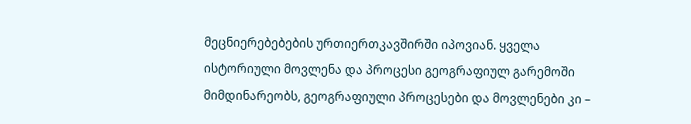მეცნიერებებების ურთიერთკავშირში იპოვიან. ყველა ისტორიული მოვლენა და პროცესი გეოგრაფიულ გარემოში მიმდინარეობს, გეოგრაფიული პროცესები და მოვლენები კი –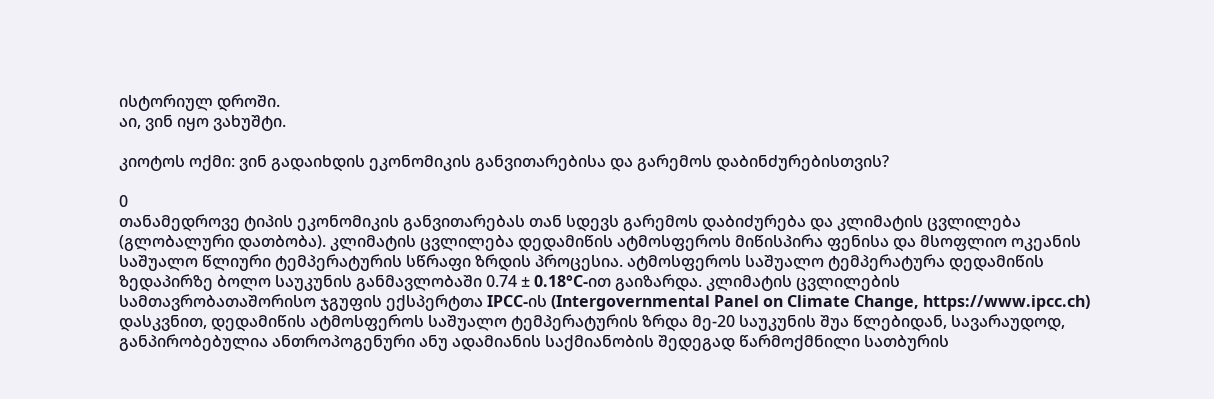ისტორიულ დროში.
აი, ვინ იყო ვახუშტი.

კიოტოს ოქმი: ვინ გადაიხდის ეკონომიკის განვითარებისა და გარემოს დაბინძურებისთვის?

0
თანამედროვე ტიპის ეკონომიკის განვითარებას თან სდევს გარემოს დაბიძურება და კლიმატის ცვლილება (გლობალური დათბობა). კლიმატის ცვლილება დედამიწის ატმოსფეროს მიწისპირა ფენისა და მსოფლიო ოკეანის საშუალო წლიური ტემპერატურის სწრაფი ზრდის პროცესია. ატმოსფეროს საშუალო ტემპერატურა დედამიწის ზედაპირზე ბოლო საუკუნის განმავლობაში 0.74 ± 0.18°C-ით გაიზარდა. კლიმატის ცვლილების სამთავრობათაშორისო ჯგუფის ექსპერტთა IPCC-ის (Intergovernmental Panel on Climate Change, https://www.ipcc.ch) დასკვნით, დედამიწის ატმოსფეროს საშუალო ტემპერატურის ზრდა მე-20 საუკუნის შუა წლებიდან, სავარაუდოდ, განპირობებულია ანთროპოგენური ანუ ადამიანის საქმიანობის შედეგად წარმოქმნილი სათბურის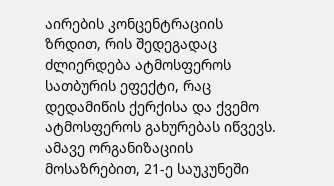აირების კონცენტრაციის ზრდით, რის შედეგადაც ძლიერდება ატმოსფეროს სათბურის ეფექტი, რაც დედამიწის ქერქისა და ქვემო ატმოსფეროს გახურებას იწვევს. ამავე ორგანიზაციის მოსაზრებით, 21-ე საუკუნეში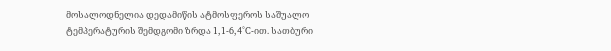მოსალოდნელია დედამიწის ატმოსფეროს საშუალო ტემპერატურის შემდგომი ზრდა 1,1-6,4°C-ით. სათბური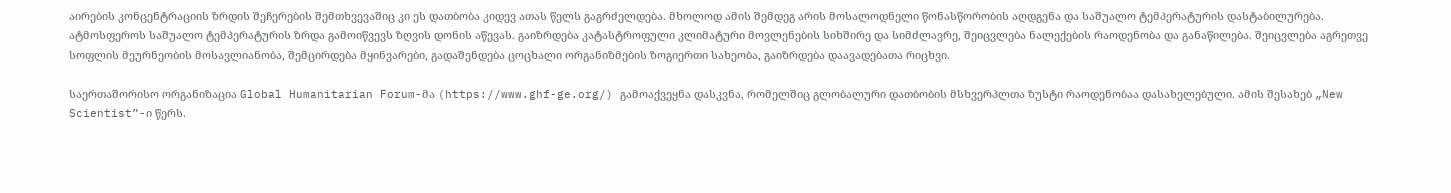აირების კონცენტრაციის ზრდის შეჩერების შემთხვევაშიც კი ეს დათბობა კიდევ ათას წელს გაგრძელდება. მხოლოდ ამის შემდეგ არის მოსალოდნელი წონასწორობის აღდგენა და საშუალო ტემპერატურის დასტაბილურება.
ატმოსფეროს საშუალო ტემპერატურის ზრდა გამოიწვევს ზღვის დონის აწევას. გაიზრდება კატასტროფული კლიმატური მოვლენების სიხშირე და სიმძლავრე, შეიცვლება ნალექების რაოდენობა და განაწილება. შეიცვლება აგრეთვე სოფლის მეურნეობის მოსავლიანობა, შემცირდება მყინვარები, გადაშენდება ცოცხალი ორგანიზმების ზოგიერთი სახეობა, გაიზრდება დაავადებათა რიცხვი.

საერთაშორისო ორგანიზაცია Global Humanitarian Forum-მა (https://www.ghf-ge.org/) გამოაქვეყნა დასკვნა, რომელშიც გლობალური დათბობის მსხვერპლთა ზუსტი რაოდენობაა დასახელებული. ამის შესახებ „New Scientist”-ი წერს.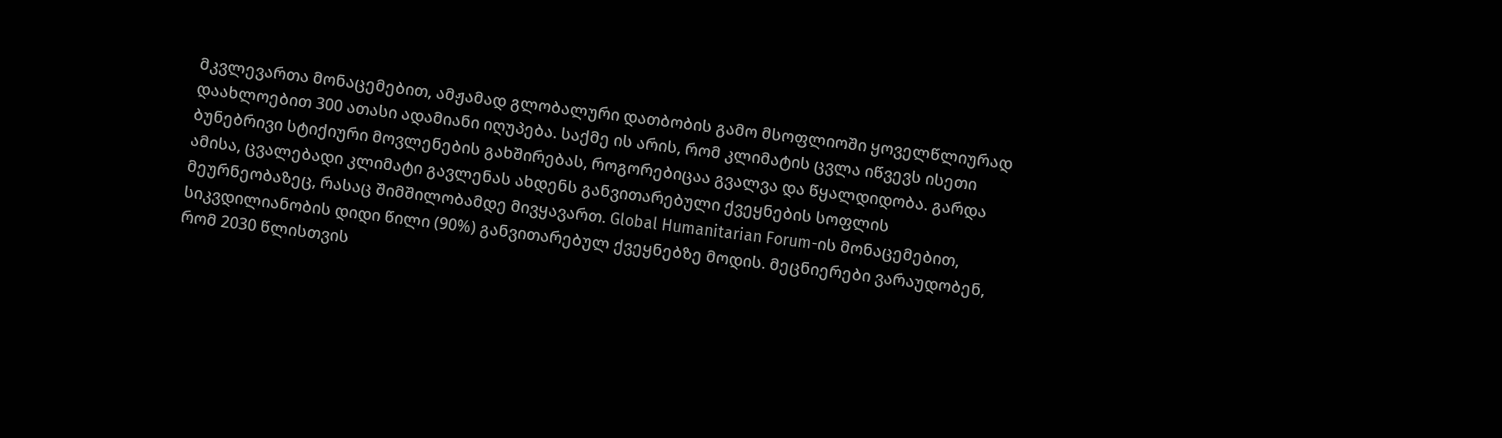მკვლევართა მონაცემებით, ამჟამად გლობალური დათბობის გამო მსოფლიოში ყოველწლიურად დაახლოებით 300 ათასი ადამიანი იღუპება. საქმე ის არის, რომ კლიმატის ცვლა იწვევს ისეთი ბუნებრივი სტიქიური მოვლენების გახშირებას, როგორებიცაა გვალვა და წყალდიდობა. გარდა ამისა, ცვალებადი კლიმატი გავლენას ახდენს განვითარებული ქვეყნების სოფლის მეურნეობაზეც, რასაც შიმშილობამდე მივყავართ. Global Humanitarian Forum-ის მონაცემებით, სიკვდილიანობის დიდი წილი (90%) განვითარებულ ქვეყნებზე მოდის. მეცნიერები ვარაუდობენ, რომ 2030 წლისთვის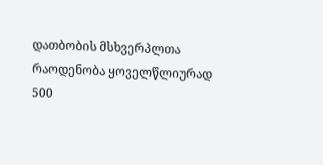დათბობის მსხვერპლთა რაოდენობა ყოველწლიურად 500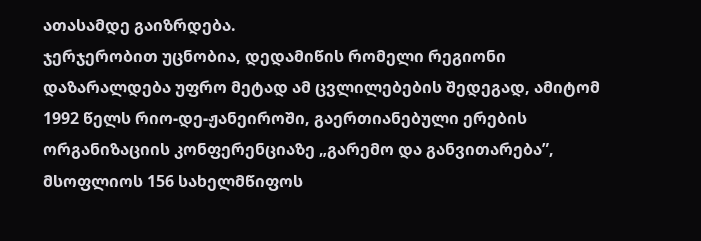ათასამდე გაიზრდება.
ჯერჯერობით უცნობია, დედამიწის რომელი რეგიონი დაზარალდება უფრო მეტად ამ ცვლილებების შედეგად, ამიტომ 1992 წელს რიო-დე-ჟანეიროში, გაერთიანებული ერების ორგანიზაციის კონფერენციაზე „გარემო და განვითარება”, მსოფლიოს 156 სახელმწიფოს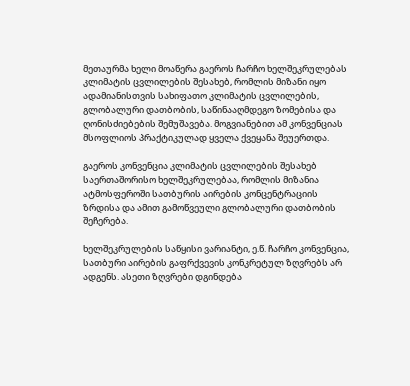მეთაურმა ხელი მოაწერა გაეროს ჩარჩო ხელშეკრულებას კლიმატის ცვლილების შესახებ, რომლის მიზანი იყო ადამიანისთვის სახიფათო კლიმატის ცვლილების, გლობალური დათბობის, საწინააღმდეგო ზომებისა და ღონისძიებების შემუშავება. მოგვიანებით ამ კონვენციას მსოფლიოს პრაქტიკულად ყველა ქვეყანა შეუერთდა.

გაეროს კონვენცია კლიმატის ცვლილების შესახებ საერთაშორისო ხელშეკრულებაა, რომლის მიზანია ატმოსფეროში სათბურის აირების კონცენტრაციის ზრდისა და ამით გამოწვეული გლობალური დათბობის შეჩერება.

ხელშეკრულების საწყისი ვარიანტი, ე.წ. ჩარჩო კონვენცია, სათბური აირების გაფრქვევის კონკრეტულ ზღვრებს არ ადგენს. ასეთი ზღვრები დგინდება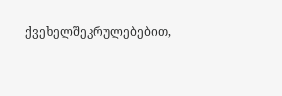ქვეხელშეკრულებებით,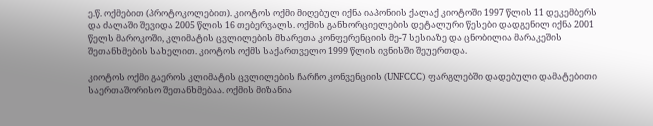ე.წ. ოქმებით (პროტოკოლებით). კიოტოს ოქმი მიღებულ იქნა იაპონიის ქალაქ კიოტოში 1997 წლის 11 დეკემბერს და ძალაში შევიდა 2005 წლის 16 თებერვალს. ოქმის განხორციელების დეტალური წესები დადგენილ იქნა 2001 წელს მაროკოში, კლიმატის ცვლილების მხარეთა კონფერენციის მე-7 სესიაზე და ცნობილია მარაკეშის შეთანხმების სახელით. კიოტოს ოქმს საქართველო 1999 წლის ივნისში შეუერთდა.

კიოტოს ოქმი გაეროს კლიმატის ცვლილების ჩარჩო კონვენციის (UNFCCC) ფარგლებში დადებული დამატებითი საერთაშორისო შეთანხმებაა. ოქმის მიზანია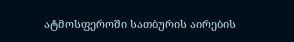ატმოსფეროში სათბურის აირების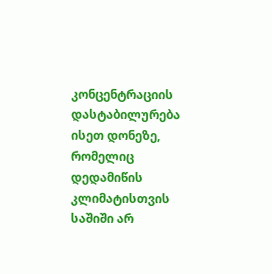კონცენტრაციის დასტაბილურება ისეთ დონეზე, რომელიც დედამიწის კლიმატისთვის საშიში არ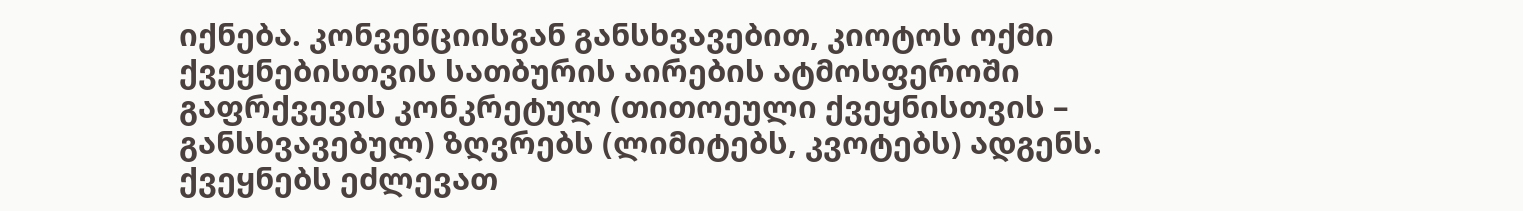იქნება. კონვენციისგან განსხვავებით, კიოტოს ოქმი ქვეყნებისთვის სათბურის აირების ატმოსფეროში გაფრქვევის კონკრეტულ (თითოეული ქვეყნისთვის – განსხვავებულ) ზღვრებს (ლიმიტებს, კვოტებს) ადგენს. ქვეყნებს ეძლევათ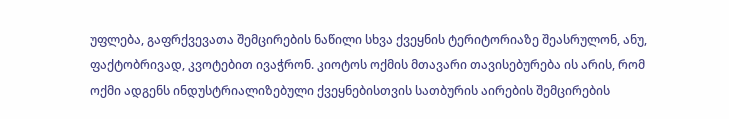უფლება, გაფრქვევათა შემცირების ნაწილი სხვა ქვეყნის ტერიტორიაზე შეასრულონ, ანუ, ფაქტობრივად, კვოტებით ივაჭრონ. კიოტოს ოქმის მთავარი თავისებურება ის არის, რომ ოქმი ადგენს ინდუსტრიალიზებული ქვეყნებისთვის სათბურის აირების შემცირების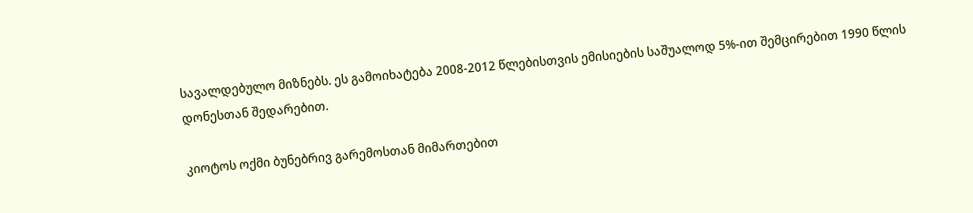სავალდებულო მიზნებს. ეს გამოიხატება 2008-2012 წლებისთვის ემისიების საშუალოდ 5%-ით შემცირებით 1990 წლის დონესთან შედარებით.

კიოტოს ოქმი ბუნებრივ გარემოსთან მიმართებით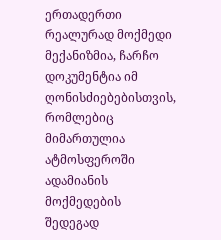ერთადერთი რეალურად მოქმედი მექანიზმია, ჩარჩო დოკუმენტია იმ ღონისძიებებისთვის, რომლებიც მიმართულია ატმოსფეროში ადამიანის მოქმედების შედეგად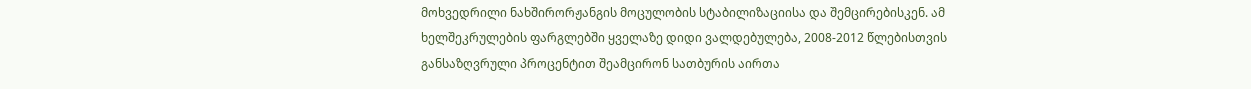მოხვედრილი ნახშირორჟანგის მოცულობის სტაბილიზაციისა და შემცირებისკენ. ამ ხელშეკრულების ფარგლებში ყველაზე დიდი ვალდებულება, 2008-2012 წლებისთვის განსაზღვრული პროცენტით შეამცირონ სათბურის აირთა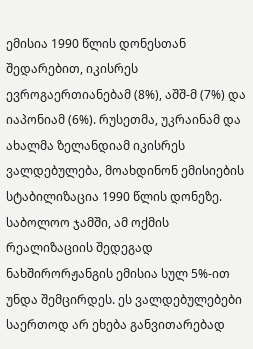ემისია 1990 წლის დონესთან შედარებით, იკისრეს ევროგაერთიანებამ (8%), აშშ-მ (7%) და იაპონიამ (6%). რუსეთმა, უკრაინამ და ახალმა ზელანდიამ იკისრეს ვალდებულება, მოახდინონ ემისიების სტაბილიზაცია 1990 წლის დონეზე. საბოლოო ჯამში, ამ ოქმის რეალიზაციის შედეგად ნახშირორჟანგის ემისია სულ 5%-ით უნდა შემცირდეს. ეს ვალდებულებები საერთოდ არ ეხება განვითარებად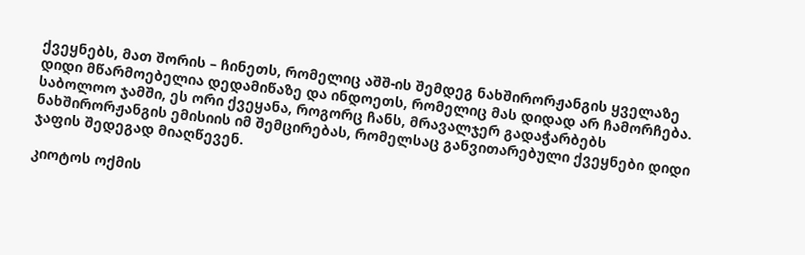ქვეყნებს, მათ შორის – ჩინეთს, რომელიც აშშ-ის შემდეგ ნახშირორჟანგის ყველაზე დიდი მწარმოებელია დედამიწაზე და ინდოეთს, რომელიც მას დიდად არ ჩამორჩება. საბოლოო ჯამში, ეს ორი ქვეყანა, როგორც ჩანს, მრავალჯერ გადაჭარბებს ნახშირორჟანგის ემისიის იმ შემცირებას, რომელსაც განვითარებული ქვეყნები დიდი ჯაფის შედეგად მიაღწევენ.

კიოტოს ოქმის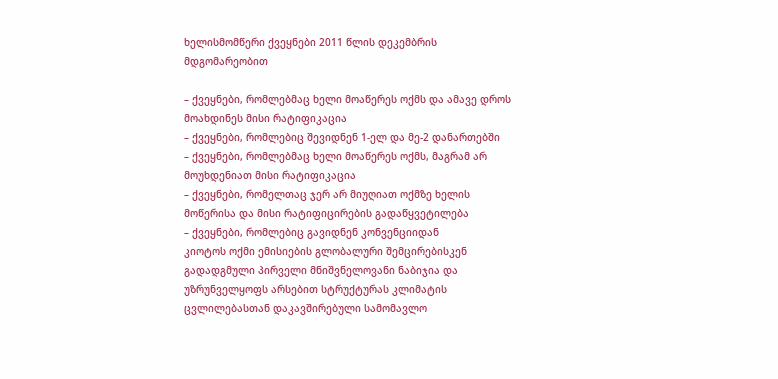ხელისმომწერი ქვეყნები 2011 წლის დეკემბრის მდგომარეობით

– ქვეყნები, რომლებმაც ხელი მოაწერეს ოქმს და ამავე დროს მოახდინეს მისი რატიფიკაცია
– ქვეყნები, რომლებიც შევიდნენ 1-ელ და მე-2 დანართებში
– ქვეყნები, რომლებმაც ხელი მოაწერეს ოქმს, მაგრამ არ მოუხდენიათ მისი რატიფიკაცია
– ქვეყნები, რომელთაც ჯერ არ მიუღიათ ოქმზე ხელის მოწერისა და მისი რატიფიცირების გადაწყვეტილება
– ქვეყნები, რომლებიც გავიდნენ კონვენციიდან
კიოტოს ოქმი ემისიების გლობალური შემცირებისკენ გადადგმული პირველი მნიშვნელოვანი ნაბიჯია და უზრუნველყოფს არსებით სტრუქტურას კლიმატის ცვლილებასთან დაკავშირებული სამომავლო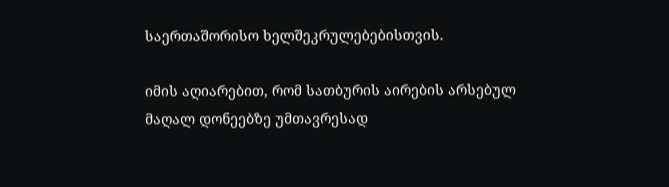საერთაშორისო ხელშეკრულებებისთვის.

იმის აღიარებით, რომ სათბურის აირების არსებულ მაღალ დონეებზე უმთავრესად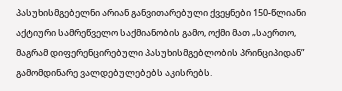პასუხისმგებელნი არიან განვითარებული ქვეყნები 150-წლიანი აქტიური სამრეწველო საქმიანობის გამო, ოქმი მათ „საერთო, მაგრამ დიფერენცირებული პასუხისმგებლობის პრინციპიდან” გამომდინარე ვალდებულებებს აკისრებს.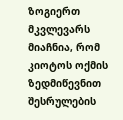ზოგიერთ მკვლევარს მიაჩნია, რომ კიოტოს ოქმის ზედმიწევნით შესრულების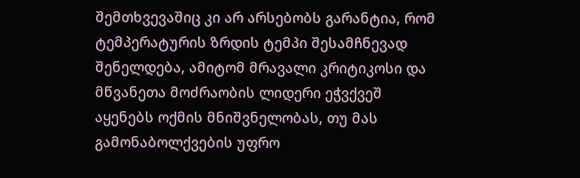შემთხვევაშიც კი არ არსებობს გარანტია, რომ ტემპერატურის ზრდის ტემპი შესამჩნევად შენელდება, ამიტომ მრავალი კრიტიკოსი და მწვანეთა მოძრაობის ლიდერი ეჭვქვეშ აყენებს ოქმის მნიშვნელობას, თუ მას გამონაბოლქვების უფრო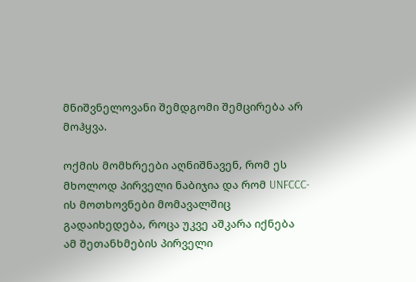მნიშვნელოვანი შემდგომი შემცირება არ მოჰყვა.

ოქმის მომხრეები აღნიშნავენ, რომ ეს მხოლოდ პირველი ნაბიჯია და რომ UNFCCC-ის მოთხოვნები მომავალშიც გადაიხედება, როცა უკვე აშკარა იქნება ამ შეთანხმების პირველი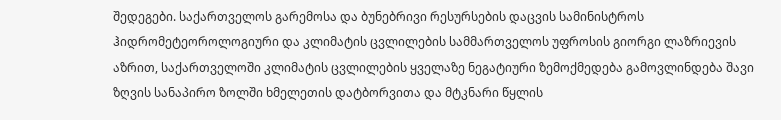შედეგები. საქართველოს გარემოსა და ბუნებრივი რესურსების დაცვის სამინისტროს ჰიდრომეტეოროლოგიური და კლიმატის ცვლილების სამმართველოს უფროსის გიორგი ლაზრიევის აზრით, საქართველოში კლიმატის ცვლილების ყველაზე ნეგატიური ზემოქმედება გამოვლინდება შავი ზღვის სანაპირო ზოლში ხმელეთის დატბორვითა და მტკნარი წყლის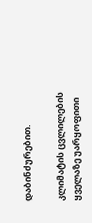დაბინძურებით.

კლიმატის ცვლილების ყველაზე უარყოფითი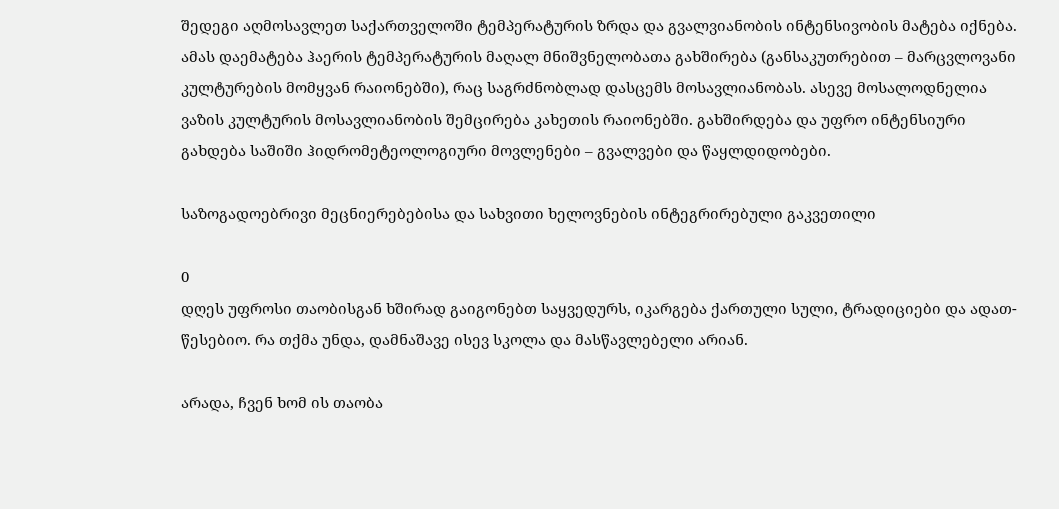შედეგი აღმოსავლეთ საქართველოში ტემპერატურის ზრდა და გვალვიანობის ინტენსივობის მატება იქნება. ამას დაემატება ჰაერის ტემპერატურის მაღალ მნიშვნელობათა გახშირება (განსაკუთრებით – მარცვლოვანი კულტურების მომყვან რაიონებში), რაც საგრძნობლად დასცემს მოსავლიანობას. ასევე მოსალოდნელია ვაზის კულტურის მოსავლიანობის შემცირება კახეთის რაიონებში. გახშირდება და უფრო ინტენსიური გახდება საშიში ჰიდრომეტეოლოგიური მოვლენები – გვალვები და წაყლდიდობები.

საზოგადოებრივი მეცნიერებებისა და სახვითი ხელოვნების ინტეგრირებული გაკვეთილი

0
დღეს უფროსი თაობისგან ხშირად გაიგონებთ საყვედურს, იკარგება ქართული სული, ტრადიციები და ადათ-წესებიო. რა თქმა უნდა, დამნაშავე ისევ სკოლა და მასწავლებელი არიან.

არადა, ჩვენ ხომ ის თაობა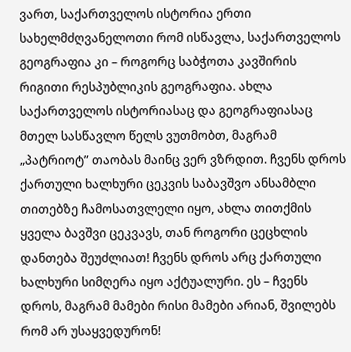ვართ, საქართველოს ისტორია ერთი სახელმძღვანელოთი რომ ისწავლა, საქართველოს გეოგრაფია კი – როგორც საბჭოთა კავშირის რიგითი რესპუბლიკის გეოგრაფია. ახლა საქართველოს ისტორიასაც და გეოგრაფიასაც მთელ სასწავლო წელს ვუთმობთ, მაგრამ „პატრიოტ” თაობას მაინც ვერ ვზრდით. ჩვენს დროს ქართული ხალხური ცეკვის საბავშვო ანსამბლი თითებზე ჩამოსათვლელი იყო, ახლა თითქმის ყველა ბავშვი ცეკვავს, თან როგორი ცეცხლის დანთება შეუძლიათ! ჩვენს დროს არც ქართული ხალხური სიმღერა იყო აქტუალური. ეს – ჩვენს დროს, მაგრამ მამები რისი მამები არიან, შვილებს რომ არ უსაყვედურონ!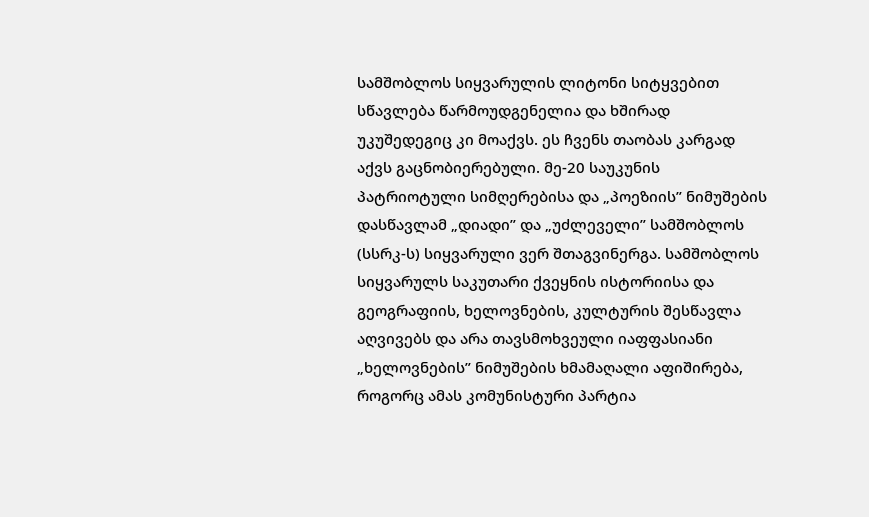სამშობლოს სიყვარულის ლიტონი სიტყვებით სწავლება წარმოუდგენელია და ხშირად უკუშედეგიც კი მოაქვს. ეს ჩვენს თაობას კარგად აქვს გაცნობიერებული. მე-20 საუკუნის პატრიოტული სიმღერებისა და „პოეზიის” ნიმუშების დასწავლამ „დიადი” და „უძლეველი” სამშობლოს (სსრკ-ს) სიყვარული ვერ შთაგვინერგა. სამშობლოს სიყვარულს საკუთარი ქვეყნის ისტორიისა და გეოგრაფიის, ხელოვნების, კულტურის შესწავლა აღვივებს და არა თავსმოხვეული იაფფასიანი „ხელოვნების” ნიმუშების ხმამაღალი აფიშირება, როგორც ამას კომუნისტური პარტია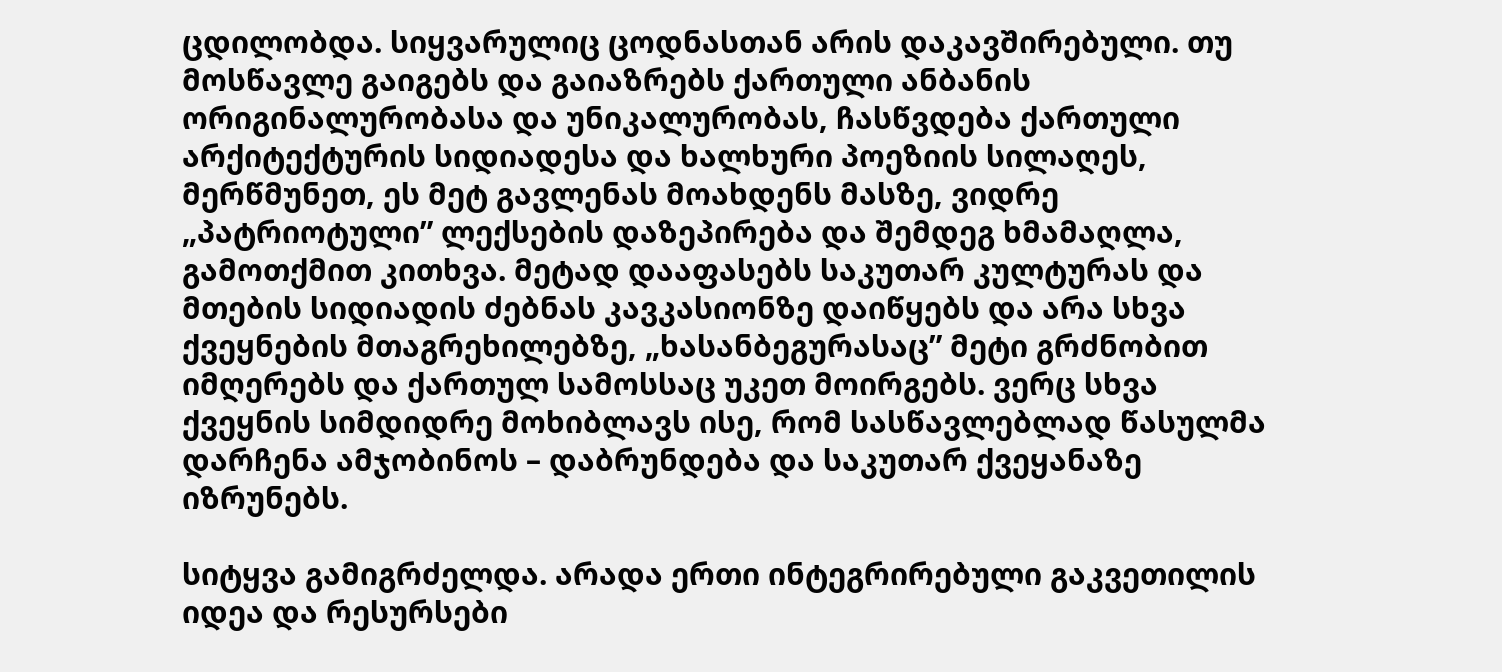ცდილობდა. სიყვარულიც ცოდნასთან არის დაკავშირებული. თუ მოსწავლე გაიგებს და გაიაზრებს ქართული ანბანის ორიგინალურობასა და უნიკალურობას, ჩასწვდება ქართული არქიტექტურის სიდიადესა და ხალხური პოეზიის სილაღეს, მერწმუნეთ, ეს მეტ გავლენას მოახდენს მასზე, ვიდრე „პატრიოტული” ლექსების დაზეპირება და შემდეგ ხმამაღლა, გამოთქმით კითხვა. მეტად დააფასებს საკუთარ კულტურას და მთების სიდიადის ძებნას კავკასიონზე დაიწყებს და არა სხვა ქვეყნების მთაგრეხილებზე, „ხასანბეგურასაც” მეტი გრძნობით იმღერებს და ქართულ სამოსსაც უკეთ მოირგებს. ვერც სხვა ქვეყნის სიმდიდრე მოხიბლავს ისე, რომ სასწავლებლად წასულმა დარჩენა ამჯობინოს – დაბრუნდება და საკუთარ ქვეყანაზე იზრუნებს.

სიტყვა გამიგრძელდა. არადა ერთი ინტეგრირებული გაკვეთილის იდეა და რესურსები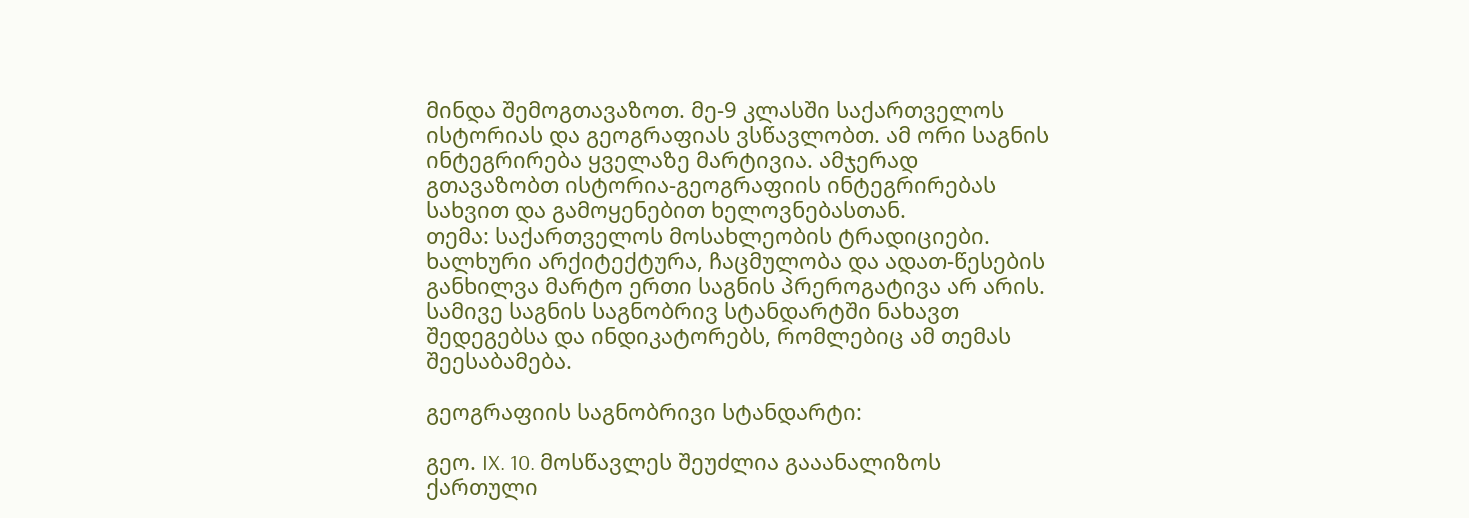მინდა შემოგთავაზოთ. მე-9 კლასში საქართველოს ისტორიას და გეოგრაფიას ვსწავლობთ. ამ ორი საგნის ინტეგრირება ყველაზე მარტივია. ამჯერად გთავაზობთ ისტორია-გეოგრაფიის ინტეგრირებას სახვით და გამოყენებით ხელოვნებასთან.
თემა: საქართველოს მოსახლეობის ტრადიციები. ხალხური არქიტექტურა, ჩაცმულობა და ადათ-წესების განხილვა მარტო ერთი საგნის პრეროგატივა არ არის. სამივე საგნის საგნობრივ სტანდარტში ნახავთ შედეგებსა და ინდიკატორებს, რომლებიც ამ თემას შეესაბამება.

გეოგრაფიის საგნობრივი სტანდარტი:

გეო. IX. 10. მოსწავლეს შეუძლია გააანალიზოს ქართული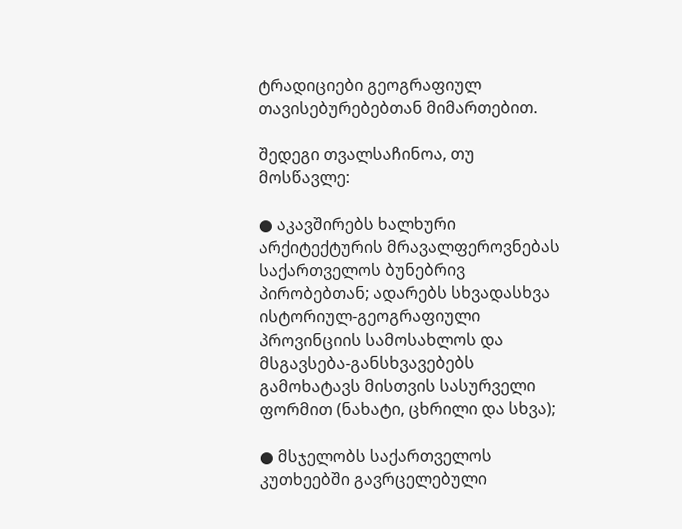ტრადიციები გეოგრაფიულ თავისებურებებთან მიმართებით.

შედეგი თვალსაჩინოა, თუ მოსწავლე:

● აკავშირებს ხალხური არქიტექტურის მრავალფეროვნებას საქართველოს ბუნებრივ პირობებთან; ადარებს სხვადასხვა ისტორიულ-გეოგრაფიული პროვინციის სამოსახლოს და მსგავსება-განსხვავებებს გამოხატავს მისთვის სასურველი ფორმით (ნახატი, ცხრილი და სხვა);

● მსჯელობს საქართველოს კუთხეებში გავრცელებული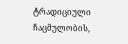ტრადიციული ჩაცმულობის,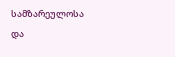სამზარეულოსა და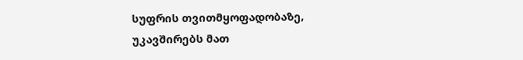სუფრის თვითმყოფადობაზე, უკავშირებს მათ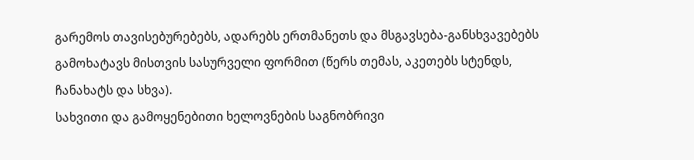გარემოს თავისებურებებს, ადარებს ერთმანეთს და მსგავსება-განსხვავებებს გამოხატავს მისთვის სასურველი ფორმით (წერს თემას, აკეთებს სტენდს, ჩანახატს და სხვა).
სახვითი და გამოყენებითი ხელოვნების საგნობრივი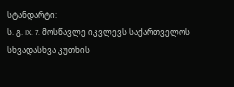სტანდარტი:
ს. გ. IX. 7. მოსწავლე იკვლევს საქართველოს სხვადასხვა კუთხის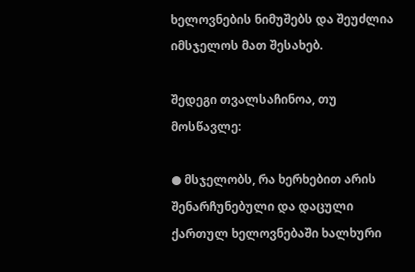ხელოვნების ნიმუშებს და შეუძლია იმსჯელოს მათ შესახებ.

შედეგი თვალსაჩინოა, თუ მოსწავლე:

● მსჯელობს, რა ხერხებით არის შენარჩუნებული და დაცული ქართულ ხელოვნებაში ხალხური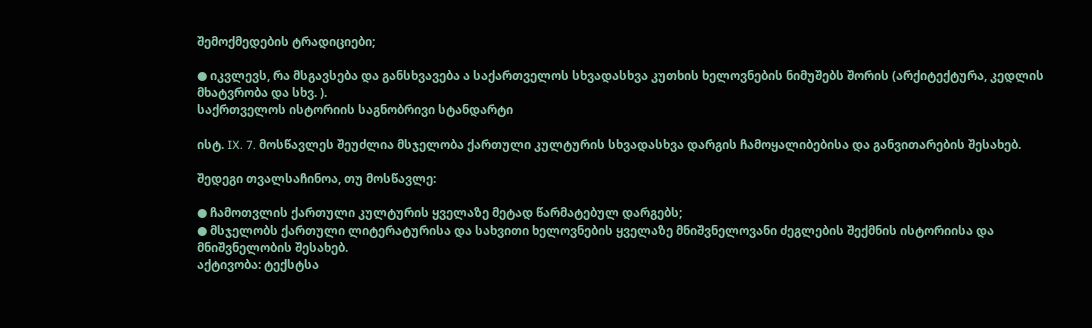შემოქმედების ტრადიციები;

● იკვლევს, რა მსგავსება და განსხვავება ა საქართველოს სხვადასხვა კუთხის ხელოვნების ნიმუშებს შორის (არქიტექტურა, კედლის მხატვრობა და სხვ. ).
საქრთველოს ისტორიის საგნობრივი სტანდარტი

ისტ. IX. 7. მოსწავლეს შეუძლია მსჯელობა ქართული კულტურის სხვადასხვა დარგის ჩამოყალიბებისა და განვითარების შესახებ.

შედეგი თვალსაჩინოა, თუ მოსწავლე:

● ჩამოთვლის ქართული კულტურის ყველაზე მეტად წარმატებულ დარგებს;
● მსჯელობს ქართული ლიტერატურისა და სახვითი ხელოვნების ყველაზე მნიშვნელოვანი ძეგლების შექმნის ისტორიისა და მნიშვნელობის შესახებ.
აქტივობა: ტექსტსა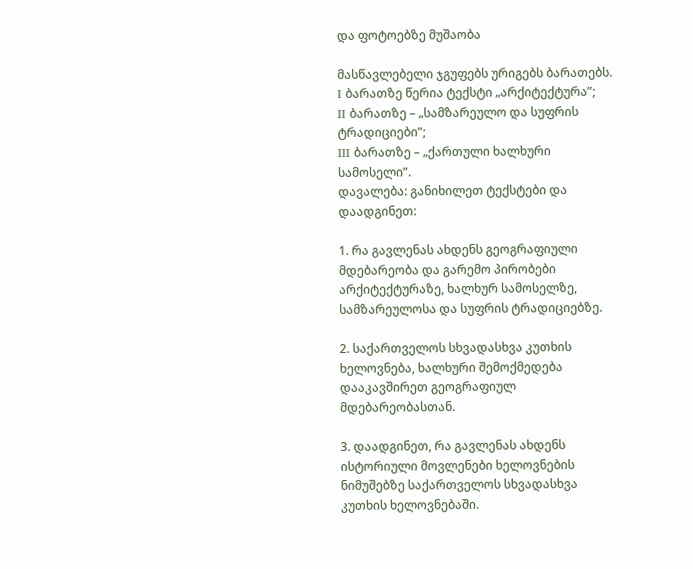და ფოტოებზე მუშაობა

მასწავლებელი ჯგუფებს ურიგებს ბარათებს.
I ბარათზე წერია ტექსტი „არქიტექტურა”;
II ბარათზე – „სამზარეულო და სუფრის ტრადიციები”;
III ბარათზე – „ქართული ხალხური სამოსელი”.
დავალება: განიხილეთ ტექსტები და დაადგინეთ:

1. რა გავლენას ახდენს გეოგრაფიული მდებარეობა და გარემო პირობები არქიტექტურაზე, ხალხურ სამოსელზე, სამზარეულოსა და სუფრის ტრადიციებზე.

2. საქართველოს სხვადასხვა კუთხის ხელოვნება, ხალხური შემოქმედება დააკავშირეთ გეოგრაფიულ მდებარეობასთან.

3. დაადგინეთ, რა გავლენას ახდენს ისტორიული მოვლენები ხელოვნების ნიმუშებზე საქართველოს სხვადასხვა კუთხის ხელოვნებაში.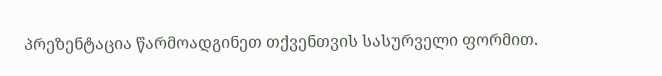პრეზენტაცია წარმოადგინეთ თქვენთვის სასურველი ფორმით.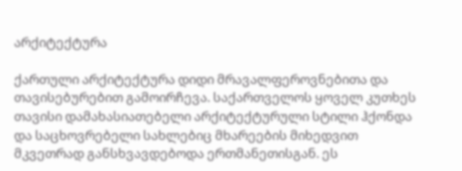არქიტექტურა

ქართული არქიტექტურა დიდი მრავალფეროვნებითა და თავისებურებით გამოირჩევა. საქართველოს ყოველ კუთხეს თავისი დამახასიათებელი არქიტექტურული სტილი ჰქონდა და საცხოვრებელი სახლებიც მხარეების მიხედვით მკვეთრად განსხვავდებოდა ერთმანეთისგან. ეს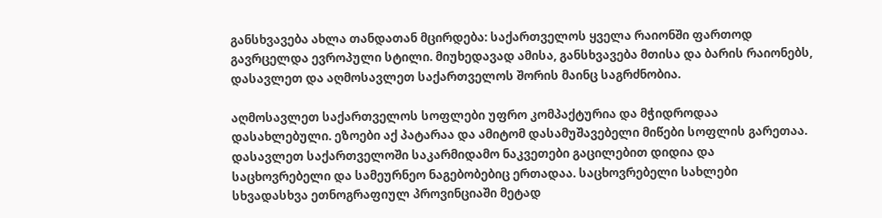განსხვავება ახლა თანდათან მცირდება: საქართველოს ყველა რაიონში ფართოდ გავრცელდა ევროპული სტილი. მიუხედავად ამისა, განსხვავება მთისა და ბარის რაიონებს, დასავლეთ და აღმოსავლეთ საქართველოს შორის მაინც საგრძნობია.

აღმოსავლეთ საქართველოს სოფლები უფრო კომპაქტურია და მჭიდროდაა დასახლებული. ეზოები აქ პატარაა და ამიტომ დასამუშავებელი მიწები სოფლის გარეთაა. დასავლეთ საქართველოში საკარმიდამო ნაკვეთები გაცილებით დიდია და საცხოვრებელი და სამეურნეო ნაგებობებიც ერთადაა. საცხოვრებელი სახლები სხვადასხვა ეთნოგრაფიულ პროვინციაში მეტად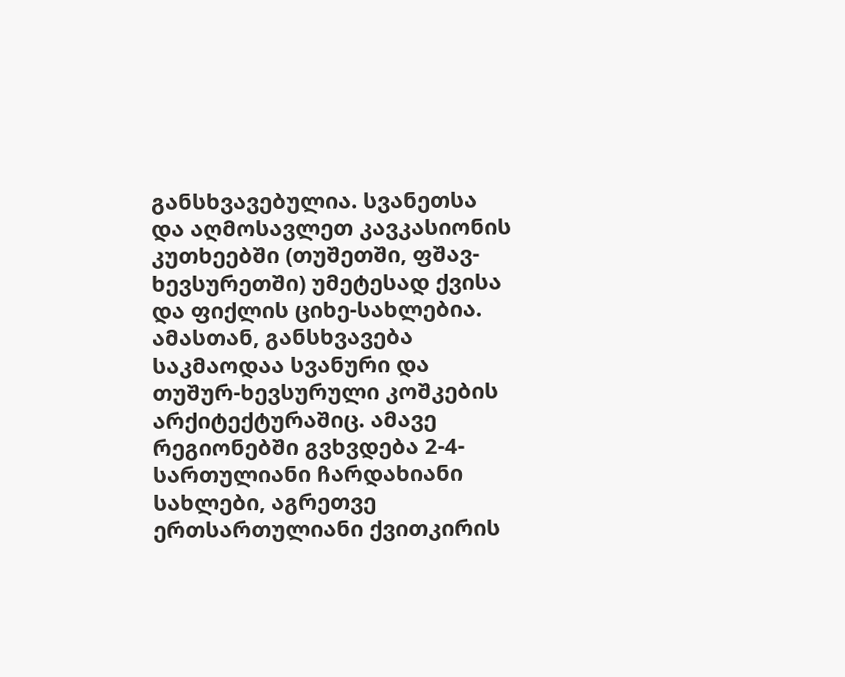განსხვავებულია. სვანეთსა და აღმოსავლეთ კავკასიონის კუთხეებში (თუშეთში, ფშავ-ხევსურეთში) უმეტესად ქვისა და ფიქლის ციხე-სახლებია. ამასთან, განსხვავება საკმაოდაა სვანური და თუშურ-ხევსურული კოშკების არქიტექტურაშიც. ამავე რეგიონებში გვხვდება 2-4-სართულიანი ჩარდახიანი სახლები, აგრეთვე ერთსართულიანი ქვითკირის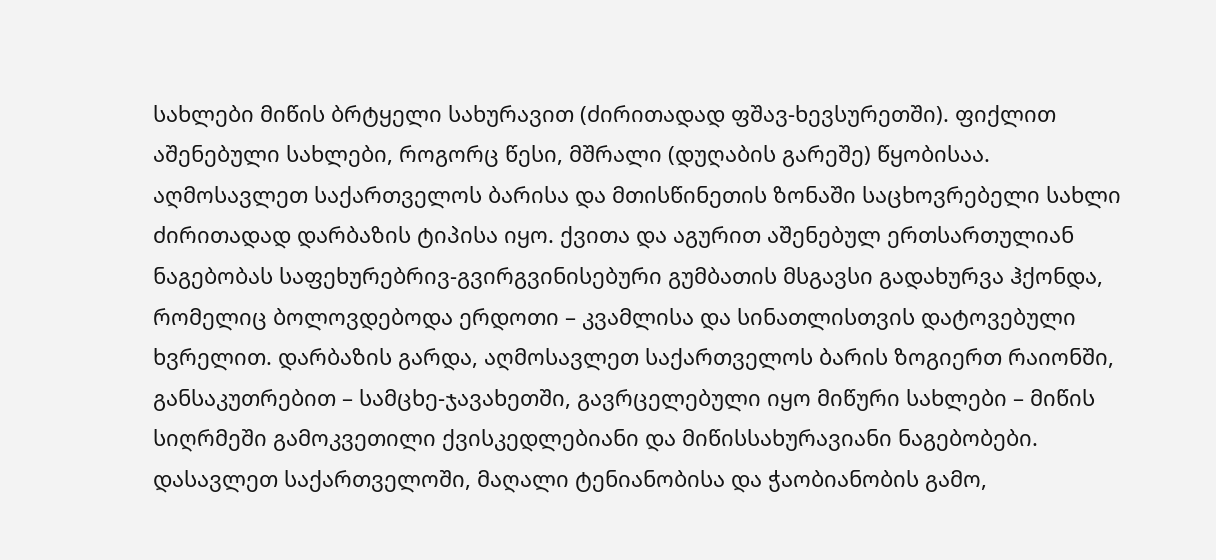სახლები მიწის ბრტყელი სახურავით (ძირითადად ფშავ-ხევსურეთში). ფიქლით აშენებული სახლები, როგორც წესი, მშრალი (დუღაბის გარეშე) წყობისაა.
აღმოსავლეთ საქართველოს ბარისა და მთისწინეთის ზონაში საცხოვრებელი სახლი ძირითადად დარბაზის ტიპისა იყო. ქვითა და აგურით აშენებულ ერთსართულიან ნაგებობას საფეხურებრივ-გვირგვინისებური გუმბათის მსგავსი გადახურვა ჰქონდა, რომელიც ბოლოვდებოდა ერდოთი – კვამლისა და სინათლისთვის დატოვებული ხვრელით. დარბაზის გარდა, აღმოსავლეთ საქართველოს ბარის ზოგიერთ რაიონში, განსაკუთრებით – სამცხე-ჯავახეთში, გავრცელებული იყო მიწური სახლები – მიწის სიღრმეში გამოკვეთილი ქვისკედლებიანი და მიწისსახურავიანი ნაგებობები. დასავლეთ საქართველოში, მაღალი ტენიანობისა და ჭაობიანობის გამო,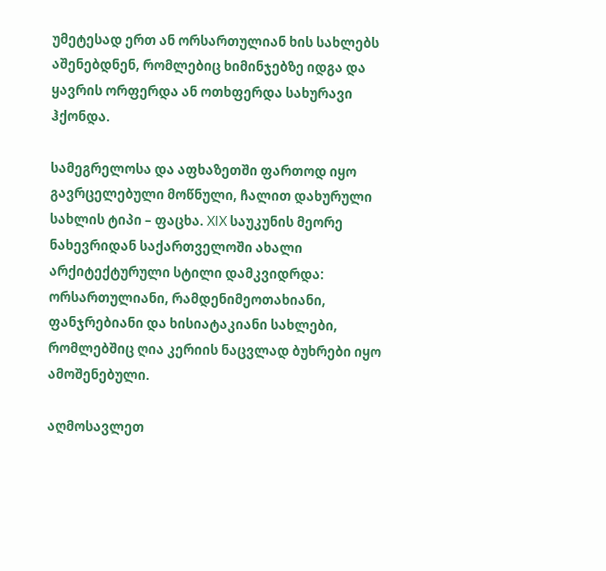უმეტესად ერთ ან ორსართულიან ხის სახლებს აშენებდნენ, რომლებიც ხიმინჯებზე იდგა და ყავრის ორფერდა ან ოთხფერდა სახურავი ჰქონდა.

სამეგრელოსა და აფხაზეთში ფართოდ იყო გავრცელებული მოწნული, ჩალით დახურული სახლის ტიპი – ფაცხა. XIX საუკუნის მეორე ნახევრიდან საქართველოში ახალი არქიტექტურული სტილი დამკვიდრდა: ორსართულიანი, რამდენიმეოთახიანი, ფანჯრებიანი და ხისიატაკიანი სახლები, რომლებშიც ღია კერიის ნაცვლად ბუხრები იყო ამოშენებული.

აღმოსავლეთ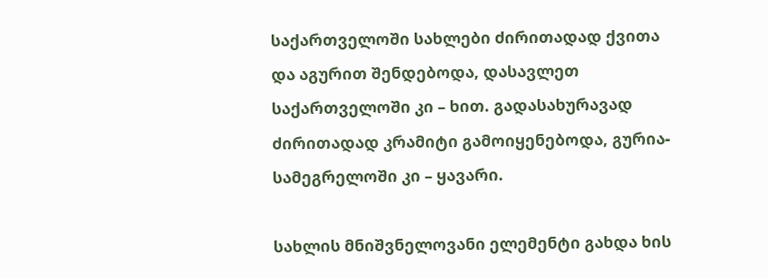საქართველოში სახლები ძირითადად ქვითა და აგურით შენდებოდა, დასავლეთ საქართველოში კი – ხით. გადასახურავად ძირითადად კრამიტი გამოიყენებოდა, გურია-სამეგრელოში კი – ყავარი.

სახლის მნიშვნელოვანი ელემენტი გახდა ხის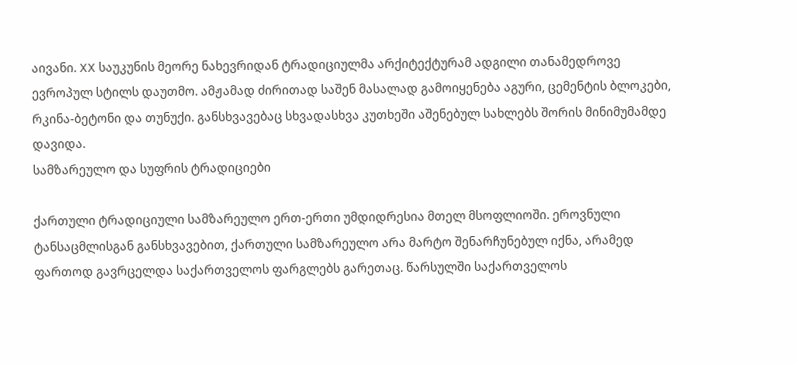აივანი. XX საუკუნის მეორე ნახევრიდან ტრადიციულმა არქიტექტურამ ადგილი თანამედროვე ევროპულ სტილს დაუთმო. ამჟამად ძირითად საშენ მასალად გამოიყენება აგური, ცემენტის ბლოკები, რკინა-ბეტონი და თუნუქი. განსხვავებაც სხვადასხვა კუთხეში აშენებულ სახლებს შორის მინიმუმამდე დავიდა.
სამზარეულო და სუფრის ტრადიციები

ქართული ტრადიციული სამზარეულო ერთ-ერთი უმდიდრესია მთელ მსოფლიოში. ეროვნული ტანსაცმლისგან განსხვავებით, ქართული სამზარეულო არა მარტო შენარჩუნებულ იქნა, არამედ ფართოდ გავრცელდა საქართველოს ფარგლებს გარეთაც. წარსულში საქართველოს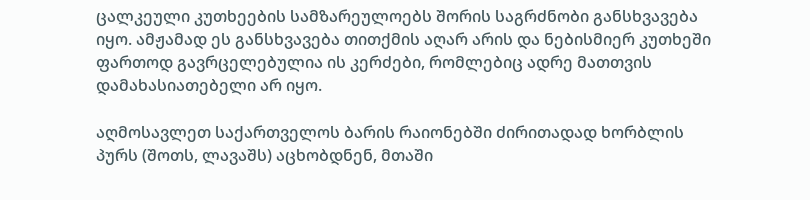ცალკეული კუთხეების სამზარეულოებს შორის საგრძნობი განსხვავება იყო. ამჟამად ეს განსხვავება თითქმის აღარ არის და ნებისმიერ კუთხეში ფართოდ გავრცელებულია ის კერძები, რომლებიც ადრე მათთვის დამახასიათებელი არ იყო.

აღმოსავლეთ საქართველოს ბარის რაიონებში ძირითადად ხორბლის პურს (შოთს, ლავაშს) აცხობდნენ, მთაში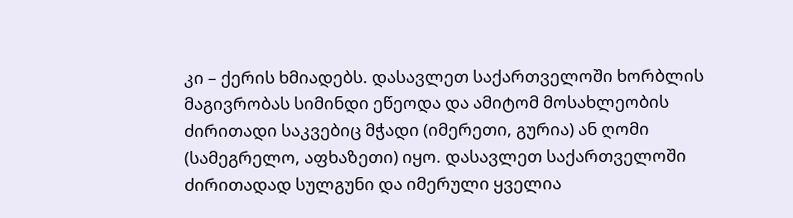კი – ქერის ხმიადებს. დასავლეთ საქართველოში ხორბლის მაგივრობას სიმინდი ეწეოდა და ამიტომ მოსახლეობის ძირითადი საკვებიც მჭადი (იმერეთი, გურია) ან ღომი (სამეგრელო, აფხაზეთი) იყო. დასავლეთ საქართველოში ძირითადად სულგუნი და იმერული ყველია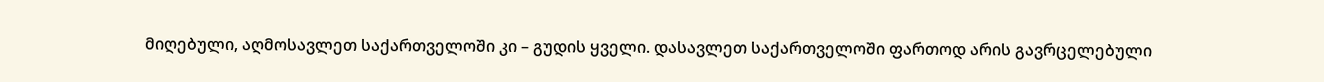მიღებული, აღმოსავლეთ საქართველოში კი – გუდის ყველი. დასავლეთ საქართველოში ფართოდ არის გავრცელებული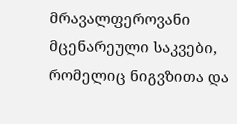მრავალფეროვანი მცენარეული საკვები, რომელიც ნიგვზითა და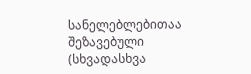სანელებლებითაა შეზავებული (სხვადასხვა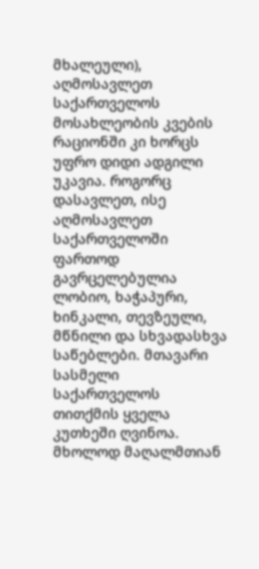მხალეული), აღმოსავლეთ საქართველოს მოსახლეობის კვების რაციონში კი ხორცს უფრო დიდი ადგილი უკავია. როგორც დასავლეთ, ისე აღმოსავლეთ საქართველოში ფართოდ გავრცელებულია ლობიო, ხაჭაპური, ხინკალი, თევზეული, მწნილი და სხვადასხვა საწებლები. მთავარი სასმელი საქართველოს თითქმის ყველა კუთხეში ღვინოა. მხოლოდ მაღალმთიან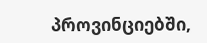პროვინციებში,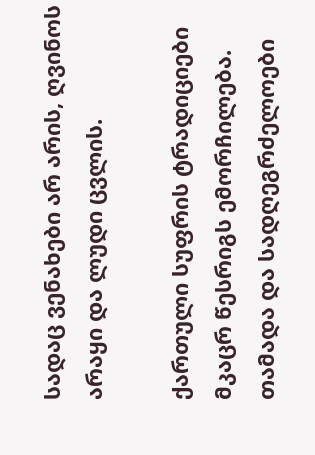სადაც ვენახები არ არის, ღვინოს არაყი და ლუდი ცვლის.

ქართული სუფრის ტრადიციები მკაცრ წესრიგს ემორჩილება. თამადა და სადღეგრძელოები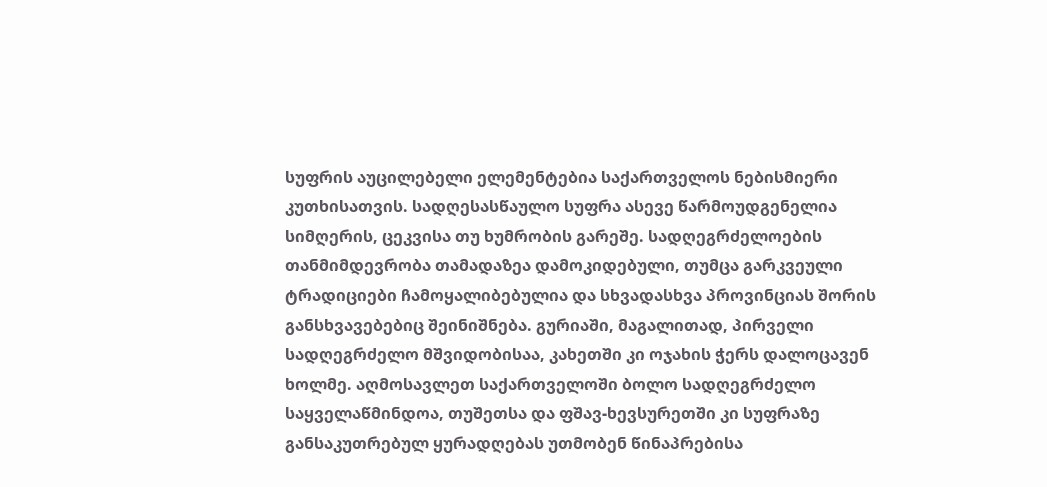სუფრის აუცილებელი ელემენტებია საქართველოს ნებისმიერი კუთხისათვის. სადღესასწაულო სუფრა ასევე წარმოუდგენელია სიმღერის, ცეკვისა თუ ხუმრობის გარეშე. სადღეგრძელოების თანმიმდევრობა თამადაზეა დამოკიდებული, თუმცა გარკვეული ტრადიციები ჩამოყალიბებულია და სხვადასხვა პროვინციას შორის განსხვავებებიც შეინიშნება. გურიაში, მაგალითად, პირველი სადღეგრძელო მშვიდობისაა, კახეთში კი ოჯახის ჭერს დალოცავენ ხოლმე. აღმოსავლეთ საქართველოში ბოლო სადღეგრძელო საყველაწმინდოა, თუშეთსა და ფშავ-ხევსურეთში კი სუფრაზე განსაკუთრებულ ყურადღებას უთმობენ წინაპრებისა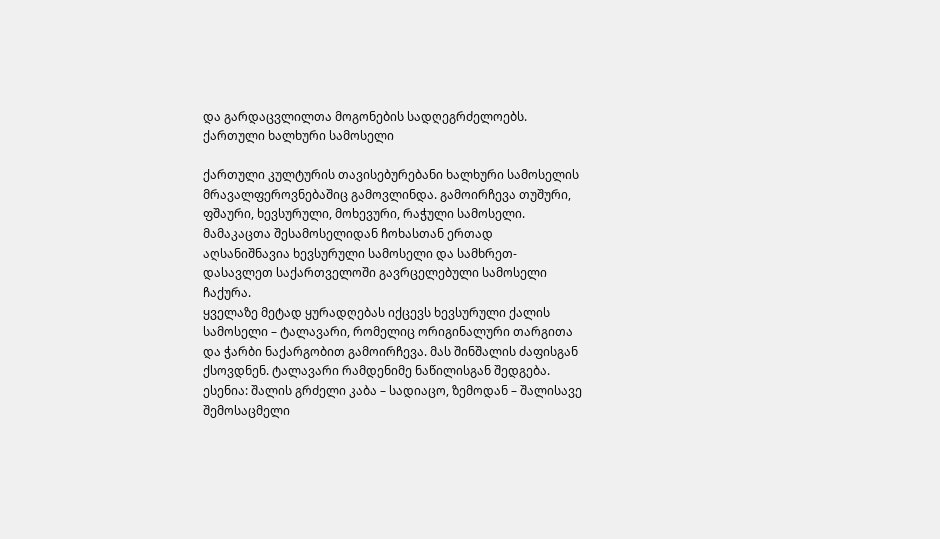და გარდაცვლილთა მოგონების სადღეგრძელოებს.
ქართული ხალხური სამოსელი

ქართული კულტურის თავისებურებანი ხალხური სამოსელის მრავალფეროვნებაშიც გამოვლინდა. გამოირჩევა თუშური, ფშაური, ხევსურული, მოხევური, რაჭული სამოსელი. მამაკაცთა შესამოსელიდან ჩოხასთან ერთად აღსანიშნავია ხევსურული სამოსელი და სამხრეთ-დასავლეთ საქართველოში გავრცელებული სამოსელი ჩაქურა.
ყველაზე მეტად ყურადღებას იქცევს ხევსურული ქალის სამოსელი – ტალავარი, რომელიც ორიგინალური თარგითა და ჭარბი ნაქარგობით გამოირჩევა. მას შინშალის ძაფისგან ქსოვდნენ. ტალავარი რამდენიმე ნაწილისგან შედგება. ესენია: შალის გრძელი კაბა – სადიაცო, ზემოდან – შალისავე შემოსაცმელი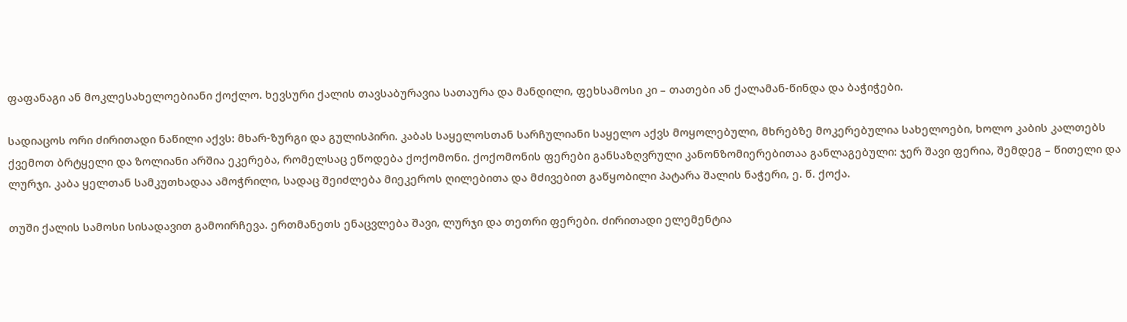ფაფანაგი ან მოკლესახელოებიანი ქოქლო. ხევსური ქალის თავსაბურავია სათაურა და მანდილი, ფეხსამოსი კი – თათები ან ქალამან-წინდა და ბაჭიჭები.

სადიაცოს ორი ძირითადი ნაწილი აქვს: მხარ-ზურგი და გულისპირი. კაბას საყელოსთან სარჩულიანი საყელო აქვს მოყოლებული, მხრებზე მოკერებულია სახელოები, ხოლო კაბის კალთებს ქვემოთ ბრტყელი და ზოლიანი არშია ეკერება, რომელსაც ეწოდება ქოქომონი. ქოქომონის ფერები განსაზღვრული კანონზომიერებითაა განლაგებული: ჯერ შავი ფერია, შემდეგ – წითელი და ლურჯი. კაბა ყელთან სამკუთხადაა ამოჭრილი, სადაც შეიძლება მიეკეროს ღილებითა და მძივებით გაწყობილი პატარა შალის ნაჭერი, ე. წ. ქოქა.

თუში ქალის სამოსი სისადავით გამოირჩევა. ერთმანეთს ენაცვლება შავი, ლურჯი და თეთრი ფერები. ძირითადი ელემენტია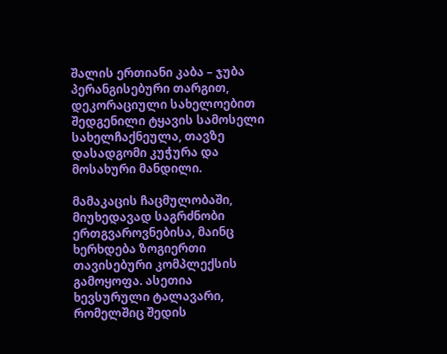შალის ერთიანი კაბა – ჯუბა პერანგისებური თარგით, დეკორაციული სახელოებით შედგენილი ტყავის სამოსელი სახელჩაქნეულა, თავზე დასადგომი კუჭურა და მოსახური მანდილი.

მამაკაცის ჩაცმულობაში, მიუხედავად საგრძნობი ერთგვაროვნებისა, მაინც ხერხდება ზოგიერთი თავისებური კომპლექსის გამოყოფა. ასეთია ხევსურული ტალავარი, რომელშიც შედის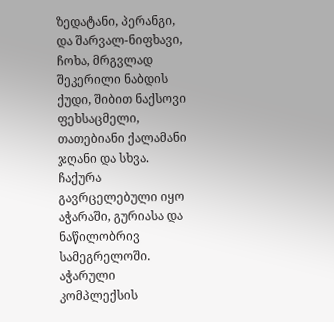ზედატანი, პერანგი, და შარვალ-ნიფხავი, ჩოხა, მრგვლად შეკერილი ნაბდის ქუდი, შიბით ნაქსოვი ფეხსაცმელი, თათებიანი ქალამანი ჯღანი და სხვა. ჩაქურა გავრცელებული იყო აჭარაში, გურიასა და ნაწილობრივ სამეგრელოში. აჭარული კომპლექსის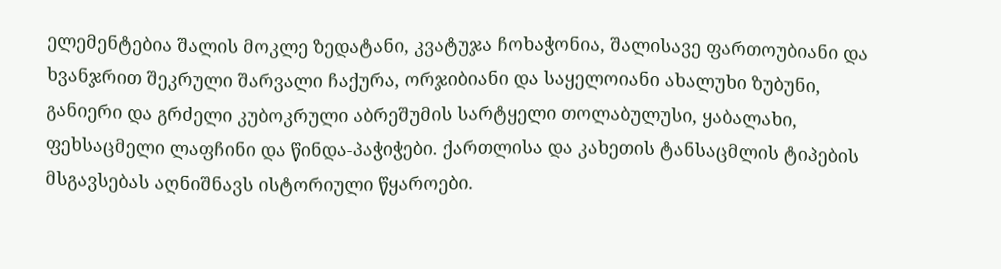ელემენტებია შალის მოკლე ზედატანი, კვატუჯა ჩოხაჭონია, შალისავე ფართოუბიანი და ხვანჯრით შეკრული შარვალი ჩაქურა, ორჯიბიანი და საყელოიანი ახალუხი ზუბუნი, განიერი და გრძელი კუბოკრული აბრეშუმის სარტყელი თოლაბულუსი, ყაბალახი, ფეხსაცმელი ლაფჩინი და წინდა-პაჭიჭები. ქართლისა და კახეთის ტანსაცმლის ტიპების მსგავსებას აღნიშნავს ისტორიული წყაროები.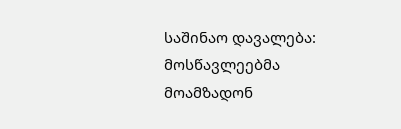საშინაო დავალება: მოსწავლეებმა მოამზადონ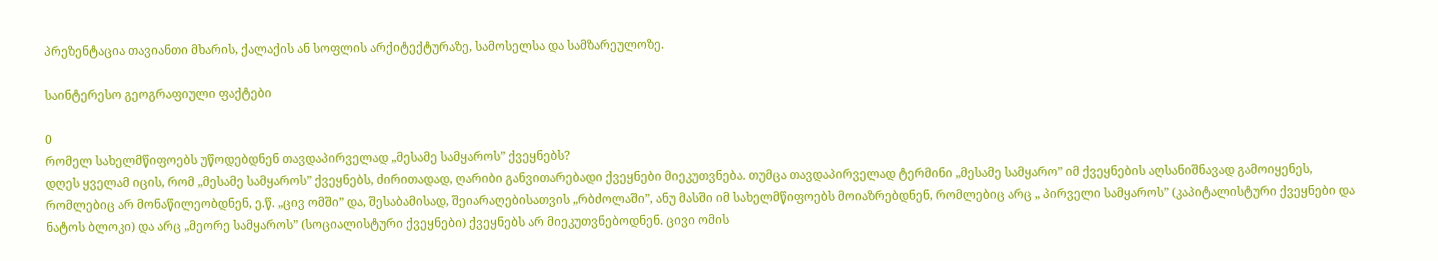პრეზენტაცია თავიანთი მხარის, ქალაქის ან სოფლის არქიტექტურაზე, სამოსელსა და სამზარეულოზე.

საინტერესო გეოგრაფიული ფაქტები

0
რომელ სახელმწიფოებს უწოდებდნენ თავდაპირველად „მესამე სამყაროს” ქვეყნებს?
დღეს ყველამ იცის, რომ „მესამე სამყაროს” ქვეყნებს, ძირითადად, ღარიბი განვითარებადი ქვეყნები მიეკუთვნება. თუმცა თავდაპირველად ტერმინი „მესამე სამყარო” იმ ქვეყნების აღსანიშნავად გამოიყენეს, რომლებიც არ მონაწილეობდნენ, ე.წ. „ცივ ომში” და, შესაბამისად, შეიარაღებისათვის „რბძოლაში”, ანუ მასში იმ სახელმწიფოებს მოიაზრებდნენ, რომლებიც არც „ პირველი სამყაროს” (კაპიტალისტური ქვეყნები და ნატოს ბლოკი) და არც „მეორე სამყაროს” (სოციალისტური ქვეყნები) ქვეყნებს არ მიეკუთვნებოდნენ. ცივი ომის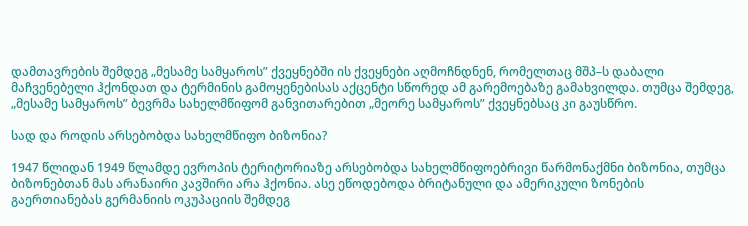დამთავრების შემდეგ „მესამე სამყაროს” ქვეყნებში ის ქვეყნები აღმოჩნდნენ, რომელთაც მშპ–ს დაბალი მაჩვენებელი ჰქონდათ და ტერმინის გამოყენებისას აქცენტი სწორედ ამ გარემოებაზე გამახვილდა. თუმცა შემდეგ, „მესამე სამყაროს” ბევრმა სახელმწიფომ განვითარებით „მეორე სამყაროს” ქვეყნებსაც კი გაუსწრო.

სად და როდის არსებობდა სახელმწიფო ბიზონია?

1947 წლიდან 1949 წლამდე ევროპის ტერიტორიაზე არსებობდა სახელმწიფოებრივი წარმონაქმნი ბიზონია, თუმცა ბიზონებთან მას არანაირი კავშირი არა ჰქონია. ასე ეწოდებოდა ბრიტანული და ამერიკული ზონების გაერთიანებას გერმანიის ოკუპაციის შემდეგ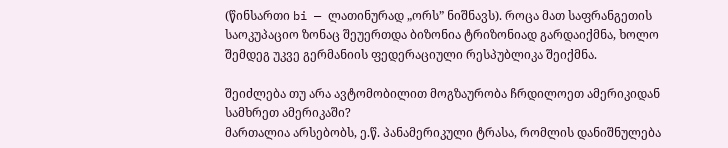(წინსართი bi — ლათინურად „ორს” ნიშნავს). როცა მათ საფრანგეთის საოკუპაციო ზონაც შეუერთდა ბიზონია ტრიზონიად გარდაიქმნა, ხოლო შემდეგ უკვე გერმანიის ფედერაციული რესპუბლიკა შეიქმნა.

შეიძლება თუ არა ავტომობილით მოგზაურობა ჩრდილოეთ ამერიკიდან სამხრეთ ამერიკაში?
მართალია არსებობს, ე.წ. პანამერიკული ტრასა, რომლის დანიშნულება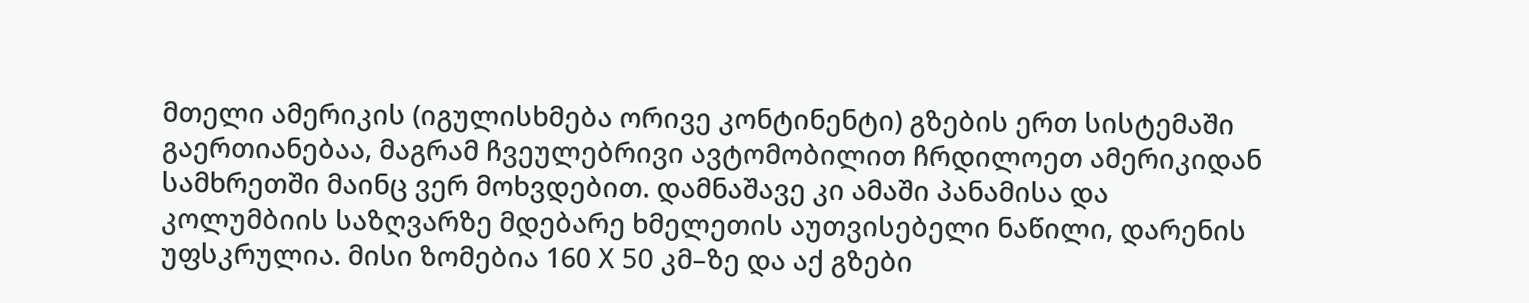მთელი ამერიკის (იგულისხმება ორივე კონტინენტი) გზების ერთ სისტემაში გაერთიანებაა, მაგრამ ჩვეულებრივი ავტომობილით ჩრდილოეთ ამერიკიდან სამხრეთში მაინც ვერ მოხვდებით. დამნაშავე კი ამაში პანამისა და კოლუმბიის საზღვარზე მდებარე ხმელეთის აუთვისებელი ნაწილი, დარენის უფსკრულია. მისი ზომებია 160 X 50 კმ–ზე და აქ გზები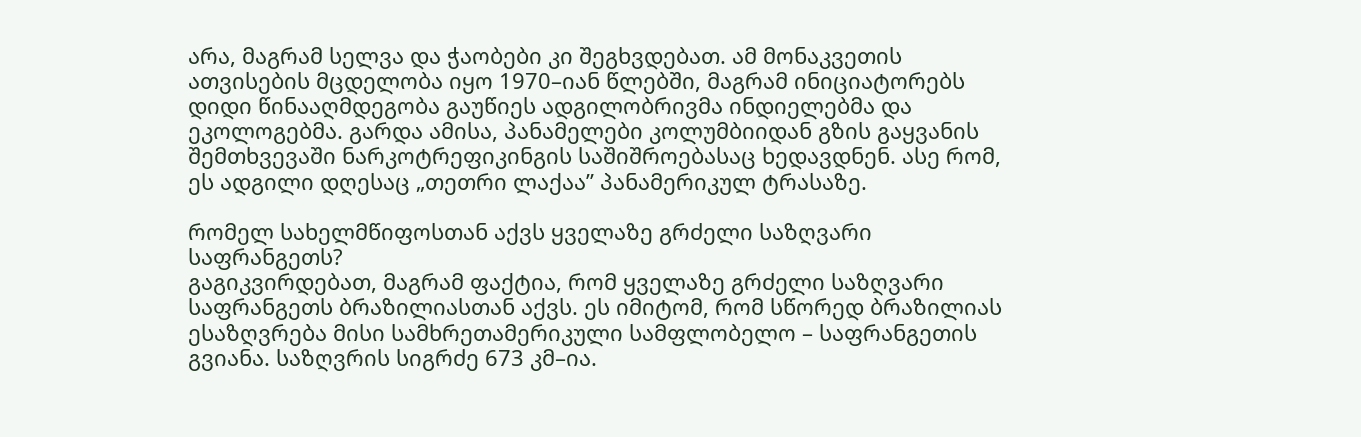არა, მაგრამ სელვა და ჭაობები კი შეგხვდებათ. ამ მონაკვეთის ათვისების მცდელობა იყო 1970–იან წლებში, მაგრამ ინიციატორებს დიდი წინააღმდეგობა გაუწიეს ადგილობრივმა ინდიელებმა და ეკოლოგებმა. გარდა ამისა, პანამელები კოლუმბიიდან გზის გაყვანის შემთხვევაში ნარკოტრეფიკინგის საშიშროებასაც ხედავდნენ. ასე რომ, ეს ადგილი დღესაც „თეთრი ლაქაა” პანამერიკულ ტრასაზე.

რომელ სახელმწიფოსთან აქვს ყველაზე გრძელი საზღვარი საფრანგეთს?
გაგიკვირდებათ, მაგრამ ფაქტია, რომ ყველაზე გრძელი საზღვარი საფრანგეთს ბრაზილიასთან აქვს. ეს იმიტომ, რომ სწორედ ბრაზილიას ესაზღვრება მისი სამხრეთამერიკული სამფლობელო – საფრანგეთის გვიანა. საზღვრის სიგრძე 673 კმ–ია.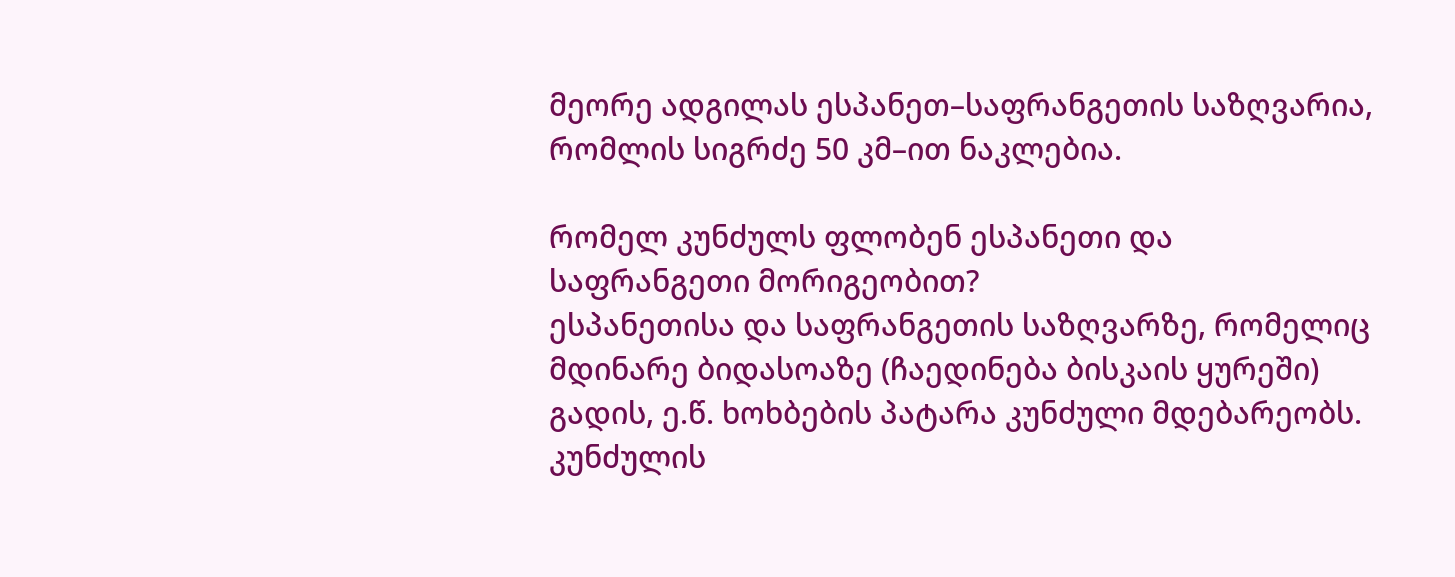მეორე ადგილას ესპანეთ–საფრანგეთის საზღვარია, რომლის სიგრძე 50 კმ–ით ნაკლებია.

რომელ კუნძულს ფლობენ ესპანეთი და საფრანგეთი მორიგეობით?
ესპანეთისა და საფრანგეთის საზღვარზე, რომელიც მდინარე ბიდასოაზე (ჩაედინება ბისკაის ყურეში) გადის, ე.წ. ხოხბების პატარა კუნძული მდებარეობს. კუნძულის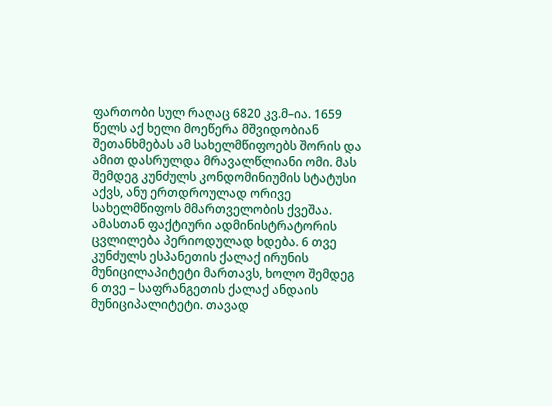ფართობი სულ რაღაც 6820 კვ.მ–ია. 1659 წელს აქ ხელი მოეწერა მშვიდობიან შეთანხმებას ამ სახელმწიფოებს შორის და ამით დასრულდა მრავალწლიანი ომი. მას შემდეგ კუნძულს კონდომინიუმის სტატუსი აქვს, ანუ ერთდროულად ორივე სახელმწიფოს მმართველობის ქვეშაა. ამასთან ფაქტიური ადმინისტრატორის ცვლილება პერიოდულად ხდება. 6 თვე კუნძულს ესპანეთის ქალაქ ირუნის მუნიცილაპიტეტი მართავს, ხოლო შემდეგ 6 თვე – საფრანგეთის ქალაქ ანდაის მუნიციპალიტეტი. თავად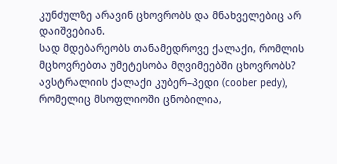კუნძულზე არავინ ცხოვრობს და მნახველებიც არ დაიშვებიან.
სად მდებარეობს თანამედროვე ქალაქი, რომლის მცხოვრებთა უმეტესობა მღვიმეებში ცხოვრობს?
ავსტრალიის ქალაქი კუბერ–პედი (coober pedy), რომელიც მსოფლიოში ცნობილია,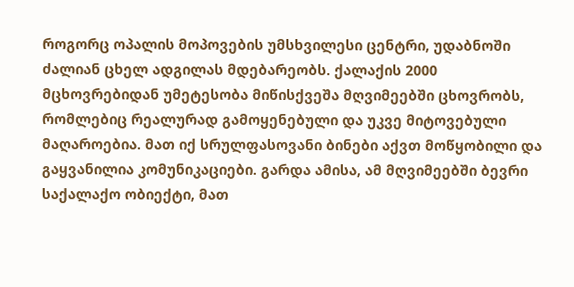როგორც ოპალის მოპოვების უმსხვილესი ცენტრი, უდაბნოში ძალიან ცხელ ადგილას მდებარეობს. ქალაქის 2000 მცხოვრებიდან უმეტესობა მიწისქვეშა მღვიმეებში ცხოვრობს, რომლებიც რეალურად გამოყენებული და უკვე მიტოვებული მაღაროებია. მათ იქ სრულფასოვანი ბინები აქვთ მოწყობილი და გაყვანილია კომუნიკაციები. გარდა ამისა, ამ მღვიმეებში ბევრი საქალაქო ობიექტი, მათ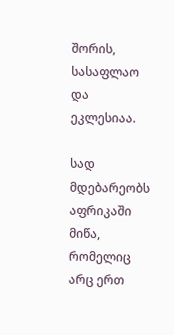შორის, სასაფლაო და ეკლესიაა.

სად მდებარეობს აფრიკაში მიწა, რომელიც არც ერთ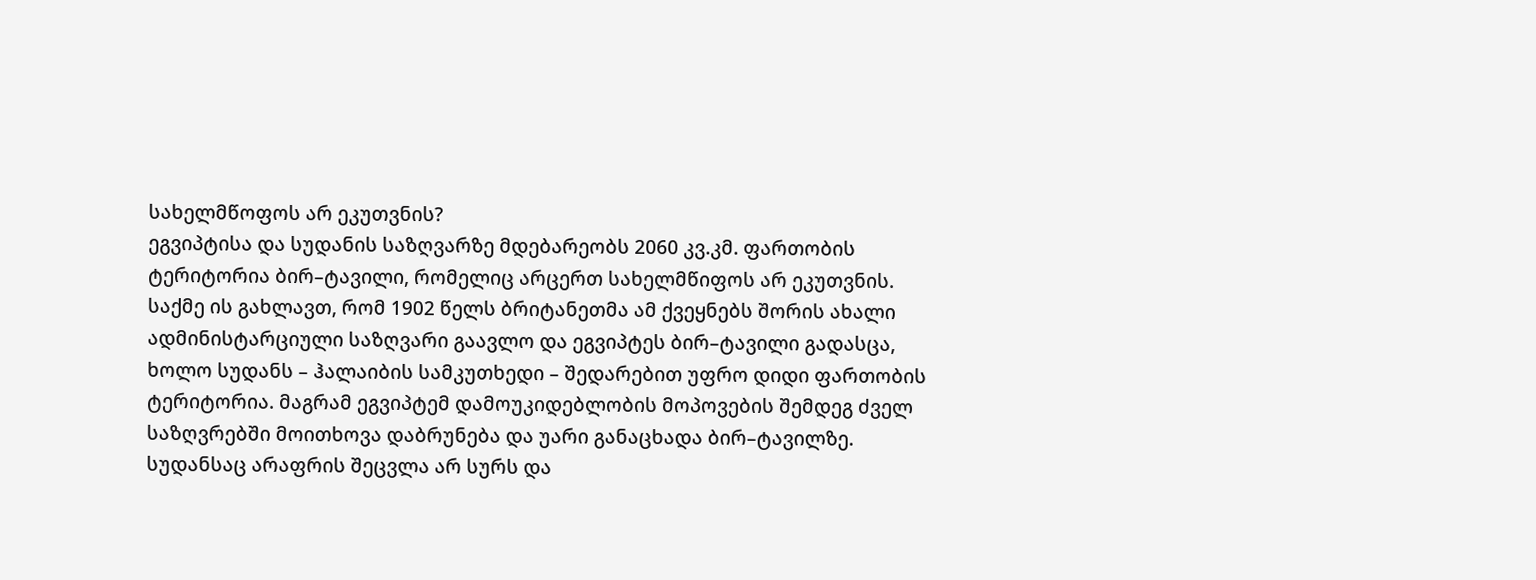სახელმწოფოს არ ეკუთვნის?
ეგვიპტისა და სუდანის საზღვარზე მდებარეობს 2060 კვ.კმ. ფართობის ტერიტორია ბირ–ტავილი, რომელიც არცერთ სახელმწიფოს არ ეკუთვნის. საქმე ის გახლავთ, რომ 1902 წელს ბრიტანეთმა ამ ქვეყნებს შორის ახალი ადმინისტარციული საზღვარი გაავლო და ეგვიპტეს ბირ–ტავილი გადასცა, ხოლო სუდანს – ჰალაიბის სამკუთხედი – შედარებით უფრო დიდი ფართობის ტერიტორია. მაგრამ ეგვიპტემ დამოუკიდებლობის მოპოვების შემდეგ ძველ საზღვრებში მოითხოვა დაბრუნება და უარი განაცხადა ბირ–ტავილზე. სუდანსაც არაფრის შეცვლა არ სურს და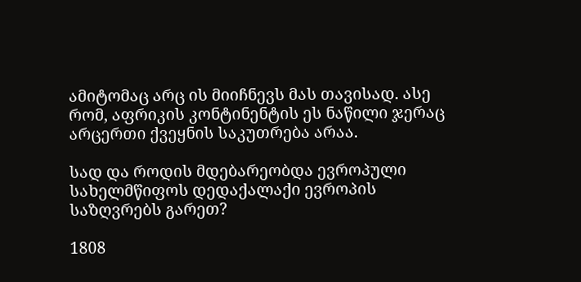ამიტომაც არც ის მიიჩნევს მას თავისად. ასე რომ, აფრიკის კონტინენტის ეს ნაწილი ჯერაც არცერთი ქვეყნის საკუთრება არაა.

სად და როდის მდებარეობდა ევროპული სახელმწიფოს დედაქალაქი ევროპის საზღვრებს გარეთ?

1808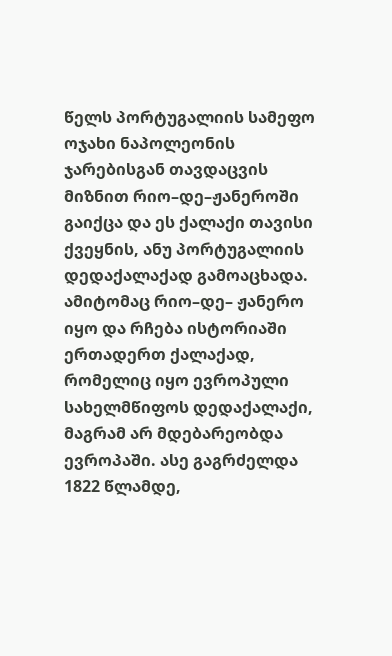წელს პორტუგალიის სამეფო ოჯახი ნაპოლეონის ჯარებისგან თავდაცვის მიზნით რიო–დე–ჟანეროში გაიქცა და ეს ქალაქი თავისი ქვეყნის, ანუ პორტუგალიის დედაქალაქად გამოაცხადა. ამიტომაც რიო–დე– ჟანერო იყო და რჩება ისტორიაში ერთადერთ ქალაქად, რომელიც იყო ევროპული სახელმწიფოს დედაქალაქი, მაგრამ არ მდებარეობდა ევროპაში. ასე გაგრძელდა 1822 წლამდე,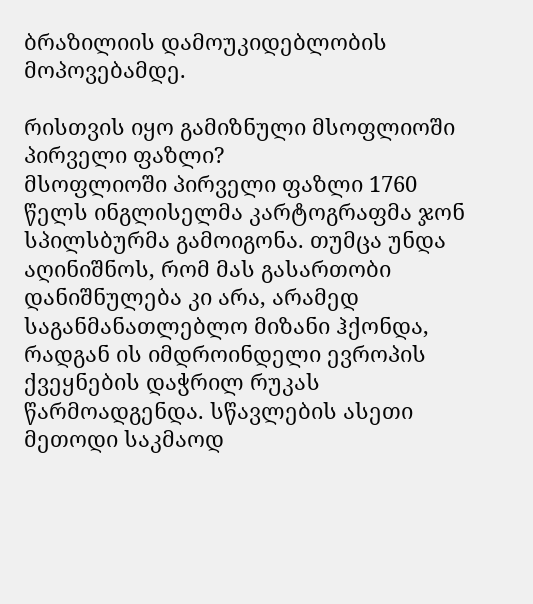ბრაზილიის დამოუკიდებლობის მოპოვებამდე.

რისთვის იყო გამიზნული მსოფლიოში პირველი ფაზლი?
მსოფლიოში პირველი ფაზლი 1760 წელს ინგლისელმა კარტოგრაფმა ჯონ სპილსბურმა გამოიგონა. თუმცა უნდა აღინიშნოს, რომ მას გასართობი დანიშნულება კი არა, არამედ საგანმანათლებლო მიზანი ჰქონდა, რადგან ის იმდროინდელი ევროპის ქვეყნების დაჭრილ რუკას წარმოადგენდა. სწავლების ასეთი მეთოდი საკმაოდ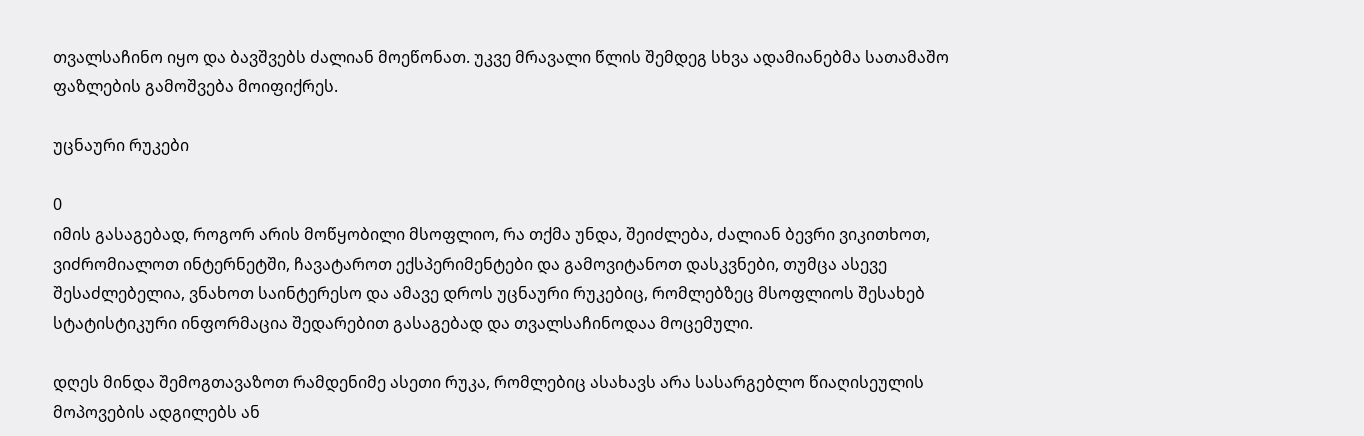თვალსაჩინო იყო და ბავშვებს ძალიან მოეწონათ. უკვე მრავალი წლის შემდეგ სხვა ადამიანებმა სათამაშო ფაზლების გამოშვება მოიფიქრეს.

უცნაური რუკები

0
იმის გასაგებად, როგორ არის მოწყობილი მსოფლიო, რა თქმა უნდა, შეიძლება, ძალიან ბევრი ვიკითხოთ, ვიძრომიალოთ ინტერნეტში, ჩავატაროთ ექსპერიმენტები და გამოვიტანოთ დასკვნები, თუმცა ასევე შესაძლებელია, ვნახოთ საინტერესო და ამავე დროს უცნაური რუკებიც, რომლებზეც მსოფლიოს შესახებ სტატისტიკური ინფორმაცია შედარებით გასაგებად და თვალსაჩინოდაა მოცემული.

დღეს მინდა შემოგთავაზოთ რამდენიმე ასეთი რუკა, რომლებიც ასახავს არა სასარგებლო წიაღისეულის მოპოვების ადგილებს ან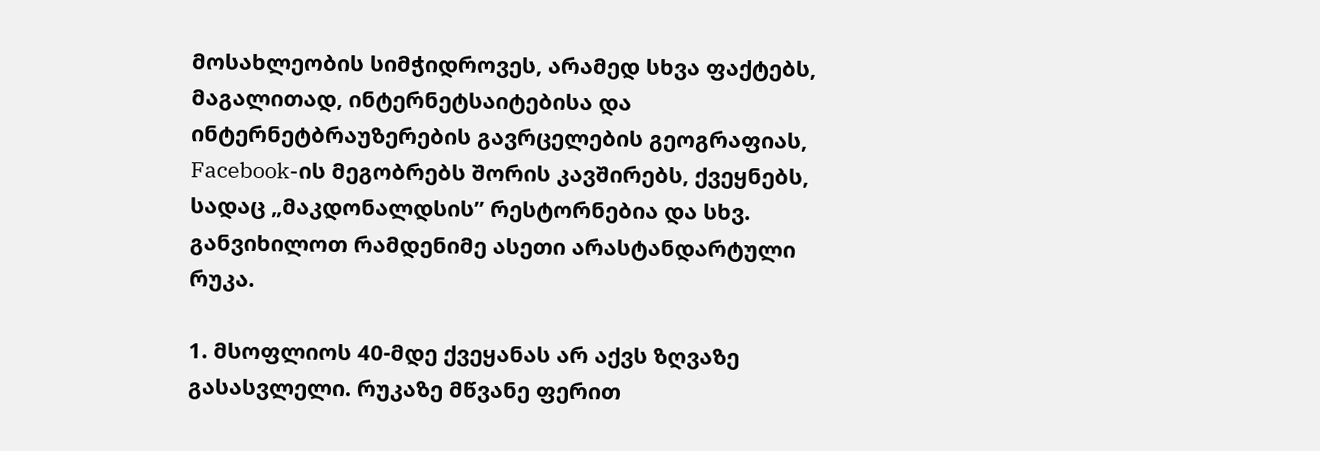მოსახლეობის სიმჭიდროვეს, არამედ სხვა ფაქტებს, მაგალითად, ინტერნეტსაიტებისა და ინტერნეტბრაუზერების გავრცელების გეოგრაფიას, Facebook-ის მეგობრებს შორის კავშირებს, ქვეყნებს, სადაც „მაკდონალდსის” რესტორნებია და სხვ. განვიხილოთ რამდენიმე ასეთი არასტანდარტული რუკა.

1. მსოფლიოს 40-მდე ქვეყანას არ აქვს ზღვაზე გასასვლელი. რუკაზე მწვანე ფერით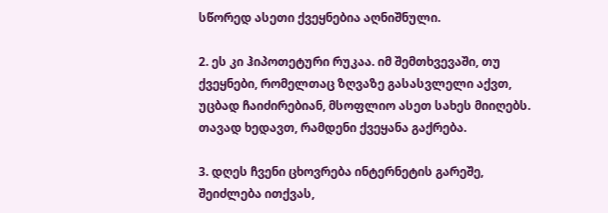სწორედ ასეთი ქვეყნებია აღნიშნული.

2. ეს კი ჰიპოთეტური რუკაა. იმ შემთხვევაში, თუ ქვეყნები, რომელთაც ზღვაზე გასასვლელი აქვთ, უცბად ჩაიძირებიან, მსოფლიო ასეთ სახეს მიიღებს. თავად ხედავთ, რამდენი ქვეყანა გაქრება.

3. დღეს ჩვენი ცხოვრება ინტერნეტის გარეშე, შეიძლება ითქვას,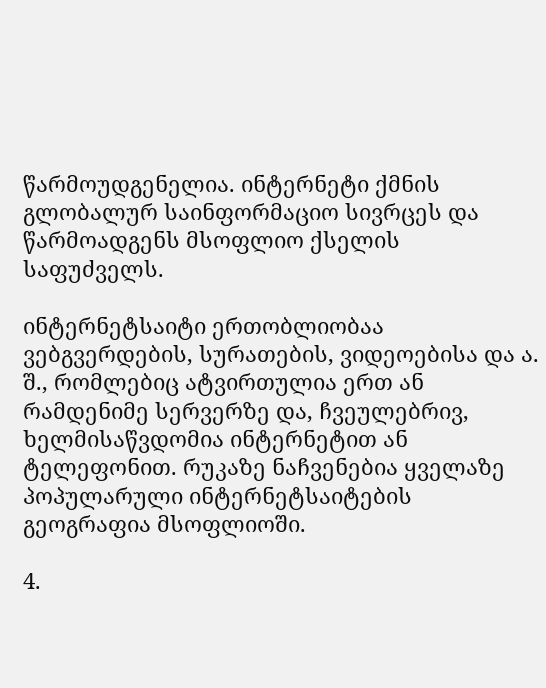წარმოუდგენელია. ინტერნეტი ქმნის გლობალურ საინფორმაციო სივრცეს და წარმოადგენს მსოფლიო ქსელის საფუძველს.

ინტერნეტსაიტი ერთობლიობაა ვებგვერდების, სურათების, ვიდეოებისა და ა. შ., რომლებიც ატვირთულია ერთ ან რამდენიმე სერვერზე და, ჩვეულებრივ, ხელმისაწვდომია ინტერნეტით ან ტელეფონით. რუკაზე ნაჩვენებია ყველაზე პოპულარული ინტერნეტსაიტების გეოგრაფია მსოფლიოში.

4.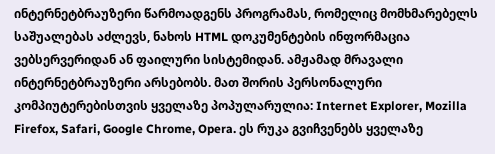ინტერნეტბრაუზერი წარმოადგენს პროგრამას, რომელიც მომხმარებელს საშუალებას აძლევს, ნახოს HTML დოკუმენტების ინფორმაცია ვებსერვერიდან ან ფაილური სისტემიდან. ამჟამად მრავალი ინტერნეტბრაუზერი არსებობს. მათ შორის პერსონალური კომპიუტერებისთვის ყველაზე პოპულარულია: Internet Explorer, Mozilla Firefox, Safari, Google Chrome, Opera. ეს რუკა გვიჩვენებს ყველაზე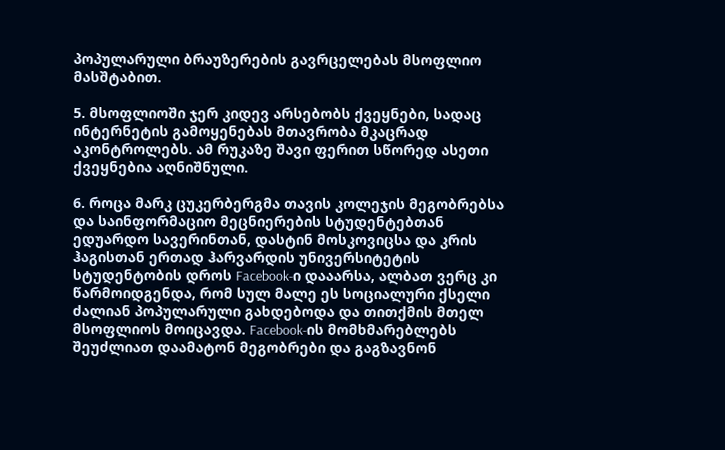პოპულარული ბრაუზერების გავრცელებას მსოფლიო მასშტაბით.

5. მსოფლიოში ჯერ კიდევ არსებობს ქვეყნები, სადაც ინტერნეტის გამოყენებას მთავრობა მკაცრად აკონტროლებს. ამ რუკაზე შავი ფერით სწორედ ასეთი ქვეყნებია აღნიშნული.

6. როცა მარკ ცუკერბერგმა თავის კოლეჯის მეგობრებსა და საინფორმაციო მეცნიერების სტუდენტებთან ედუარდო სავერინთან, დასტინ მოსკოვიცსა და კრის ჰაგისთან ერთად ჰარვარდის უნივერსიტეტის სტუდენტობის დროს Facebook-ი დააარსა, ალბათ ვერც კი წარმოიდგენდა, რომ სულ მალე ეს სოციალური ქსელი ძალიან პოპულარული გახდებოდა და თითქმის მთელ მსოფლიოს მოიცავდა. Facebook-ის მომხმარებლებს შეუძლიათ დაამატონ მეგობრები და გაგზავნონ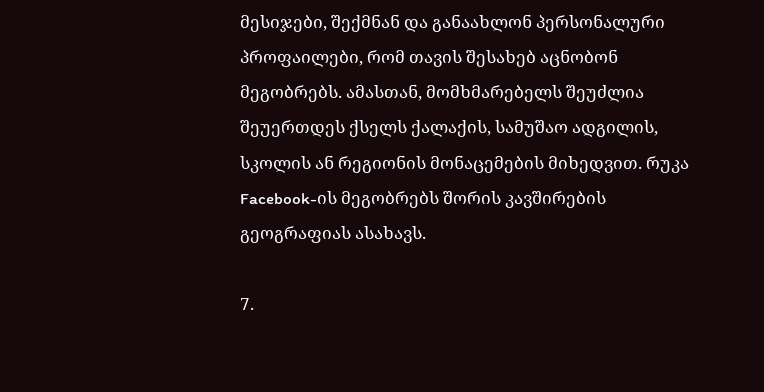მესიჯები, შექმნან და განაახლონ პერსონალური პროფაილები, რომ თავის შესახებ აცნობონ მეგობრებს. ამასთან, მომხმარებელს შეუძლია შეუერთდეს ქსელს ქალაქის, სამუშაო ადგილის, სკოლის ან რეგიონის მონაცემების მიხედვით. რუკა Facebook-ის მეგობრებს შორის კავშირების გეოგრაფიას ასახავს.

7.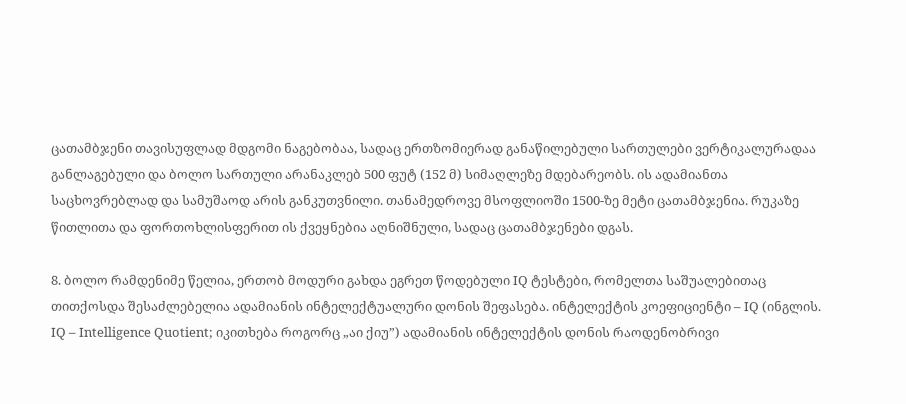ცათამბჯენი თავისუფლად მდგომი ნაგებობაა, სადაც ერთზომიერად განაწილებული სართულები ვერტიკალურადაა განლაგებული და ბოლო სართული არანაკლებ 500 ფუტ (152 მ) სიმაღლეზე მდებარეობს. ის ადამიანთა საცხოვრებლად და სამუშაოდ არის განკუთვნილი. თანამედროვე მსოფლიოში 1500-ზე მეტი ცათამბჯენია. რუკაზე წითლითა და ფორთოხლისფერით ის ქვეყნებია აღნიშნული, სადაც ცათამბჯენები დგას.

8. ბოლო რამდენიმე წელია, ერთობ მოდური გახდა ეგრეთ წოდებული IQ ტესტები, რომელთა საშუალებითაც თითქოსდა შესაძლებელია ადამიანის ინტელექტუალური დონის შეფასება. ინტელექტის კოეფიციენტი – IQ (ინგლის. IQ – Intelligence Quotient; იკითხება როგორც „აი ქიუ”) ადამიანის ინტელექტის დონის რაოდენობრივი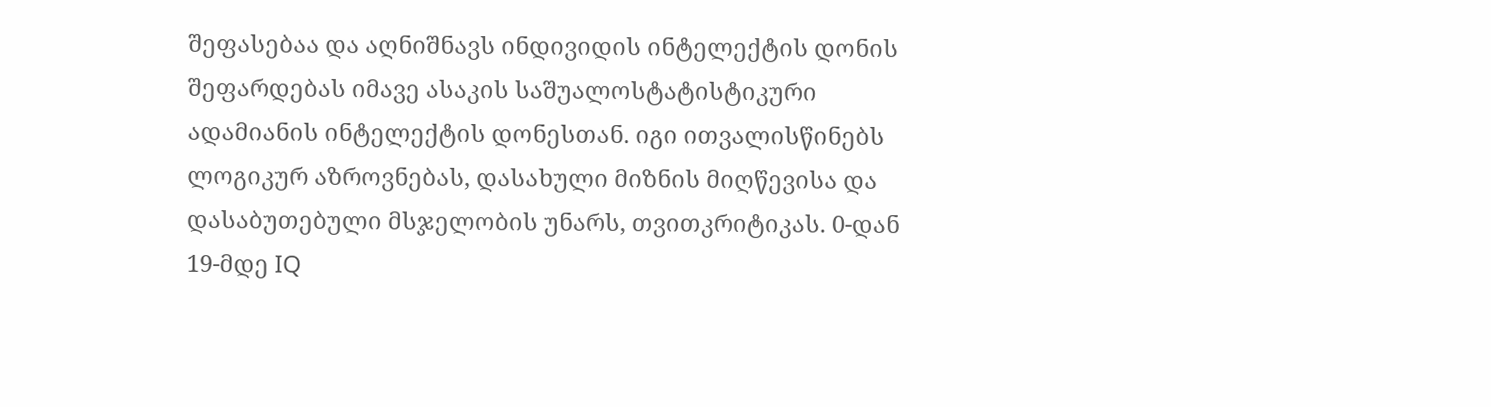შეფასებაა და აღნიშნავს ინდივიდის ინტელექტის დონის შეფარდებას იმავე ასაკის საშუალოსტატისტიკური ადამიანის ინტელექტის დონესთან. იგი ითვალისწინებს ლოგიკურ აზროვნებას, დასახული მიზნის მიღწევისა და დასაბუთებული მსჯელობის უნარს, თვითკრიტიკას. 0-დან 19-მდე IQ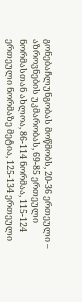გონებაჩლუნგობას მოწმობს, 20-36 ერთეული – აზროვნების უკმარობას, 69-85 ერთეული ნორმასთან ახლოა, 86-114 ნორმაა, 115-124 ერთეული ნორმაზე მეტია, 125-134 ერთეული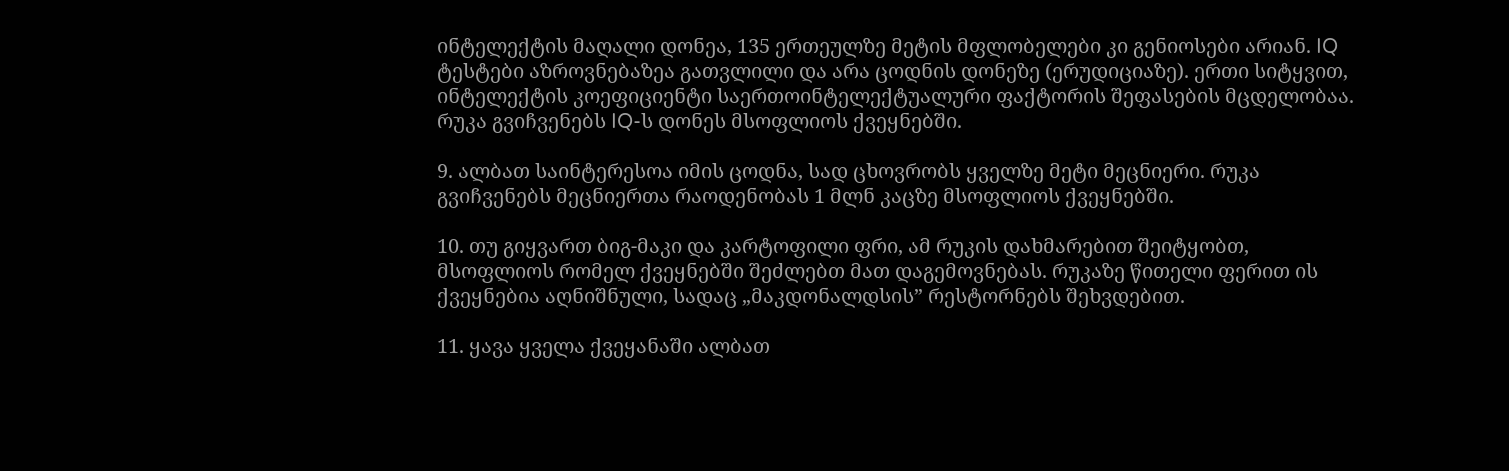ინტელექტის მაღალი დონეა, 135 ერთეულზე მეტის მფლობელები კი გენიოსები არიან. IQ ტესტები აზროვნებაზეა გათვლილი და არა ცოდნის დონეზე (ერუდიციაზე). ერთი სიტყვით, ინტელექტის კოეფიციენტი საერთოინტელექტუალური ფაქტორის შეფასების მცდელობაა. რუკა გვიჩვენებს IQ-ს დონეს მსოფლიოს ქვეყნებში.

9. ალბათ საინტერესოა იმის ცოდნა, სად ცხოვრობს ყველზე მეტი მეცნიერი. რუკა გვიჩვენებს მეცნიერთა რაოდენობას 1 მლნ კაცზე მსოფლიოს ქვეყნებში.

10. თუ გიყვართ ბიგ-მაკი და კარტოფილი ფრი, ამ რუკის დახმარებით შეიტყობთ, მსოფლიოს რომელ ქვეყნებში შეძლებთ მათ დაგემოვნებას. რუკაზე წითელი ფერით ის ქვეყნებია აღნიშნული, სადაც „მაკდონალდსის” რესტორნებს შეხვდებით.

11. ყავა ყველა ქვეყანაში ალბათ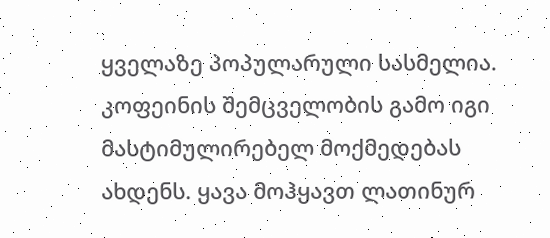ყველაზე პოპულარული სასმელია. კოფეინის შემცველობის გამო იგი მასტიმულირებელ მოქმედებას ახდენს. ყავა მოჰყავთ ლათინურ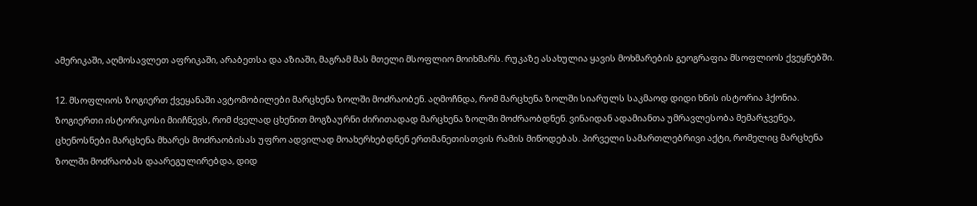ამერიკაში, აღმოსავლეთ აფრიკაში, არაბეთსა და აზიაში, მაგრამ მას მთელი მსოფლიო მოიხმარს. რუკაზე ასახულია ყავის მოხმარების გეოგრაფია მსოფლიოს ქვეყნებში.

12. მსოფლიოს ზოგიერთ ქვეყანაში ავტომობილები მარცხენა ზოლში მოძრაობენ. აღმოჩნდა, რომ მარცხენა ზოლში სიარულს საკმაოდ დიდი ხნის ისტორია ჰქონია. ზოგიერთი ისტორიკოსი მიიჩნევს, რომ ძველად ცხენით მოგზაურნი ძირითადად მარცხენა ზოლში მოძრაობდნენ. ვინაიდან ადამიანთა უმრავლესობა მემარჯვენეა, ცხენოსნები მარცხენა მხარეს მოძრაობისას უფრო ადვილად მოახერხებდნენ ერთმანეთისთვის რამის მიწოდებას. პირველი სამართლებრივი აქტი, რომელიც მარცხენა ზოლში მოძრაობას დაარეგულირებდა, დიდ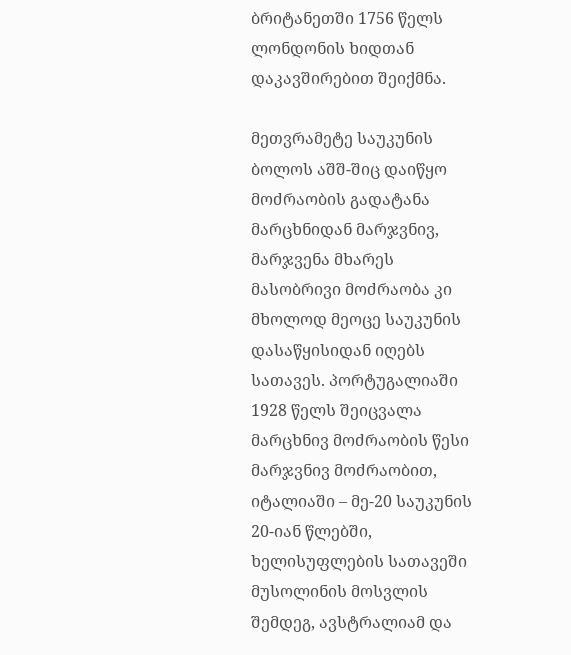ბრიტანეთში 1756 წელს ლონდონის ხიდთან დაკავშირებით შეიქმნა.

მეთვრამეტე საუკუნის ბოლოს აშშ-შიც დაიწყო მოძრაობის გადატანა მარცხნიდან მარჯვნივ, მარჯვენა მხარეს მასობრივი მოძრაობა კი მხოლოდ მეოცე საუკუნის დასაწყისიდან იღებს სათავეს. პორტუგალიაში 1928 წელს შეიცვალა მარცხნივ მოძრაობის წესი მარჯვნივ მოძრაობით, იტალიაში – მე-20 საუკუნის 20-იან წლებში, ხელისუფლების სათავეში მუსოლინის მოსვლის შემდეგ, ავსტრალიამ და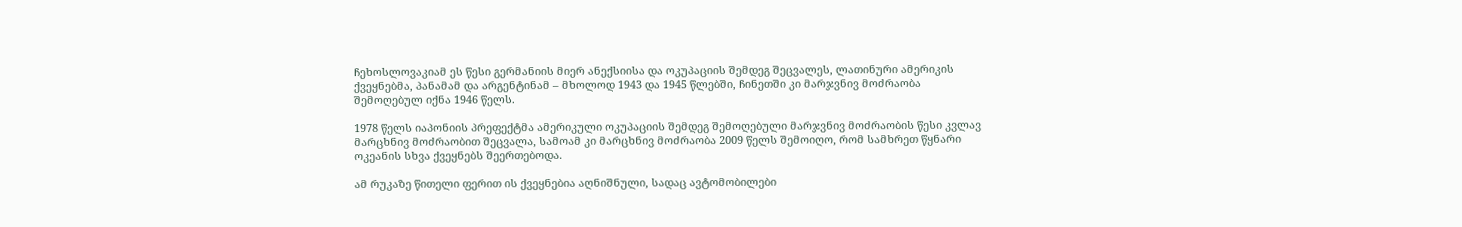ჩეხოსლოვაკიამ ეს წესი გერმანიის მიერ ანექსიისა და ოკუპაციის შემდეგ შეცვალეს, ლათინური ამერიკის ქვეყნებმა, პანამამ და არგენტინამ – მხოლოდ 1943 და 1945 წლებში, ჩინეთში კი მარჯვნივ მოძრაობა შემოღებულ იქნა 1946 წელს.

1978 წელს იაპონიის პრეფექტმა ამერიკული ოკუპაციის შემდეგ შემოღებული მარჯვნივ მოძრაობის წესი კვლავ მარცხნივ მოძრაობით შეცვალა, სამოამ კი მარცხნივ მოძრაობა 2009 წელს შემოიღო, რომ სამხრეთ წყნარი ოკეანის სხვა ქვეყნებს შეერთებოდა.

ამ რუკაზე წითელი ფერით ის ქვეყნებია აღნიშნული, სადაც ავტომობილები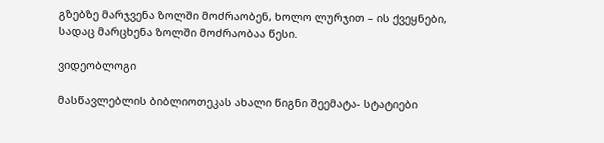გზებზე მარჯვენა ზოლში მოძრაობენ, ხოლო ლურჯით – ის ქვეყნები, სადაც მარცხენა ზოლში მოძრაობაა წესი.

ვიდეობლოგი

მასწავლებლის ბიბლიოთეკას ახალი წიგნი შეემატა- სტატიები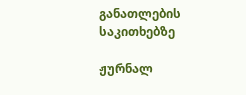განათლების საკითხებზე

ჟურნალ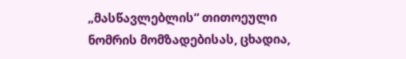„მასწავლებლის“ თითოეული ნომრის მომზადებისას, ცხადია,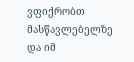ვფიქრობთ მასწავლებელზე და იმ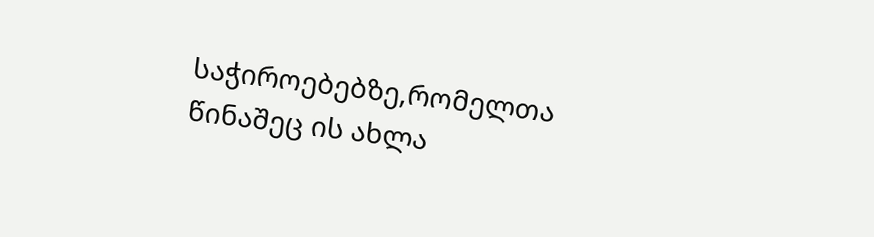საჭიროებებზე,რომელთა წინაშეც ის ახლა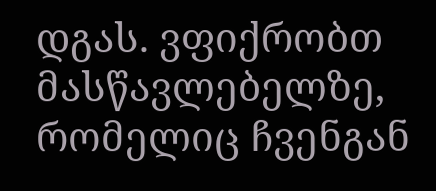დგას. ვფიქრობთ მასწავლებელზე, რომელიც ჩვენგან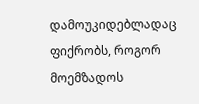დამოუკიდებლადაც ფიქრობს, როგორ მოემზადოს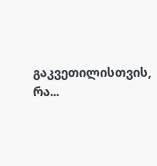გაკვეთილისთვის, რა...